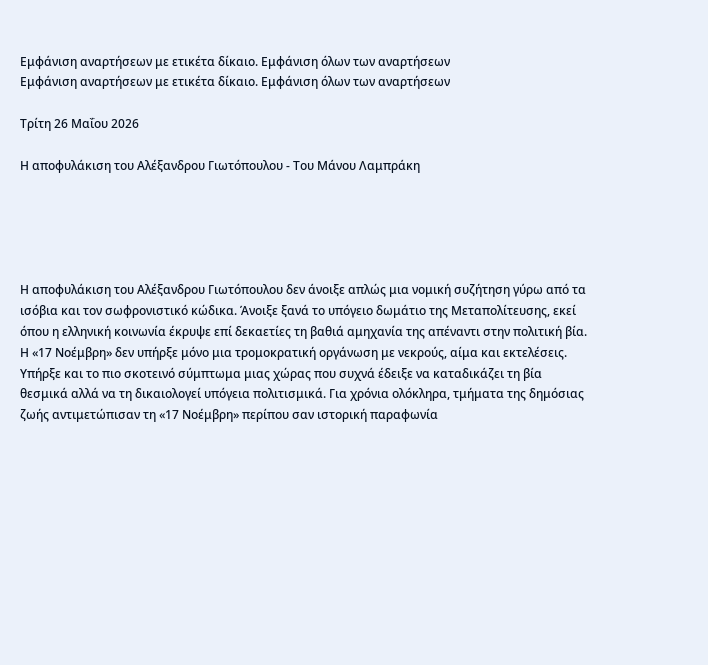Εμφάνιση αναρτήσεων με ετικέτα δίκαιο. Εμφάνιση όλων των αναρτήσεων
Εμφάνιση αναρτήσεων με ετικέτα δίκαιο. Εμφάνιση όλων των αναρτήσεων

Τρίτη 26 Μαΐου 2026

Η αποφυλάκιση του Αλέξανδρου Γιωτόπουλου - Του Μάνου Λαμπράκη





Η αποφυλάκιση του Αλέξανδρου Γιωτόπουλου δεν άνοιξε απλώς μια νομική συζήτηση γύρω από τα ισόβια και τον σωφρονιστικό κώδικα. Άνοιξε ξανά το υπόγειο δωμάτιο της Μεταπολίτευσης, εκεί όπου η ελληνική κοινωνία έκρυψε επί δεκαετίες τη βαθιά αμηχανία της απέναντι στην πολιτική βία.
Η «17 Νοέμβρη» δεν υπήρξε μόνο μια τρομοκρατική οργάνωση με νεκρούς, αίμα και εκτελέσεις. Υπήρξε και το πιο σκοτεινό σύμπτωμα μιας χώρας που συχνά έδειξε να καταδικάζει τη βία θεσμικά αλλά να τη δικαιολογεί υπόγεια πολιτισμικά. Για χρόνια ολόκληρα, τμήματα της δημόσιας ζωής αντιμετώπισαν τη «17 Νοέμβρη» περίπου σαν ιστορική παραφωνία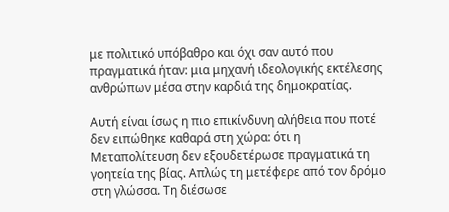με πολιτικό υπόβαθρο και όχι σαν αυτό που πραγματικά ήταν: μια μηχανή ιδεολογικής εκτέλεσης ανθρώπων μέσα στην καρδιά της δημοκρατίας.

Αυτή είναι ίσως η πιο επικίνδυνη αλήθεια που ποτέ δεν ειπώθηκε καθαρά στη χώρα: ότι η Μεταπολίτευση δεν εξουδετέρωσε πραγματικά τη γοητεία της βίας. Απλώς τη μετέφερε από τον δρόμο στη γλώσσα. Τη διέσωσε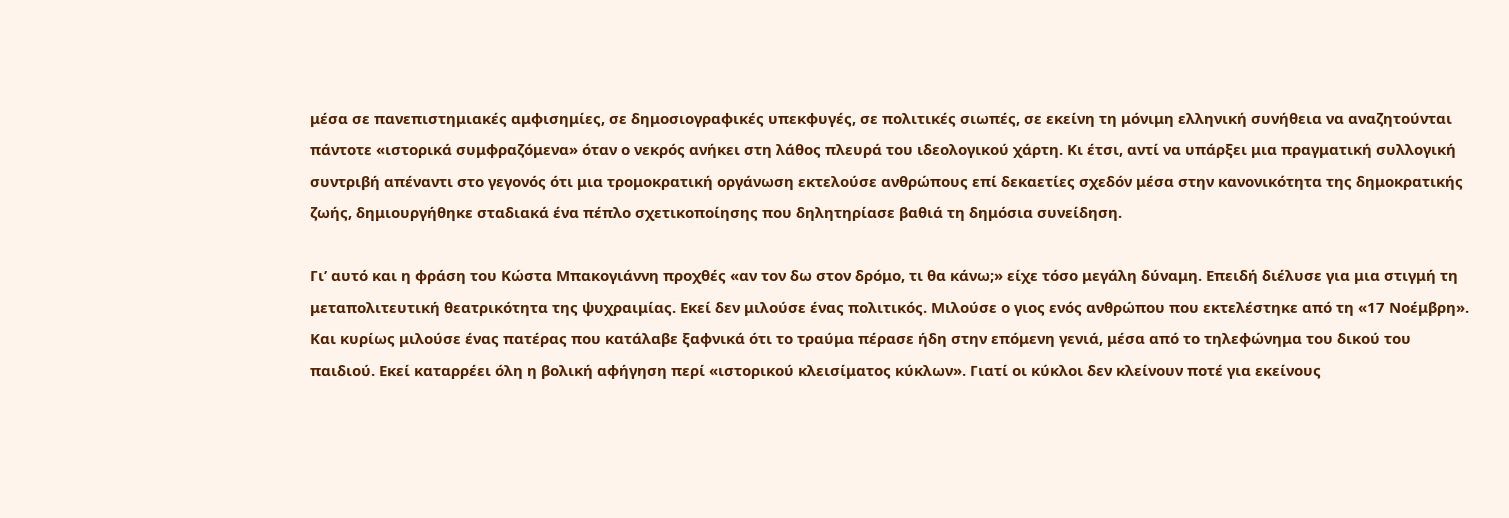μέσα σε πανεπιστημιακές αμφισημίες, σε δημοσιογραφικές υπεκφυγές, σε πολιτικές σιωπές, σε εκείνη τη μόνιμη ελληνική συνήθεια να αναζητούνται πάντοτε «ιστορικά συμφραζόμενα» όταν ο νεκρός ανήκει στη λάθος πλευρά του ιδεολογικού χάρτη. Κι έτσι, αντί να υπάρξει μια πραγματική συλλογική συντριβή απέναντι στο γεγονός ότι μια τρομοκρατική οργάνωση εκτελούσε ανθρώπους επί δεκαετίες σχεδόν μέσα στην κανονικότητα της δημοκρατικής ζωής, δημιουργήθηκε σταδιακά ένα πέπλο σχετικοποίησης που δηλητηρίασε βαθιά τη δημόσια συνείδηση.

Γι’ αυτό και η φράση του Κώστα Μπακογιάννη προχθές «αν τον δω στον δρόμο, τι θα κάνω;» είχε τόσο μεγάλη δύναμη. Επειδή διέλυσε για μια στιγμή τη μεταπολιτευτική θεατρικότητα της ψυχραιμίας. Εκεί δεν μιλούσε ένας πολιτικός. Μιλούσε ο γιος ενός ανθρώπου που εκτελέστηκε από τη «17 Νοέμβρη». Και κυρίως μιλούσε ένας πατέρας που κατάλαβε ξαφνικά ότι το τραύμα πέρασε ήδη στην επόμενη γενιά, μέσα από το τηλεφώνημα του δικού του παιδιού. Εκεί καταρρέει όλη η βολική αφήγηση περί «ιστορικού κλεισίματος κύκλων». Γιατί οι κύκλοι δεν κλείνουν ποτέ για εκείνους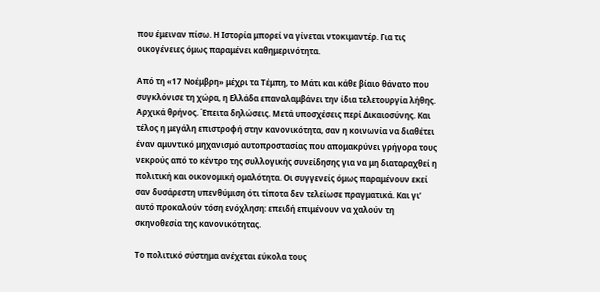που έμειναν πίσω. Η Ιστορία μπορεί να γίνεται ντοκιμαντέρ. Για τις οικογένειες όμως παραμένει καθημερινότητα.

Από τη «17 Νοέμβρη» μέχρι τα Τέμπη, το Μάτι και κάθε βίαιο θάνατο που συγκλόνισε τη χώρα, η Ελλάδα επαναλαμβάνει την ίδια τελετουργία λήθης. Αρχικά θρήνος. Έπειτα δηλώσεις. Μετά υποσχέσεις περί Δικαιοσύνης. Και τέλος η μεγάλη επιστροφή στην κανονικότητα, σαν η κοινωνία να διαθέτει έναν αμυντικό μηχανισμό αυτοπροστασίας που απομακρύνει γρήγορα τους νεκρούς από το κέντρο της συλλογικής συνείδησης για να μη διαταραχθεί η πολιτική και οικονομική ομαλότητα. Οι συγγενείς όμως παραμένουν εκεί σαν δυσάρεστη υπενθύμιση ότι τίποτα δεν τελείωσε πραγματικά. Και γι’ αυτό προκαλούν τόση ενόχληση: επειδή επιμένουν να χαλούν τη σκηνοθεσία της κανονικότητας.

Το πολιτικό σύστημα ανέχεται εύκολα τους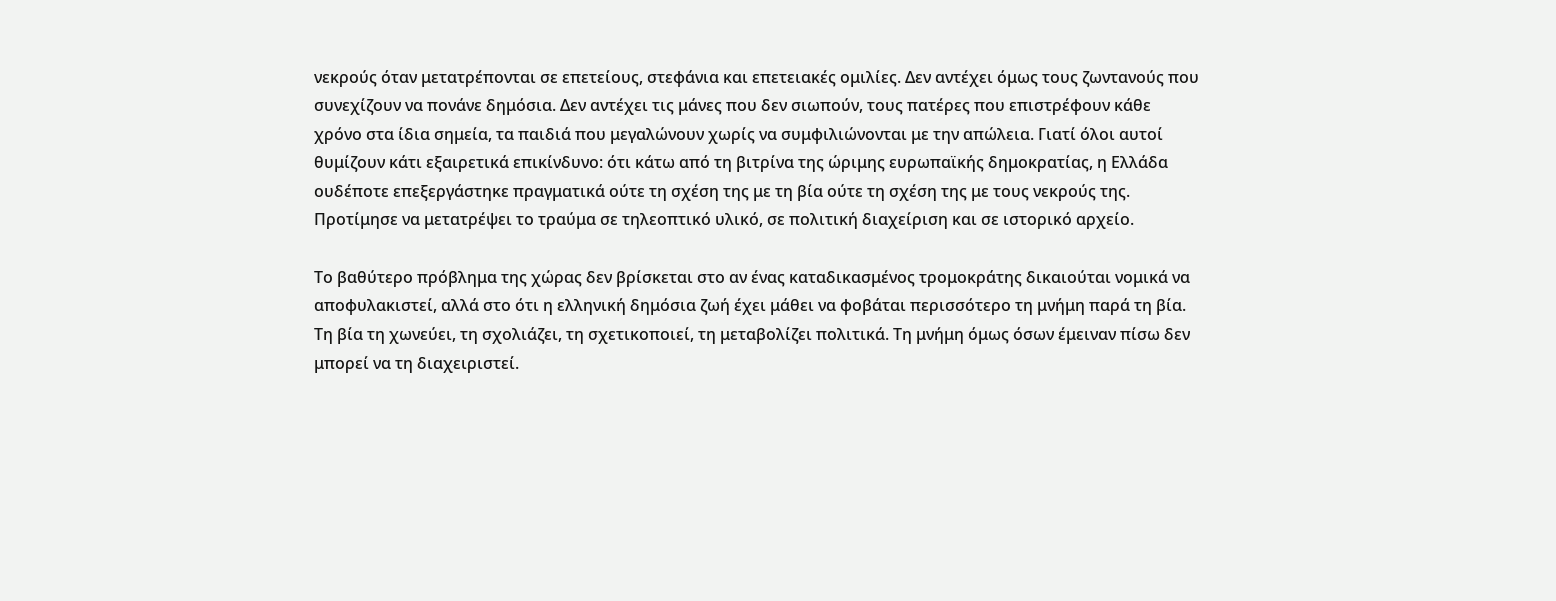νεκρούς όταν μετατρέπονται σε επετείους, στεφάνια και επετειακές ομιλίες. Δεν αντέχει όμως τους ζωντανούς που συνεχίζουν να πονάνε δημόσια. Δεν αντέχει τις μάνες που δεν σιωπούν, τους πατέρες που επιστρέφουν κάθε χρόνο στα ίδια σημεία, τα παιδιά που μεγαλώνουν χωρίς να συμφιλιώνονται με την απώλεια. Γιατί όλοι αυτοί θυμίζουν κάτι εξαιρετικά επικίνδυνο: ότι κάτω από τη βιτρίνα της ώριμης ευρωπαϊκής δημοκρατίας, η Ελλάδα ουδέποτε επεξεργάστηκε πραγματικά ούτε τη σχέση της με τη βία ούτε τη σχέση της με τους νεκρούς της. Προτίμησε να μετατρέψει το τραύμα σε τηλεοπτικό υλικό, σε πολιτική διαχείριση και σε ιστορικό αρχείο.

Το βαθύτερο πρόβλημα της χώρας δεν βρίσκεται στο αν ένας καταδικασμένος τρομοκράτης δικαιούται νομικά να αποφυλακιστεί, αλλά στο ότι η ελληνική δημόσια ζωή έχει μάθει να φοβάται περισσότερο τη μνήμη παρά τη βία. Τη βία τη χωνεύει, τη σχολιάζει, τη σχετικοποιεί, τη μεταβολίζει πολιτικά. Τη μνήμη όμως όσων έμειναν πίσω δεν μπορεί να τη διαχειριστεί.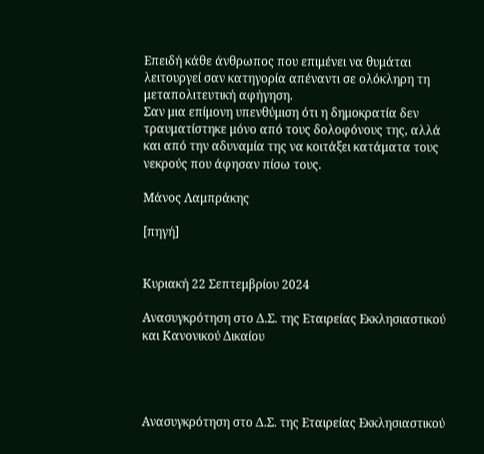Επειδή κάθε άνθρωπος που επιμένει να θυμάται λειτουργεί σαν κατηγορία απέναντι σε ολόκληρη τη μεταπολιτευτική αφήγηση.
Σαν μια επίμονη υπενθύμιση ότι η δημοκρατία δεν τραυματίστηκε μόνο από τους δολοφόνους της, αλλά και από την αδυναμία της να κοιτάξει κατάματα τους νεκρούς που άφησαν πίσω τους.

Μάνος Λαμπράκης

[πηγή]


Κυριακή 22 Σεπτεμβρίου 2024

Ανασυγκρότηση στο Δ.Σ. της Εταιρείας Εκκλησιαστικού και Κανονικού Δικαίου




Ανασυγκρότηση στο Δ.Σ. της Εταιρείας Εκκλησιαστικού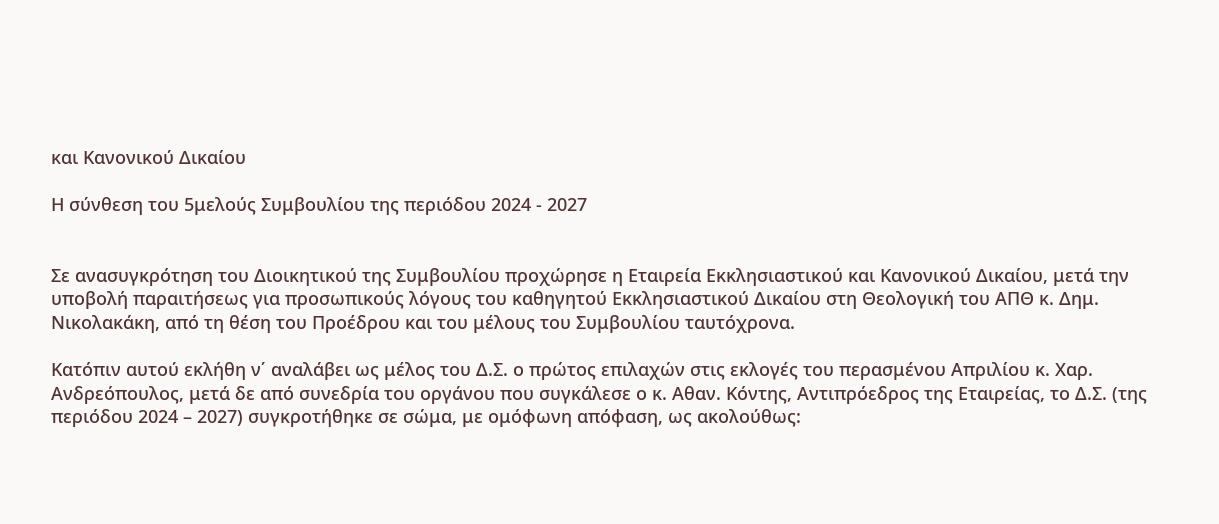και Κανονικού Δικαίου

Η σύνθεση του 5μελούς Συμβουλίου της περιόδου 2024 - 2027


Σε ανασυγκρότηση του Διοικητικού της Συμβουλίου προχώρησε η Εταιρεία Εκκλησιαστικού και Κανονικού Δικαίου, μετά την υποβολή παραιτήσεως για προσωπικούς λόγους του καθηγητού Εκκλησιαστικού Δικαίου στη Θεολογική του ΑΠΘ κ. Δημ. Νικολακάκη, από τη θέση του Προέδρου και του μέλους του Συμβουλίου ταυτόχρονα.

Κατόπιν αυτού εκλήθη ν΄ αναλάβει ως μέλος του Δ.Σ. ο πρώτος επιλαχών στις εκλογές του περασμένου Απριλίου κ. Χαρ. Ανδρεόπουλος, μετά δε από συνεδρία του οργάνου που συγκάλεσε ο κ. Αθαν. Κόντης, Αντιπρόεδρος της Εταιρείας, το Δ.Σ. (της περιόδου 2024 – 2027) συγκροτήθηκε σε σώμα, με ομόφωνη απόφαση, ως ακολούθως: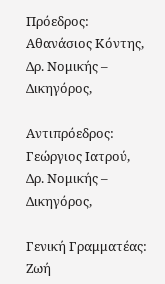Πρόεδρος: Aθανάσιος Κόντης, Δρ. Νομικής – Δικηγόρος,

Αντιπρόεδρος: Γεώργιος Ιατρού, Δρ. Νομικής – Δικηγόρος,

Γενική Γραμματέας: Ζωή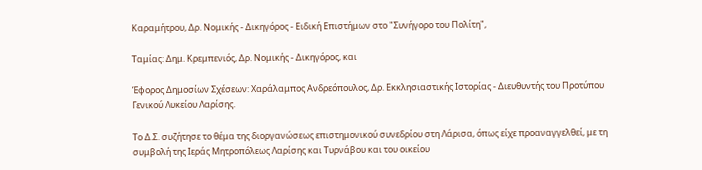Καραμήτρου, Δρ. Νομικής - Δικηγόρος - Ειδική Επιστήμων στο "Συνήγορο τoυ Πολίτη",

Ταμίας: Δημ. Κρεμπενιός, Δρ. Νομικής - Δικηγόρος, και

Έφορος Δημοσίων Σχέσεων: Χαράλαμπος Ανδρεόπουλος, Δρ. Εκκλησιαστικής Ιστορίας - Διευθυντής του Προτύπου Γενικού Λυκείου Λαρίσης.

Το Δ.Σ. συζήτησε το θέμα της διοργανώσεως επιστημονικού συνεδρίου στη Λάρισα, όπως είχε προαναγγελθεί, με τη συμβολή της Ιεράς Μητροπόλεως Λαρίσης και Τυρνάβου και του οικείου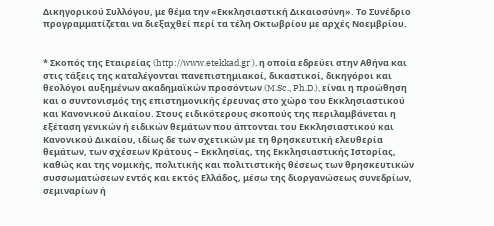Δικηγορικού Συλλόγου, με θέμα την «Εκκλησιαστική Δικαιοσύνη». Το Συνέδριο προγραμματίζεται να διεξαχθεί περί τα τέλη Οκτωβρίου με αρχές Νοεμβρίου.


* Σκοπός της Εταιρείας (http://www.etekkad.gr ), η οποία εδρεύει στην Αθήνα και στις τάξεις της καταλέγονται πανεπιστημιακοί, δικαστικοί, δικηγόροι και θεολόγοι αυξημένων ακαδημαϊκών προσόντων (M.Sc., Ph.D.), είναι η προώθηση και ο συντονισμός της επιστημονικής έρευνας στο χώρο του Εκκλησιαστικού και Κανονικού Δικαίου. Στους ειδικότερους σκοπούς της περιλαμβάνεται η εξέταση γενικών ή ειδικών θεμάτων που άπτονται του Εκκλησιαστικού και Κανονικού Δικαίου, ιδίως δε των σχετικών με τη θρησκευτική ελευθερία θεμάτων, των σχέσεων Κράτους – Εκκλησίας, της Εκκλησιαστικής Ιστορίας, καθώς και της νομικής, πολιτικής και πολιτιστικής θέσεως των θρησκευτικών συσσωματώσεων εντός και εκτός Ελλάδος, μέσω της διοργανώσεως συνεδρίων, σεμιναρίων ή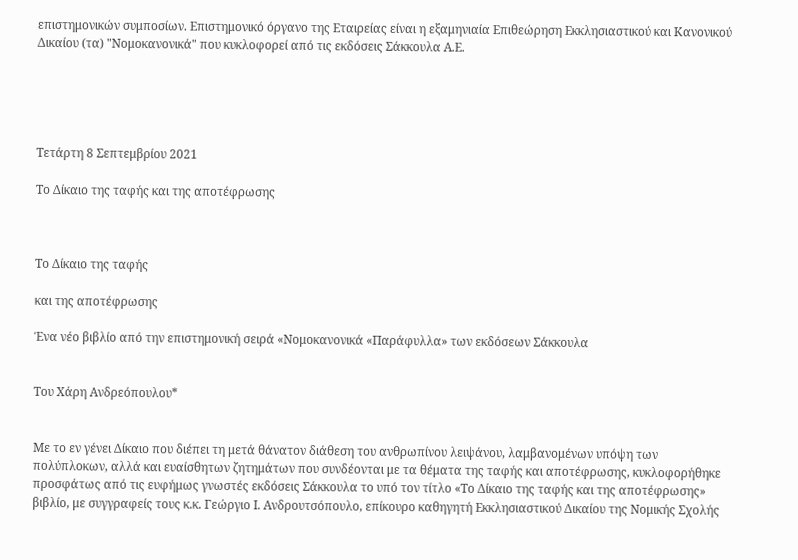επιστημονικών συμποσίων. Επιστημονικό όργανο της Εταιρείας είναι η εξαμηνιαία Επιθεώρηση Εκκλησιαστικού και Κανονικού Δικαίου (τα) "Νομοκανονικά" που κυκλοφορεί από τις εκδόσεις Σάκκουλα Α.Ε.





Τετάρτη 8 Σεπτεμβρίου 2021

Το Δίκαιο της ταφής και της αποτέφρωσης



Το Δίκαιο της ταφής

και της αποτέφρωσης

Ένα νέο βιβλίο από την επιστημονική σειρά «Νομοκανονικά «Παράφυλλα» των εκδόσεων Σάκκουλα


Του Χάρη Ανδρεόπουλου*


Με το εν γένει Δίκαιο που διέπει τη μετά θάνατον διάθεση του ανθρωπίνου λειψάνου, λαμβανομένων υπόψη των πολύπλοκων, αλλά και ευαίσθητων ζητημάτων που συνδέονται με τα θέματα της ταφής και αποτέφρωσης, κυκλοφορήθηκε προσφάτως από τις ευφήμως γνωστές εκδόσεις Σάκκουλα το υπό τον τίτλο «Το Δίκαιο της ταφής και της αποτέφρωσης» βιβλίο, με συγγραφείς τους κ.κ. Γεώργιο Ι. Ανδρουτσόπουλο, επίκουρο καθηγητή Εκκλησιαστικού Δικαίου της Νομικής Σχολής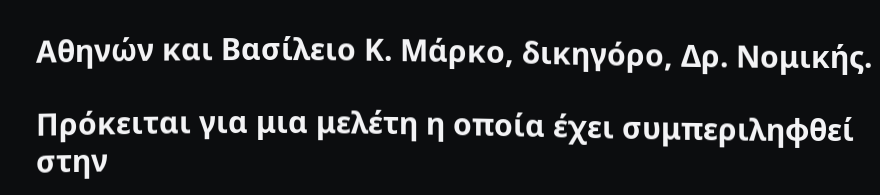Αθηνών και Βασίλειο Κ. Μάρκο, δικηγόρο, Δρ. Νομικής.

Πρόκειται για μια μελέτη η οποία έχει συμπεριληφθεί στην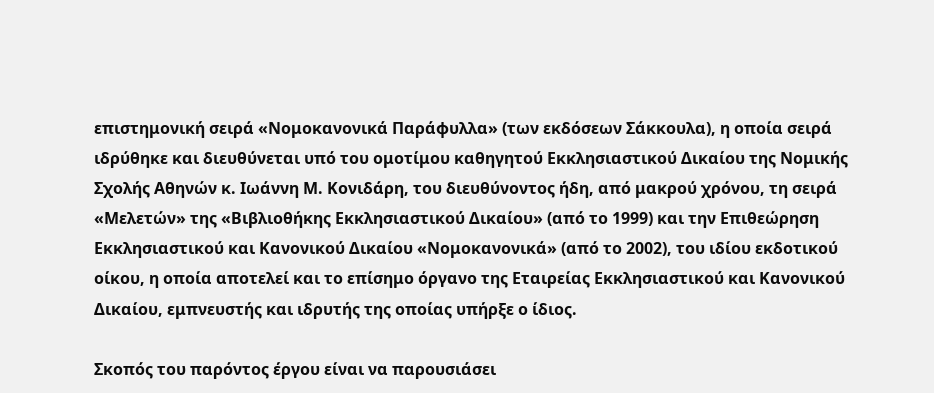επιστημονική σειρά «Νομοκανονικά Παράφυλλα» (των εκδόσεων Σάκκουλα), η οποία σειρά ιδρύθηκε και διευθύνεται υπό του ομοτίμου καθηγητού Εκκλησιαστικού Δικαίου της Νομικής Σχολής Αθηνών κ. Ιωάννη Μ. Κονιδάρη, του διευθύνοντος ήδη, από μακρού χρόνου, τη σειρά «Μελετών» της «Βιβλιοθήκης Εκκλησιαστικού Δικαίου» (από το 1999) και την Επιθεώρηση Εκκλησιαστικού και Κανονικού Δικαίου «Νομοκανονικά» (από το 2002), του ιδίου εκδοτικού οίκου, η οποία αποτελεί και το επίσημο όργανο της Εταιρείας Εκκλησιαστικού και Κανονικού Δικαίου, εμπνευστής και ιδρυτής της οποίας υπήρξε ο ίδιος.

Σκοπός του παρόντος έργου είναι να παρουσιάσει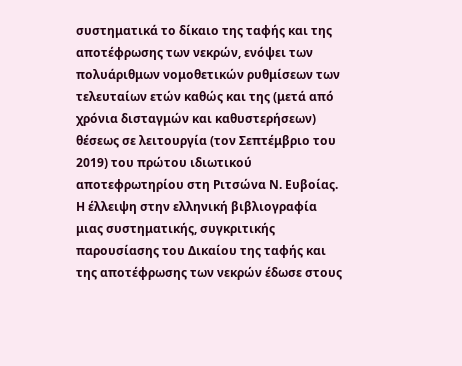συστηματικά το δίκαιο της ταφής και της αποτέφρωσης των νεκρών, ενόψει των πολυάριθμων νομοθετικών ρυθμίσεων των τελευταίων ετών καθώς και της (μετά από χρόνια δισταγμών και καθυστερήσεων) θέσεως σε λειτουργία (τον Σεπτέμβριο του 2019) του πρώτου ιδιωτικού αποτεφρωτηρίου στη Ριτσώνα Ν. Ευβοίας. Η έλλειψη στην ελληνική βιβλιογραφία μιας συστηματικής, συγκριτικής παρουσίασης του Δικαίου της ταφής και της αποτέφρωσης των νεκρών έδωσε στους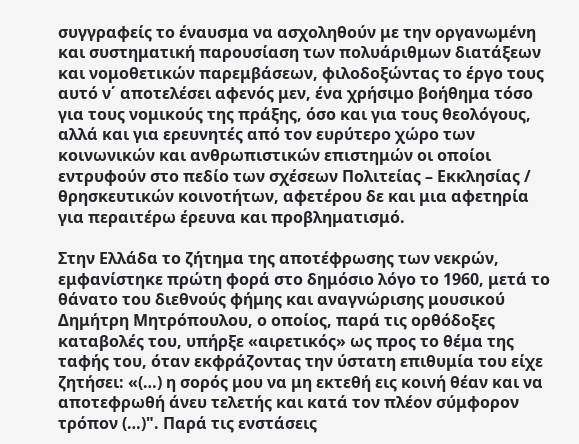συγγραφείς το έναυσμα να ασχοληθούν με την οργανωμένη και συστηματική παρουσίαση των πολυάριθμων διατάξεων και νομοθετικών παρεμβάσεων, φιλοδοξώντας το έργο τους αυτό ν΄ αποτελέσει αφενός μεν, ένα χρήσιμο βοήθημα τόσο για τους νομικούς της πράξης, όσο και για τους θεολόγους, αλλά και για ερευνητές από τον ευρύτερο χώρο των κοινωνικών και ανθρωπιστικών επιστημών οι οποίοι εντρυφούν στο πεδίο των σχέσεων Πολιτείας – Εκκλησίας / θρησκευτικών κοινοτήτων, αφετέρου δε και μια αφετηρία για περαιτέρω έρευνα και προβληματισμό.

Στην Ελλάδα το ζήτημα της αποτέφρωσης των νεκρών, εμφανίστηκε πρώτη φορά στο δημόσιο λόγο το 1960, μετά το θάνατο του διεθνούς φήμης και αναγνώρισης μουσικού Δημήτρη Μητρόπουλου, ο οποίος, παρά τις ορθόδοξες καταβολές του, υπήρξε «αιρετικός» ως προς το θέμα της ταφής του, όταν εκφράζοντας την ύστατη επιθυμία του είχε ζητήσει: «(…) η σορός μου να μη εκτεθή εις κοινή θέαν και να αποτεφρωθή άνευ τελετής και κατά τον πλέον σύμφορον τρόπον (…)". Παρά τις ενστάσεις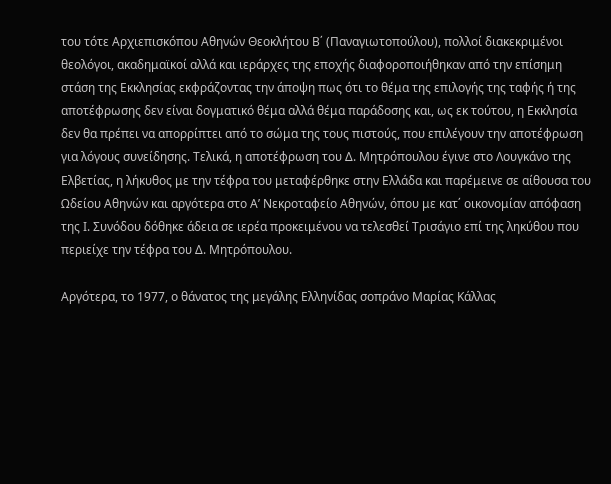του τότε Αρχιεπισκόπου Αθηνών Θεοκλήτου Β΄ (Παναγιωτοπούλου), πολλοί διακεκριμένοι θεολόγοι, ακαδημαϊκοί αλλά και ιεράρχες της εποχής διαφοροποιήθηκαν από την επίσημη στάση της Εκκλησίας εκφράζοντας την άποψη πως ότι το θέμα της επιλογής της ταφής ή της αποτέφρωσης δεν είναι δογματικό θέμα αλλά θέμα παράδοσης και, ως εκ τούτου, η Εκκλησία δεν θα πρέπει να απορρίπτει από το σώμα της τους πιστούς, που επιλέγουν την αποτέφρωση για λόγους συνείδησης. Τελικά, η αποτέφρωση του Δ. Μητρόπουλου έγινε στο Λουγκάνο της Ελβετίας, η λήκυθος με την τέφρα του μεταφέρθηκε στην Ελλάδα και παρέμεινε σε αίθουσα του Ωδείου Αθηνών και αργότερα στο Α’ Νεκροταφείο Αθηνών, όπου με κατ΄ οικονομίαν απόφαση της Ι. Συνόδου δόθηκε άδεια σε ιερέα προκειμένου να τελεσθεί Τρισάγιο επί της ληκύθου που περιείχε την τέφρα του Δ. Μητρόπουλου.

Αργότερα, το 1977, ο θάνατος της μεγάλης Ελληνίδας σοπράνο Μαρίας Κάλλας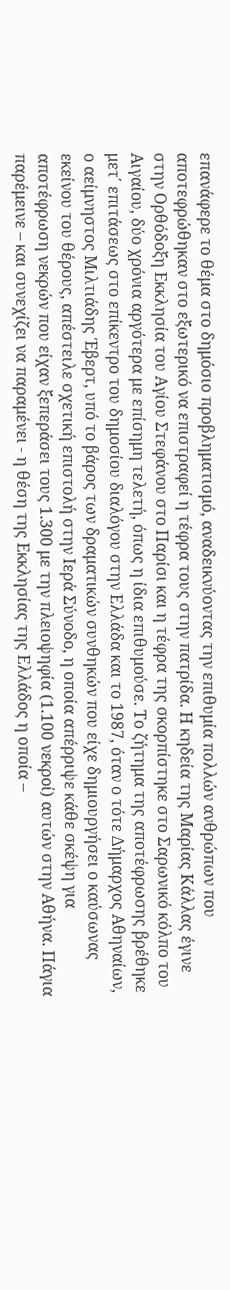επανάφερε το θέμα στο δημόσιο προβληματισμό, αναδεικνύοντας την επιθυμία πολλών ανθρώπων που αποτεφρώθηκαν στο εξωτερικό να επιστραφεί η τέφρα τους στην πατρίδα. Η κηδεία της Μαρίας Κάλλας έγινε στην Ορθόδοξη Εκκλησία του Αγίου Στεφάνου στο Παρίσι και η τέφρα της σκορπίστηκε στο Σαρωνικό κόλπο του Αιγαίου, δύο χρόνια αργότερα με επίσημη τελετή, όπως η ίδια επιθυμούσε. Το ζήτημα της αποτέφρωσης βρέθηκε μετ΄ επιτάσεως στο επίκεντρο του δημοσίου διαλόγου στην Ελλάδα και το 1987, όταν ο τότε Δήμαρχος Αθηναίων, ο αείμνηστος Μιλτιάδης Έβερτ, υπό το βάρος των δραματικών συνθηκών που είχε δημιουργήσει ο καύσωνας εκείνου του θέρους, απέστειλε σχετική επιστολή στην Ιερά Σύνοδο, η οποία απέρριψε κάθε σκέψη για αποτέφρωση νεκρών που είχαν ξεπεράσει τους 1.300 με την πλειοψηφία (1.100 νεκροί) αυτών στην Αθήνα. Πάγια παρέμεινε – και συνεχίζει να παραμένει - η θέση της Εκκλησίας της Ελλάδος η οποία –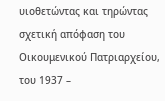υιοθετώντας και τηρώντας σχετική απόφαση του Οικουμενικού Πατριαρχείου, του 1937 –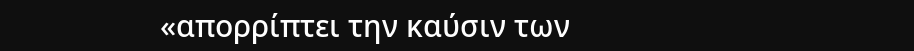«απορρίπτει την καύσιν των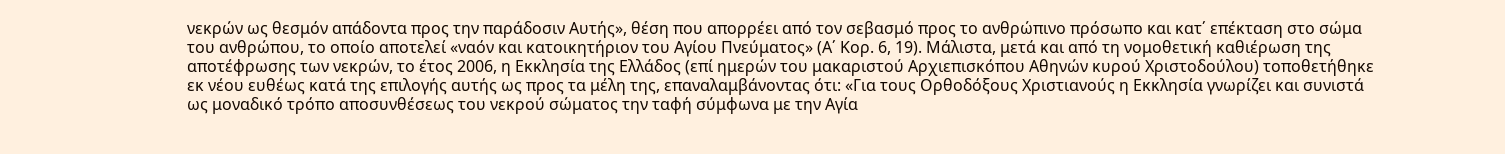νεκρών ως θεσμόν απάδοντα προς την παράδοσιν Αυτής», θέση που απορρέει από τον σεβασμό προς το ανθρώπινο πρόσωπο και κατ΄ επέκταση στο σώμα του ανθρώπου, το οποίο αποτελεί «ναόν και κατοικητήριον του Αγίου Πνεύματος» (Α΄ Κορ. 6, 19). Μάλιστα, μετά και από τη νομοθετική καθιέρωση της αποτέφρωσης των νεκρών, το έτος 2006, η Εκκλησία της Ελλάδος (επί ημερών του μακαριστού Αρχιεπισκόπου Αθηνών κυρού Χριστοδούλου) τοποθετήθηκε εκ νέου ευθέως κατά της επιλογής αυτής ως προς τα μέλη της, επαναλαμβάνοντας ότι: «Για τους Ορθοδόξους Χριστιανούς η Εκκλησία γνωρίζει και συνιστά ως μοναδικό τρόπο αποσυνθέσεως του νεκρού σώματος την ταφή σύμφωνα με την Αγία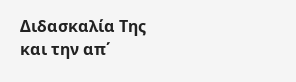Διδασκαλία Της και την απ΄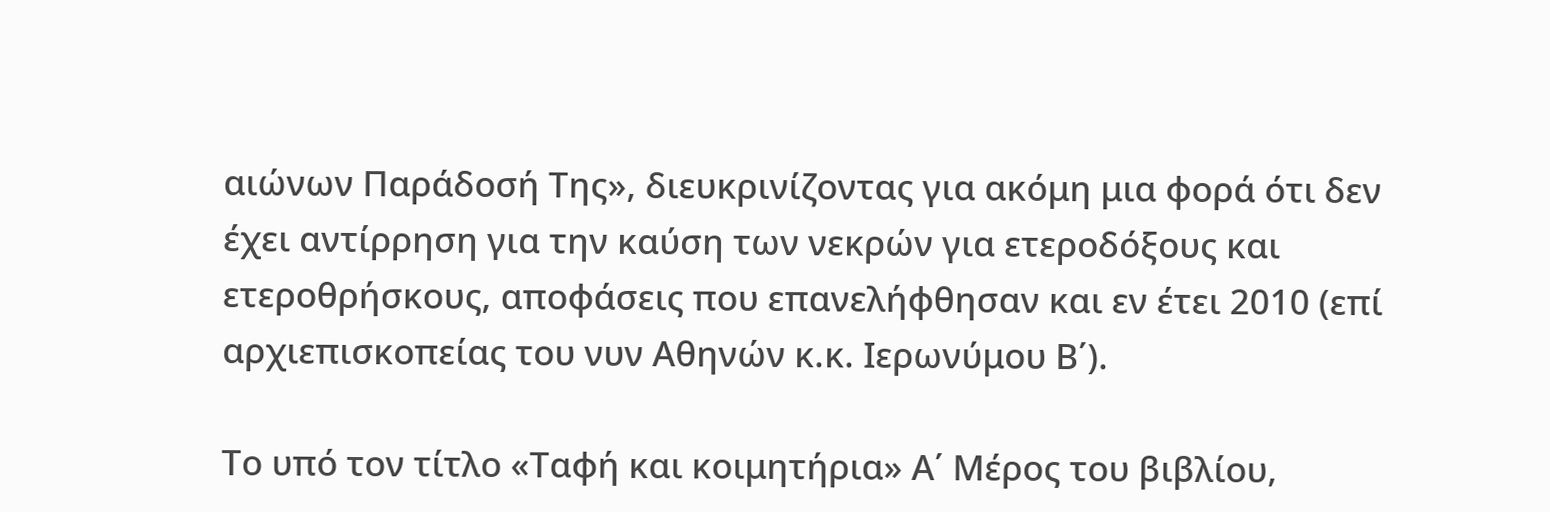αιώνων Παράδοσή Της», διευκρινίζοντας για ακόμη μια φορά ότι δεν έχει αντίρρηση για την καύση των νεκρών για ετεροδόξους και ετεροθρήσκους, αποφάσεις που επανελήφθησαν και εν έτει 2010 (επί αρχιεπισκοπείας του νυν Αθηνών κ.κ. Ιερωνύμου Β΄).

Το υπό τον τίτλο «Ταφή και κοιμητήρια» Α΄ Μέρος του βιβλίου,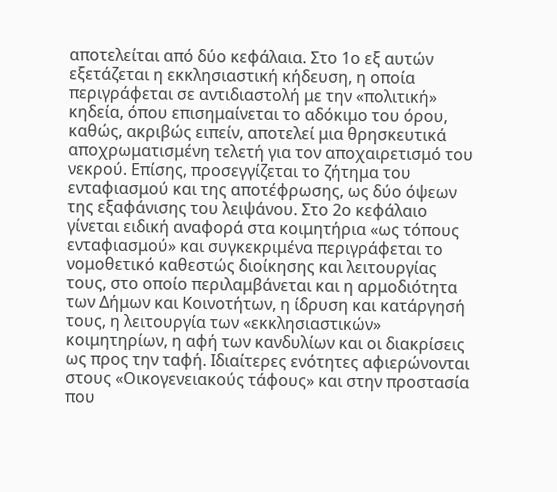αποτελείται από δύο κεφάλαια. Στο 1ο εξ αυτών εξετάζεται η εκκλησιαστική κήδευση, η οποία περιγράφεται σε αντιδιαστολή με την «πολιτική» κηδεία, όπου επισημαίνεται το αδόκιμο του όρου, καθώς, ακριβώς ειπείν, αποτελεί μια θρησκευτικά αποχρωματισμένη τελετή για τον αποχαιρετισμό του νεκρού. Επίσης, προσεγγίζεται το ζήτημα του ενταφιασμού και της αποτέφρωσης, ως δύο όψεων της εξαφάνισης του λειψάνου. Στο 2ο κεφάλαιο γίνεται ειδική αναφορά στα κοιμητήρια «ως τόπους ενταφιασμού» και συγκεκριμένα περιγράφεται το νομοθετικό καθεστώς διοίκησης και λειτουργίας τους, στο οποίο περιλαμβάνεται και η αρμοδιότητα των Δήμων και Κοινοτήτων, η ίδρυση και κατάργησή τους, η λειτουργία των «εκκλησιαστικών» κοιμητηρίων, η αφή των κανδυλίων και οι διακρίσεις ως προς την ταφή. Ιδιαίτερες ενότητες αφιερώνονται στους «Οικογενειακούς τάφους» και στην προστασία που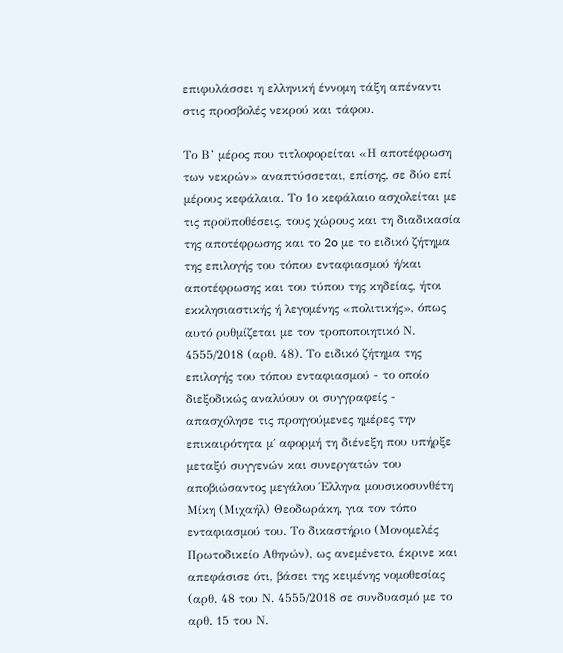επιφυλάσσει η ελληνική έννομη τάξη απέναντι στις προσβολές νεκρού και τάφου.

Το Β’ μέρος που τιτλοφορείται «Η αποτέφρωση των νεκρών» αναπτύσσεται, επίσης, σε δύο επί μέρους κεφάλαια. Το 1ο κεφάλαιο ασχολείται με τις προϋποθέσεις, τους χώρους και τη διαδικασία της αποτέφρωσης και το 2o με το ειδικό ζήτημα της επιλογής του τόπου ενταφιασμού ή/και αποτέφρωσης και του τύπου της κηδείας, ήτοι εκκλησιαστικής ή λεγομένης «πολιτικής», όπως αυτό ρυθμίζεται με τον τροποποιητικό Ν. 4555/2018 (αρθ. 48). Το ειδικό ζήτημα της επιλογής του τόπου ενταφιασμού - το οποίο διεξοδικώς αναλύουν οι συγγραφείς - απασχόλησε τις προηγούμενες ημέρες την επικαιρότητα μ΄ αφορμή τη διένεξη που υπήρξε μεταξύ συγγενών και συνεργατών του αποβιώσαντος μεγάλου Έλληνα μουσικοσυνθέτη Μίκη (Μιχαήλ) Θεοδωράκη, για τον τόπο ενταφιασμού του. Το δικαστήριο (Μονομελές Πρωτοδικείο Αθηνών), ως ανεμένετο, έκρινε και απεφάσισε ότι, βάσει της κειμένης νομοθεσίας (αρθ. 48 του Ν. 4555/2018 σε συνδυασμό με το αρθ. 15 του Ν.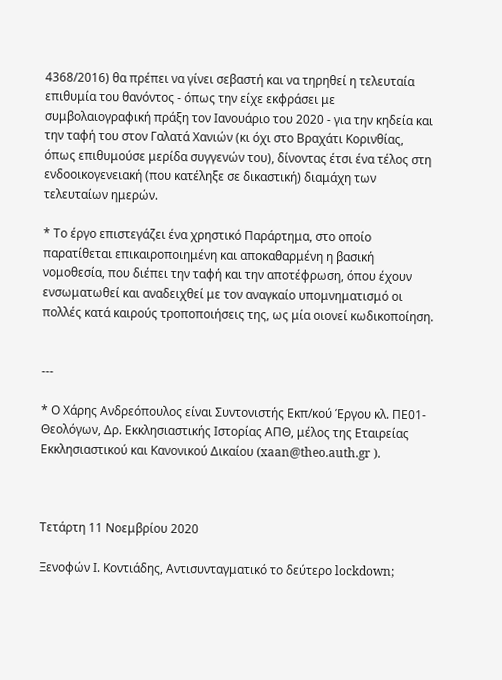4368/2016) θα πρέπει να γίνει σεβαστή και να τηρηθεί η τελευταία επιθυμία του θανόντος - όπως την είχε εκφράσει με συμβολαιογραφική πράξη τον Ιανουάριο του 2020 - για την κηδεία και την ταφή του στον Γαλατά Χανιών (κι όχι στο Βραχάτι Κορινθίας, όπως επιθυμούσε μερίδα συγγενών του), δίνοντας έτσι ένα τέλος στη ενδοοικογενειακή (που κατέληξε σε δικαστική) διαμάχη των τελευταίων ημερών.

* Το έργο επιστεγάζει ένα χρηστικό Παράρτημα, στο οποίο παρατίθεται επικαιροποιημένη και αποκαθαρμένη η βασική νομοθεσία, που διέπει την ταφή και την αποτέφρωση, όπου έχουν ενσωματωθεί και αναδειχθεί με τον αναγκαίο υπομνηματισμό οι πολλές κατά καιρούς τροποποιήσεις της, ως μία οιονεί κωδικοποίηση.


---

* Ο Χάρης Ανδρεόπουλος είναι Συντονιστής Εκπ/κού Έργου κλ. ΠΕ01-Θεολόγων, Δρ. Εκκλησιαστικής Ιστορίας ΑΠΘ, μέλος της Εταιρείας Εκκλησιαστικού και Κανονικού Δικαίου (xaan@theo.auth.gr ).



Τετάρτη 11 Νοεμβρίου 2020

Ξενοφών Ι. Κοντιάδης, Αντισυνταγματικό το δεύτερο lockdown;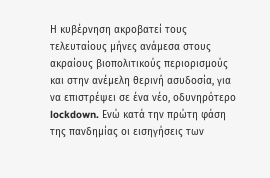Η κυβέρνηση ακροβατεί τους τελευταίους μήνες ανάμεσα στους ακραίους βιοπολιτικούς περιορισμούς και στην ανέμελη θερινή ασυδοσία, για να επιστρέψει σε ένα νέο, οδυνηρότερο lockdown. Ενώ κατά την πρώτη φάση της πανδημίας οι εισηγήσεις των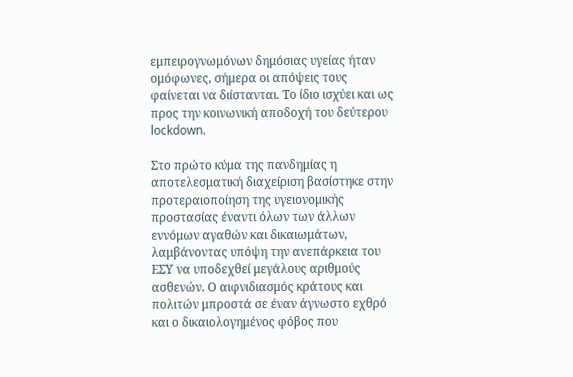εμπειρογνωμόνων δημόσιας υγείας ήταν ομόφωνες, σήμερα οι απόψεις τους φαίνεται να διίστανται. Το ίδιο ισχύει και ως προς την κοινωνική αποδοχή του δεύτερου lockdown.

Στο πρώτο κύμα της πανδημίας η αποτελεσματική διαχείριση βασίστηκε στην προτεραιοποίηση της υγειονομικής προστασίας έναντι όλων των άλλων εννόμων αγαθών και δικαιωμάτων, λαμβάνοντας υπόψη την ανεπάρκεια του ΕΣΥ να υποδεχθεί μεγάλους αριθμούς ασθενών. Ο αιφνιδιασμός κράτους και πολιτών μπροστά σε έναν άγνωστο εχθρό και ο δικαιολογημένος φόβος που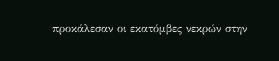προκάλεσαν οι εκατόμβες νεκρών στην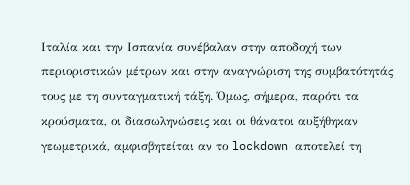Ιταλία και την Ισπανία συνέβαλαν στην αποδοχή των περιοριστικών μέτρων και στην αναγνώριση της συμβατότητάς τους με τη συνταγματική τάξη. Όμως, σήμερα, παρότι τα κρούσματα, οι διασωληνώσεις και οι θάνατοι αυξήθηκαν γεωμετρικά, αμφισβητείται αν το lockdown αποτελεί τη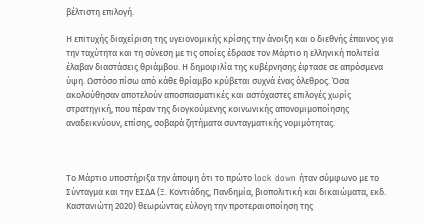βέλτιστη επιλογή.

Η επιτυχής διαχείριση της υγειονομικής κρίσης την άνοιξη και ο διεθνής έπαινος για την ταχύτητα και τη σύνεση με τις οποίες έδρασε τον Μάρτιο η ελληνική πολιτεία έλαβαν διαστάσεις θριάμβου. Η δημοφιλία της κυβέρνησης έφτασε σε απρόσμενα ύψη. Ωστόσο πίσω από κάθε θρίαμβο κρύβεται συχνά ένας όλεθρος. Όσα ακολούθησαν αποτελούν αποσπασματικές και αστόχαστες επιλογές χωρίς στρατηγική, που πέραν της διογκούμενης κοινωνικής απονομιμοποίησης αναδεικνύουν, επίσης, σοβαρά ζητήματα συνταγματικής νομιμότητας.



Το Μάρτιο υποστήριξα την άποψη ότι το πρώτο lock down ήταν σύμφωνο με το Σύνταγμα και την ΕΣΔΑ (Ξ. Κοντιάδης, Πανδημία, βιοπολιτική και δικαιώματα, εκδ. Καστανιώτη 2020) θεωρώντας εύλογη την προτεραιοποίηση της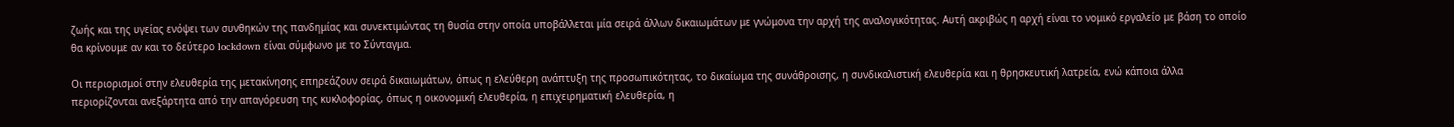ζωής και της υγείας ενόψει των συνθηκών της πανδημίας και συνεκτιμώντας τη θυσία στην οποία υποβάλλεται μία σειρά άλλων δικαιωμάτων με γνώμονα την αρχή της αναλογικότητας. Αυτή ακριβώς η αρχή είναι το νομικό εργαλείο με βάση το οποίο θα κρίνουμε αν και το δεύτερο lockdown είναι σύμφωνο με το Σύνταγμα.

Οι περιορισμοί στην ελευθερία της μετακίνησης επηρεάζουν σειρά δικαιωμάτων, όπως η ελεύθερη ανάπτυξη της προσωπικότητας, το δικαίωμα της συνάθροισης, η συνδικαλιστική ελευθερία και η θρησκευτική λατρεία, ενώ κάποια άλλα περιορίζονται ανεξάρτητα από την απαγόρευση της κυκλοφορίας, όπως η οικονομική ελευθερία, η επιχειρηματική ελευθερία, η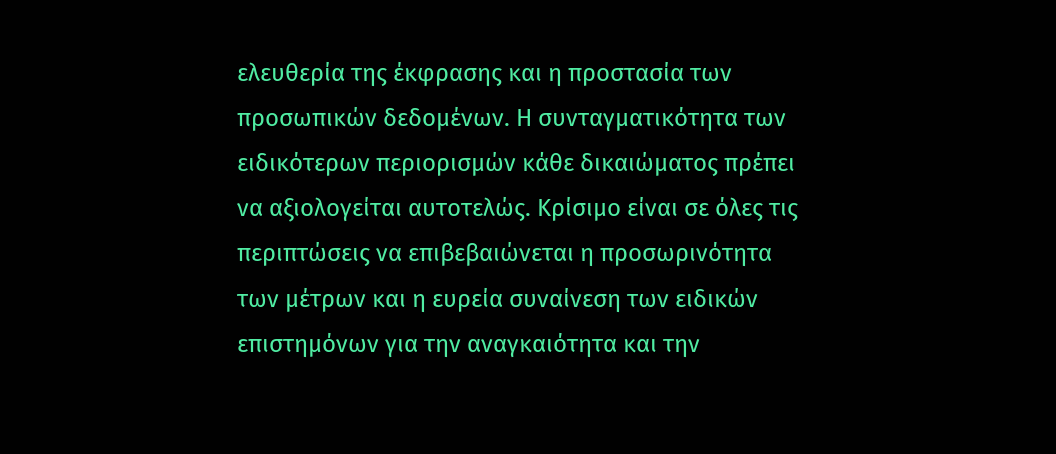ελευθερία της έκφρασης και η προστασία των προσωπικών δεδομένων. Η συνταγματικότητα των ειδικότερων περιορισμών κάθε δικαιώματος πρέπει να αξιολογείται αυτοτελώς. Κρίσιμο είναι σε όλες τις περιπτώσεις να επιβεβαιώνεται η προσωρινότητα των μέτρων και η ευρεία συναίνεση των ειδικών επιστημόνων για την αναγκαιότητα και την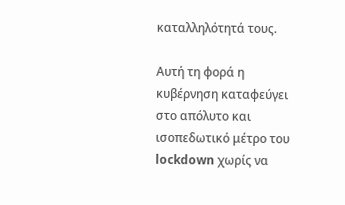καταλληλότητά τους.

Αυτή τη φορά η κυβέρνηση καταφεύγει στο απόλυτο και ισοπεδωτικό μέτρο του lockdown χωρίς να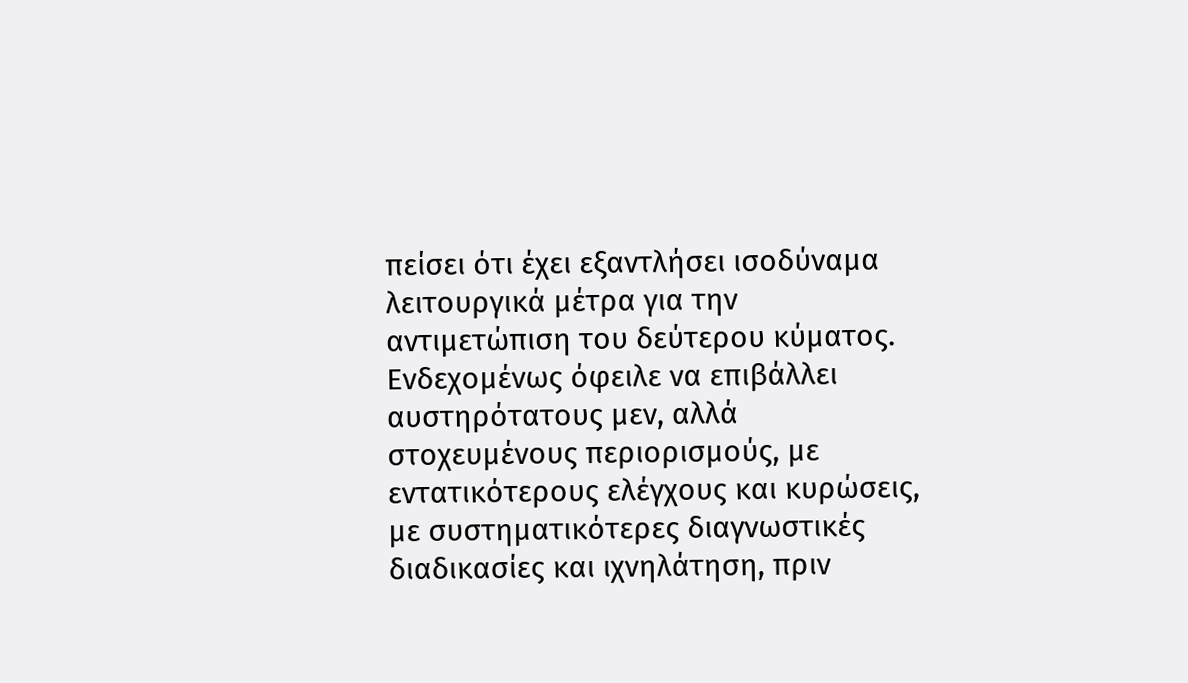πείσει ότι έχει εξαντλήσει ισοδύναμα λειτουργικά μέτρα για την αντιμετώπιση του δεύτερου κύματος. Ενδεχομένως όφειλε να επιβάλλει αυστηρότατους μεν, αλλά στοχευμένους περιορισμούς, με εντατικότερους ελέγχους και κυρώσεις, με συστηματικότερες διαγνωστικές διαδικασίες και ιχνηλάτηση, πριν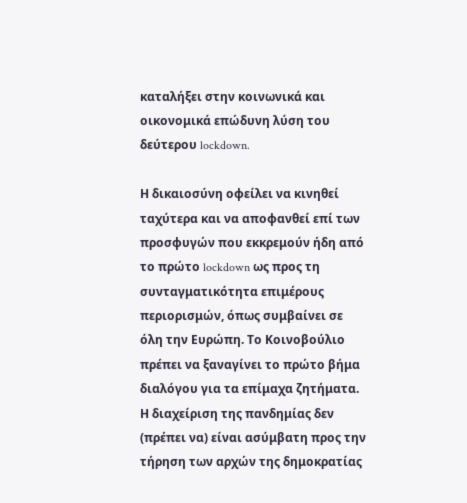καταλήξει στην κοινωνικά και οικονομικά επώδυνη λύση του δεύτερου lockdown.

Η δικαιοσύνη οφείλει να κινηθεί ταχύτερα και να αποφανθεί επί των προσφυγών που εκκρεμούν ήδη από το πρώτο lockdown ως προς τη συνταγματικότητα επιμέρους περιορισμών, όπως συμβαίνει σε όλη την Ευρώπη. Το Κοινοβούλιο πρέπει να ξαναγίνει το πρώτο βήμα διαλόγου για τα επίμαχα ζητήματα. Η διαχείριση της πανδημίας δεν (πρέπει να) είναι ασύμβατη προς την τήρηση των αρχών της δημοκρατίας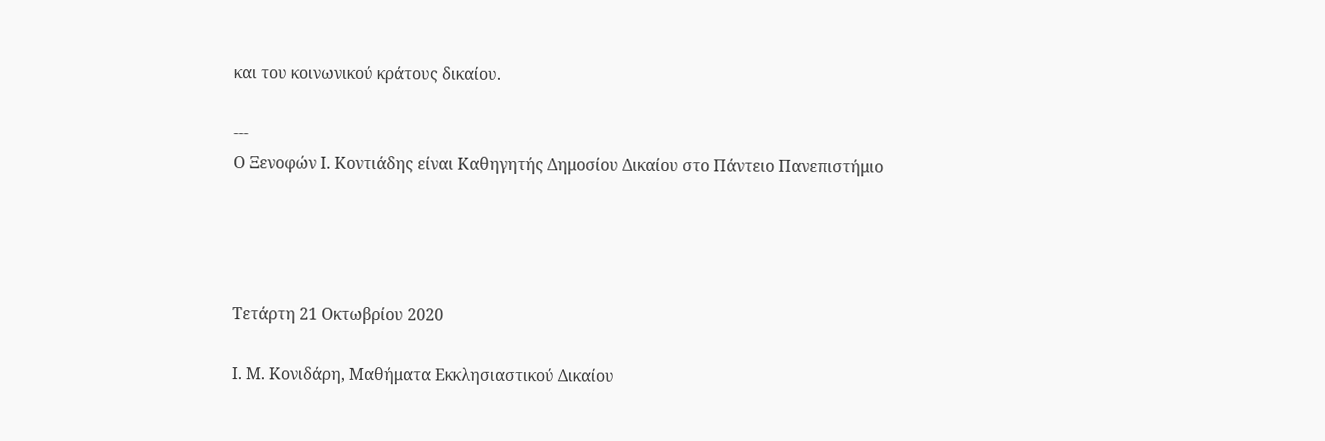και του κοινωνικού κράτους δικαίου.

---
Ο Ξενοφών Ι. Κοντιάδης είναι Καθηγητής Δημοσίου Δικαίου στο Πάντειο Πανεπιστήμιο




Τετάρτη 21 Οκτωβρίου 2020

Ι. Μ. Κονιδάρη, Μαθήματα Εκκλησιαστικού Δικαίου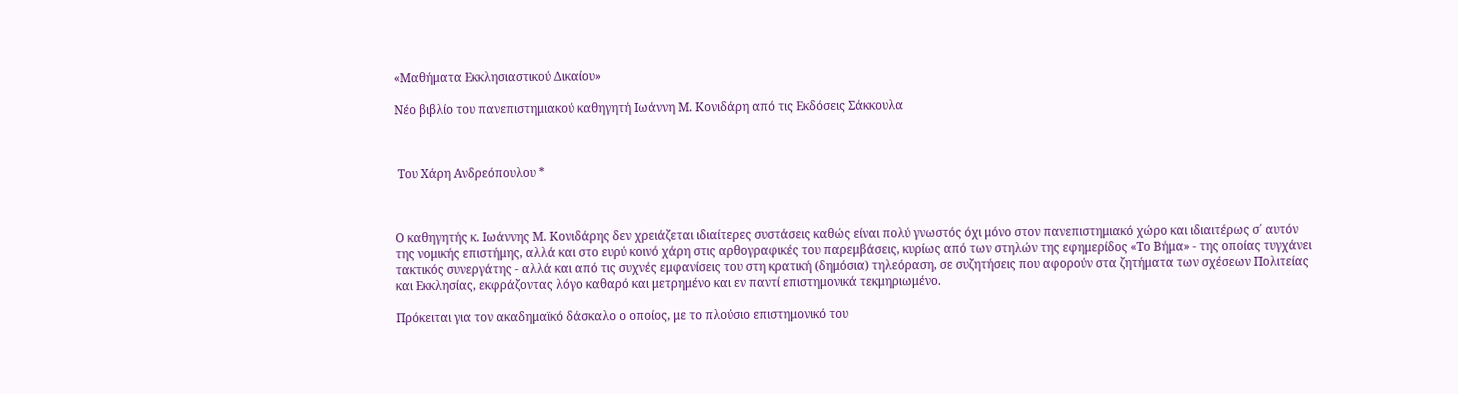«Μαθήματα Εκκλησιαστικού Δικαίου»

Νέο βιβλίο του πανεπιστημιακού καθηγητή Ιωάννη Μ. Κονιδάρη από τις Εκδόσεις Σάκκουλα



 Του Χάρη Ανδρεόπουλου *



Ο καθηγητής κ. Ιωάννης Μ. Κονιδάρης δεν χρειάζεται ιδιαίτερες συστάσεις καθώς είναι πολύ γνωστός όχι μόνο στον πανεπιστημιακό χώρο και ιδιαιτέρως σ΄ αυτόν της νομικής επιστήμης, αλλά και στο ευρύ κοινό χάρη στις αρθογραφικές του παρεμβάσεις, κυρίως από των στηλών της εφημερίδος «Το Βήμα» - της οποίας τυγχάνει τακτικός συνεργάτης - αλλά και από τις συχνές εμφανίσεις του στη κρατική (δημόσια) τηλεόραση, σε συζητήσεις που αφορούν στα ζητήματα των σχέσεων Πολιτείας και Εκκλησίας, εκφράζοντας λόγο καθαρό και μετρημένο και εν παντί επιστημονικά τεκμηριωμένο.

Πρόκειται για τον ακαδημαϊκό δάσκαλο ο οποίος, με το πλούσιο επιστημονικό του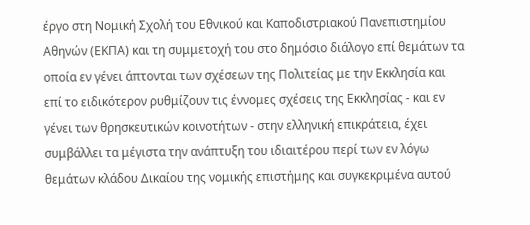έργο στη Νομική Σχολή του Eθνικού και Καποδιστριακού Πανεπιστημίου Αθηνών (ΕΚΠΑ) και τη συμμετοχή του στο δημόσιο διάλογο επί θεμάτων τα οποία εν γένει άπτονται των σχέσεων της Πολιτείας με την Εκκλησία και επί το ειδικότερον ρυθμίζουν τις έννομες σχέσεις της Εκκλησίας - και εν γένει των θρησκευτικών κοινοτήτων - στην ελληνική επικράτεια, έχει συμβάλλει τα μέγιστα την ανάπτυξη του ιδιαιτέρου περί των εν λόγω θεμάτων κλάδου Δικαίου της νομικής επιστήμης και συγκεκριμένα αυτού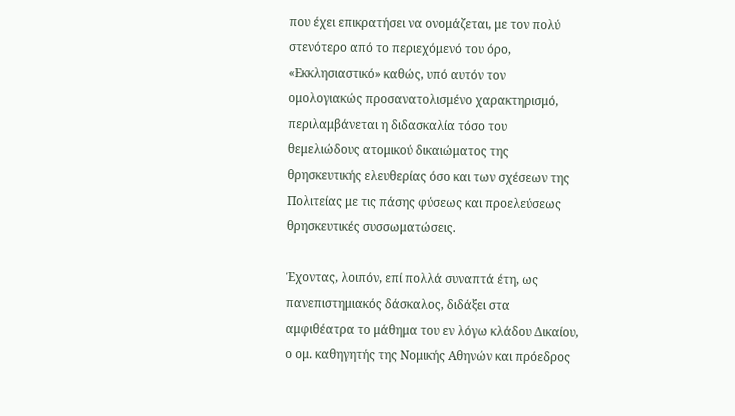που έχει επικρατήσει να ονομάζεται, με τον πολύ στενότερο από το περιεχόμενό του όρο, «Εκκλησιαστικό» καθώς, υπό αυτόν τον ομολογιακώς προσανατολισμένο χαρακτηρισμό, περιλαμβάνεται η διδασκαλία τόσο του θεμελιώδους ατομικού δικαιώματος της θρησκευτικής ελευθερίας όσο και των σχέσεων της Πολιτείας με τις πάσης φύσεως και προελεύσεως θρησκευτικές συσσωματώσεις.

Έχοντας, λοιπόν, επί πολλά συναπτά έτη, ως πανεπιστημιακός δάσκαλος, διδάξει στα αμφιθέατρα το μάθημα του εν λόγω κλάδου Δικαίου, ο ομ. καθηγητής της Νομικής Αθηνών και πρόεδρος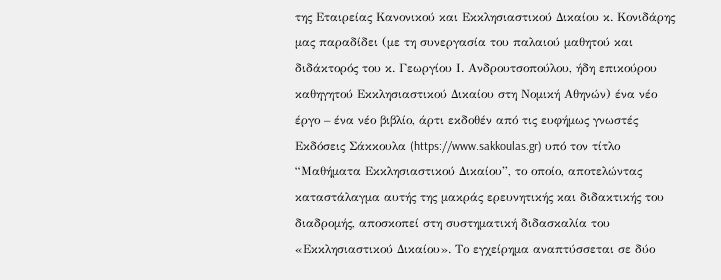της Εταιρείας Κανονικού και Εκκλησιαστικού Δικαίου κ. Κονιδάρης μας παραδίδει (με τη συνεργασία του παλαιού μαθητού και διδάκτορός του κ. Γεωργίου Ι. Ανδρουτσοπούλου, ήδη επικούρου καθηγητού Εκκλησιαστικού Δικαίου στη Νομική Αθηνών) ένα νέο έργο – ένα νέο βιβλίο, άρτι εκδοθέν από τις ευφήμως γνωστές Εκδόσεις Σάκκουλα (https://www.sakkoulas.gr) υπό τον τίτλο “Μαθήματα Εκκλησιαστικού Δικαίου”, το οποίο, αποτελώντας καταστάλαγμα αυτής της μακράς ερευνητικής και διδακτικής του διαδρομής, αποσκοπεί στη συστηματική διδασκαλία του «Εκκλησιαστικού Δικαίου». Το εγχείρημα αναπτύσσεται σε δύο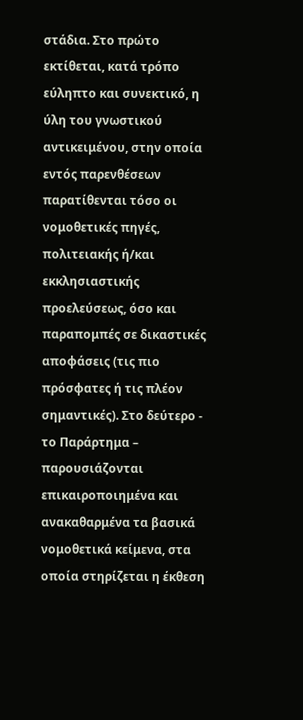στάδια. Στο πρώτο εκτίθεται, κατά τρόπο εύληπτο και συνεκτικό, η ύλη του γνωστικού αντικειμένου, στην οποία εντός παρενθέσεων παρατίθενται τόσο οι νομοθετικές πηγές, πολιτειακής ή/και εκκλησιαστικής προελεύσεως, όσο και παραπομπές σε δικαστικές αποφάσεις (τις πιο πρόσφατες ή τις πλέον σημαντικές). Στο δεύτερο - το Παράρτημα – παρουσιάζονται επικαιροποιημένα και ανακαθαρμένα τα βασικά νομοθετικά κείμενα, στα οποία στηρίζεται η έκθεση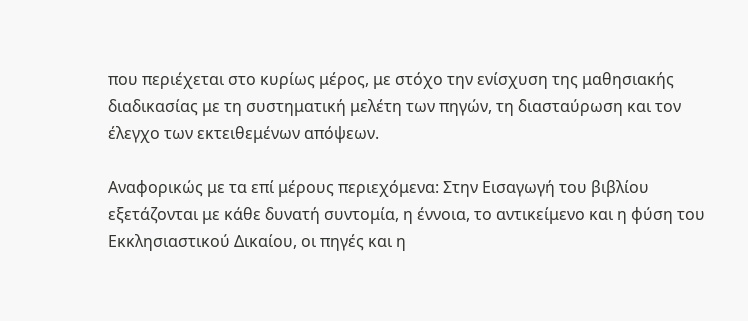που περιέχεται στο κυρίως μέρος, με στόχο την ενίσχυση της μαθησιακής διαδικασίας με τη συστηματική μελέτη των πηγών, τη διασταύρωση και τον έλεγχο των εκτειθεμένων απόψεων.

Αναφορικώς με τα επί μέρους περιεχόμενα: Στην Εισαγωγή του βιβλίου εξετάζονται με κάθε δυνατή συντομία, η έννοια, το αντικείμενο και η φύση του Εκκλησιαστικού Δικαίου, οι πηγές και η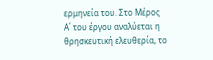ερμηνεία του. Στο Μέρος Α΄ του έργου αναλύεται η θρησκευτική ελευθερία, το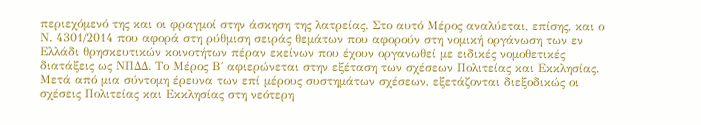περιεχόμενό της και οι φραγμοί στην άσκηση της λατρείας. Στο αυτό Μέρος αναλύεται, επίσης, και ο Ν. 4301/2014 που αφορά στη ρύθμιση σειράς θεμάτων που αφορούν στη νομική οργάνωση των εν Ελλάδι θρησκευτικών κοινοτήτων πέραν εκείνων που έχουν οργανωθεί με ειδικές νομοθετικές διατάξεις ως ΝΠΔΔ. Το Μέρος Β΄ αφιερώνεται στην εξέταση των σχέσεων Πολιτείας και Εκκλησίας. Μετά από μια σύντομη έρευνα των επί μέρους συστημάτων σχέσεων, εξετάζονται διεξοδικώς οι σχέσεις Πολιτείας και Εκκλησίας στη νεότερη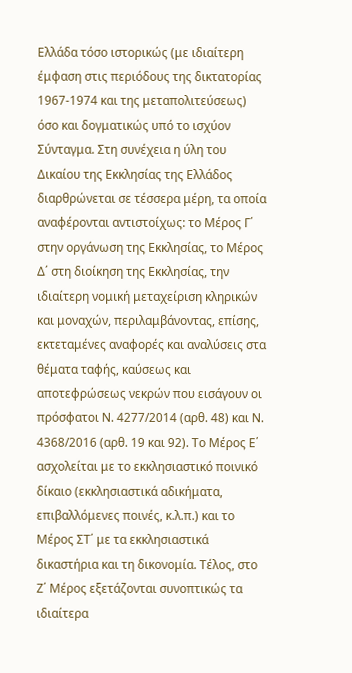Ελλάδα τόσο ιστορικώς (με ιδιαίτερη έμφαση στις περιόδους της δικτατορίας 1967-1974 και της μεταπολιτεύσεως) όσο και δογματικώς υπό το ισχύον Σύνταγμα. Στη συνέχεια η ύλη του Δικαίου της Εκκλησίας της Ελλάδος διαρθρώνεται σε τέσσερα μέρη, τα οποία αναφέρονται αντιστοίχως: το Μέρος Γ΄ στην οργάνωση της Εκκλησίας, το Μέρος Δ΄ στη διοίκηση της Εκκλησίας, την ιδιαίτερη νομική μεταχείριση κληρικών και μοναχών, περιλαμβάνοντας, επίσης, εκτεταμένες αναφορές και αναλύσεις στα θέματα ταφής, καύσεως και αποτεφρώσεως νεκρών που εισάγουν οι πρόσφατοι Ν. 4277/2014 (αρθ. 48) και Ν. 4368/2016 (αρθ. 19 και 92). Το Μέρος Ε΄ ασχολείται με το εκκλησιαστικό ποινικό δίκαιο (εκκλησιαστικά αδικήματα, επιβαλλόμενες ποινές, κ.λ.π.) και το Μέρος ΣΤ΄ με τα εκκλησιαστικά δικαστήρια και τη δικονομία. Τέλος, στο Ζ΄ Μέρος εξετάζονται συνοπτικώς τα ιδιαίτερα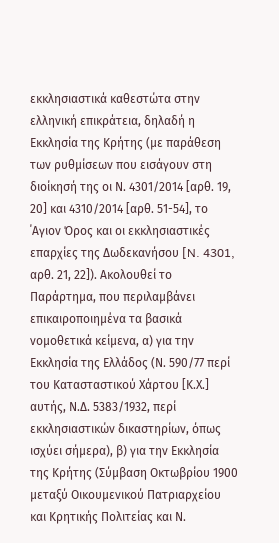εκκλησιαστικά καθεστώτα στην ελληνική επικράτεια, δηλαδή η Εκκλησία της Κρήτης (με παράθεση των ρυθμίσεων που εισάγουν στη διοίκησή της οι Ν. 4301/2014 [αρθ. 19, 20] και 4310/2014 [αρθ. 51-54], το ΄Αγιον Όρος και οι εκκλησιαστικές επαρχίες της Δωδεκανήσου [N. 4301, αρθ. 21, 22]). Ακολουθεί το Παράρτημα, που περιλαμβάνει επικαιροποιημένα τα βασικά νομοθετικά κείμενα, α) για την Εκκλησία της Ελλάδος (Ν. 590/77 περί του Κατασταστικού Χάρτου [Κ.Χ.] αυτής, Ν.Δ. 5383/1932, περί εκκλησιαστικών δικαστηρίων, όπως ισχύει σήμερα), β) για την Εκκλησία της Κρήτης (Σύμβαση Οκτωβρίου 1900 μεταξύ Οικουμενικού Πατριαρχείου και Κρητικής Πολιτείας και Ν.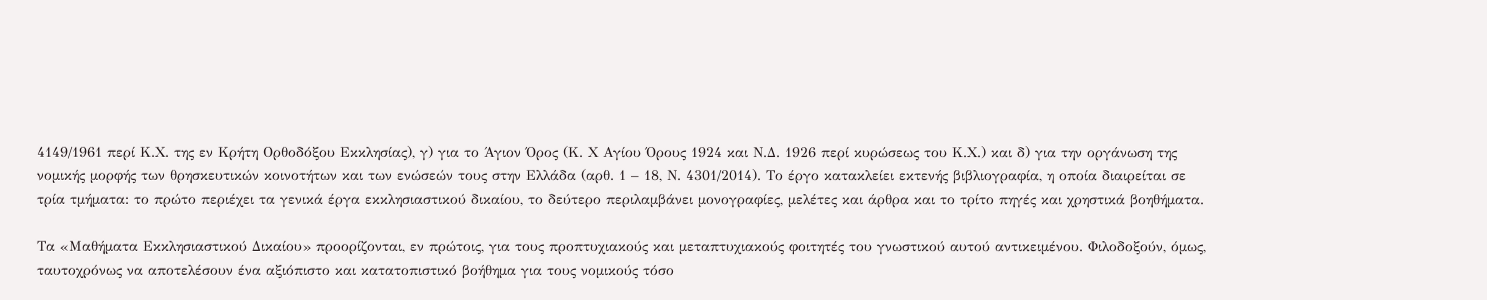4149/1961 περί Κ.Χ. της εν Κρήτη Ορθοδόξου Εκκλησίας), γ) για το Άγιον Όρος (Κ. Χ Αγίου Όρους 1924 και Ν.Δ. 1926 περί κυρώσεως του Κ.Χ.) και δ) για την οργάνωση της νομικής μορφής των θρησκευτικών κοινοτήτων και των ενώσεών τους στην Ελλάδα (αρθ. 1 – 18, Ν. 4301/2014). Το έργο κατακλείει εκτενής βιβλιογραφία, η οποία διαιρείται σε τρία τμήματα: το πρώτο περιέχει τα γενικά έργα εκκλησιαστικού δικαίου, το δεύτερο περιλαμβάνει μονογραφίες, μελέτες και άρθρα και το τρίτο πηγές και χρηστικά βοηθήματα.

Τα «Μαθήματα Εκκλησιαστικού Δικαίου» προορίζονται, εν πρώτοις, για τους προπτυχιακούς και μεταπτυχιακούς φοιτητές του γνωστικού αυτού αντικειμένου. Φιλοδοξούν, όμως, ταυτοχρόνως να αποτελέσουν ένα αξιόπιστο και κατατοπιστικό βοήθημα για τους νομικούς τόσο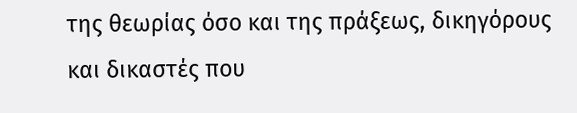της θεωρίας όσο και της πράξεως, δικηγόρους και δικαστές που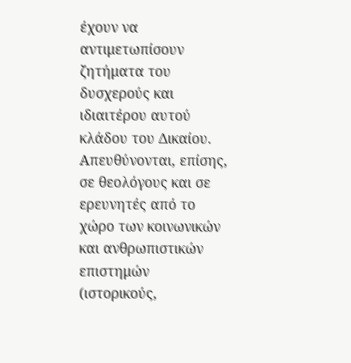έχουν να αντιμετωπίσουν ζητήματα του δυσχερούς και ιδιαιτέρου αυτού κλάδου του Δικαίου. Απευθύνονται, επίσης, σε θεολόγους και σε ερευνητές από το χώρο των κοινωνικών και ανθρωπιστικών επιστημών (ιστορικούς,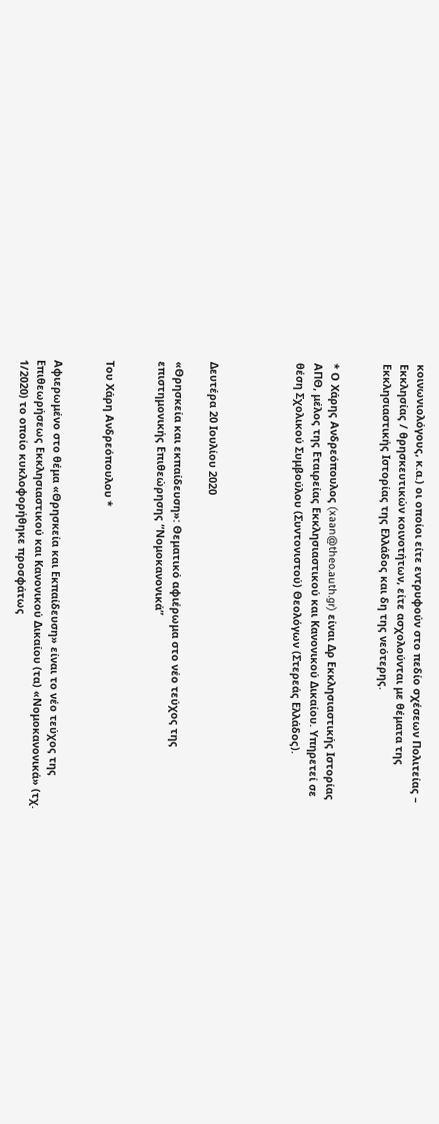κοινωνιολόγους, κ.α.) οι οποίοι είτε εντρυφούν στο πεδίο σχέσεων Πολιτείας – Εκκλησίας / θρησκευτικών κοινοτήτων, είτε ασχολούνται με θέματα της Εκκλησιαστικής Ιστορίας της Ελλάδος και δη της νεότερης.


* Ο Χάρης Ανδρεόπουλος (xaan@theo.auth.gr) είναι Δρ Εκκλησιαστικής Ιστορίας ΑΠΘ, μέλος της Εταιρείας Εκκλησιαστικού και Κανονικού Δικαίου. Υπηρετεί σε θέση Σχολικού Συμβούλου (Συντονιστού) Θεολόγων (Στερεάς Ελλάδος).




Δευτέρα 20 Ιουλίου 2020

«Θρησκεία και εκπαίδευση»: Θεματικό αφιέρωμα στο νέο τεύχος της επιστημονικής Επιθεώρησης “Νομοκανονικά”


Του Χάρη Ανδρεόπουλου *


Aφιερωμένο στο θέμα «Θρησκεία και Εκπαίδευση» είναι το νέο τεύχος της Επιθεωρήσεως Εκκλησιαστικού και Κανονικού Δικαίου (τα) «Νομοκανονικά» (τχ. 1/2020) το οποίο κυκλοφορήθηκε προσφάτως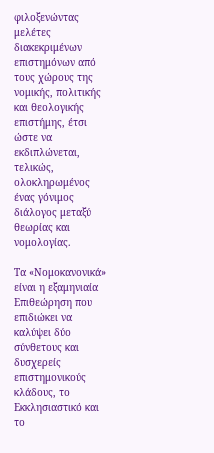φιλοξενώντας μελέτες διακεκριμένων επιστημόνων από τους χώρους της νομικής, πολιτικής και θεολογικής επιστήμης, έτσι ώστε να εκδιπλώνεται, τελικώς, ολοκληρωμένος ένας γόνιμος διάλογος μεταξύ θεωρίας και νομολογίας.

Τα «Νομοκανονικά» είναι η εξαμηνιαία Επιθεώρηση που επιδιώκει να καλύψει δύο σύνθετους και δυσχερείς επιστημονικούς κλάδους, το Εκκλησιαστικό και το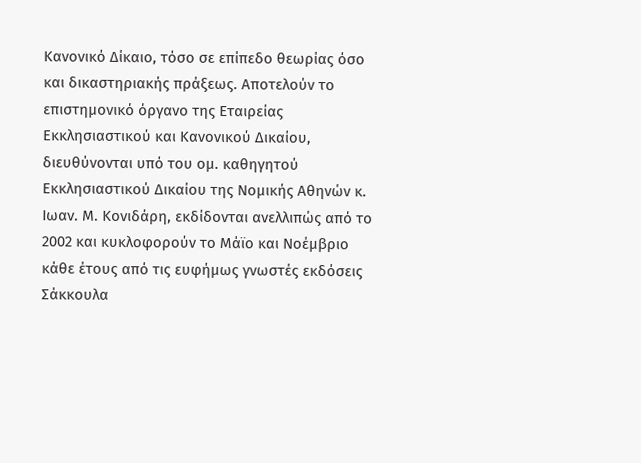Κανονικό Δίκαιο, τόσο σε επίπεδο θεωρίας όσο και δικαστηριακής πράξεως. Αποτελούν το επιστημονικό όργανο της Εταιρείας Εκκλησιαστικού και Κανονικού Δικαίου, διευθύνονται υπό του ομ. καθηγητού Εκκλησιαστικού Δικαίου της Νομικής Αθηνών κ. Ιωαν. Μ. Κονιδάρη, εκδίδονται ανελλιπώς από το 2002 και κυκλοφορούν το Μάϊο και Νοέμβριο κάθε έτους από τις ευφήμως γνωστές εκδόσεις Σάκκουλα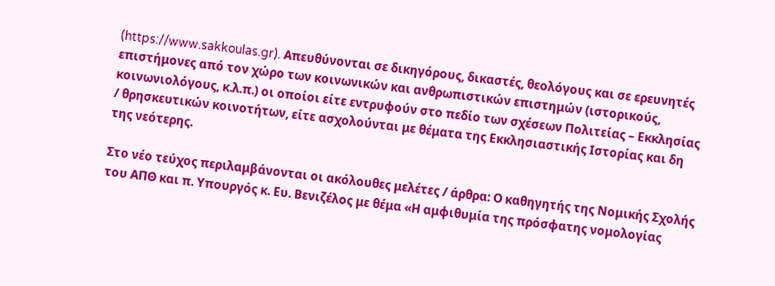(https://www.sakkoulas.gr). Απευθύνονται σε δικηγόρους, δικαστές, θεολόγους και σε ερευνητές επιστήμονες από τον χώρο των κοινωνικών και ανθρωπιστικών επιστημών (ιστορικούς, κοινωνιολόγους, κ.λ.π.) οι οποίοι είτε εντρυφούν στο πεδίο των σχέσεων Πολιτείας – Εκκλησίας / θρησκευτικών κοινοτήτων, είτε ασχολούνται με θέματα της Εκκλησιαστικής Ιστορίας και δη της νεότερης.

Στο νέο τεύχος περιλαμβάνονται οι ακόλουθες μελέτες / άρθρα: Ο καθηγητής της Νομικής Σχολής του ΑΠΘ και π. Υπουργός κ. Ευ. Βενιζέλος με θέμα «Η αμφιθυμία της πρόσφατης νομολογίας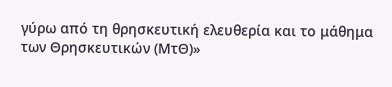γύρω από τη θρησκευτική ελευθερία και το μάθημα των Θρησκευτικών (ΜτΘ)»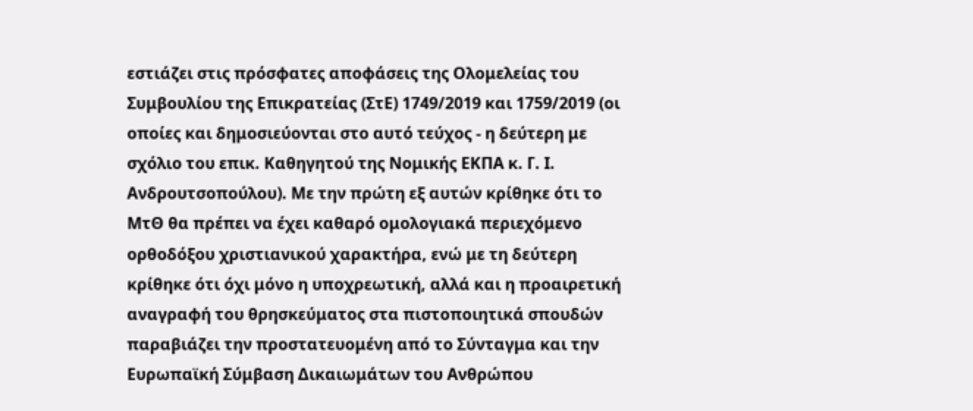εστιάζει στις πρόσφατες αποφάσεις της Ολομελείας του Συμβουλίου της Επικρατείας (ΣτΕ) 1749/2019 και 1759/2019 (οι οποίες και δημοσιεύονται στο αυτό τεύχος - η δεύτερη με σχόλιο του επικ. Καθηγητού της Νομικής ΕΚΠΑ κ. Γ. Ι. Ανδρουτσοπούλου). Με την πρώτη εξ αυτών κρίθηκε ότι το ΜτΘ θα πρέπει να έχει καθαρό ομολογιακά περιεχόμενο ορθοδόξου χριστιανικού χαρακτήρα, ενώ με τη δεύτερη κρίθηκε ότι όχι μόνο η υποχρεωτική, αλλά και η προαιρετική αναγραφή του θρησκεύματος στα πιστοποιητικά σπουδών παραβιάζει την προστατευομένη από το Σύνταγμα και την Ευρωπαϊκή Σύμβαση Δικαιωμάτων του Ανθρώπου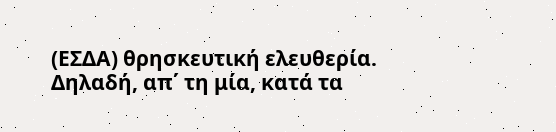(ΕΣΔΑ) θρησκευτική ελευθερία. Δηλαδή, απ΄ τη μία, κατά τα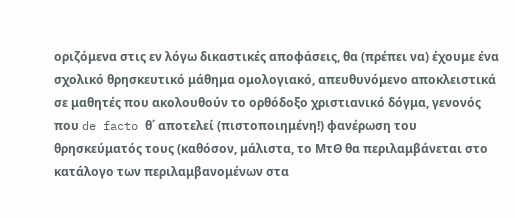οριζόμενα στις εν λόγω δικαστικές αποφάσεις, θα (πρέπει να) έχουμε ένα σχολικό θρησκευτικό μάθημα ομολογιακό, απευθυνόμενο αποκλειστικά σε μαθητές που ακολουθούν το ορθόδοξο χριστιανικό δόγμα, γενονός που de facto θ΄ αποτελεί (πιστοποιημένη!) φανέρωση του θρησκεύματός τους (καθόσον, μάλιστα, το ΜτΘ θα περιλαμβάνεται στο κατάλογο των περιλαμβανομένων στα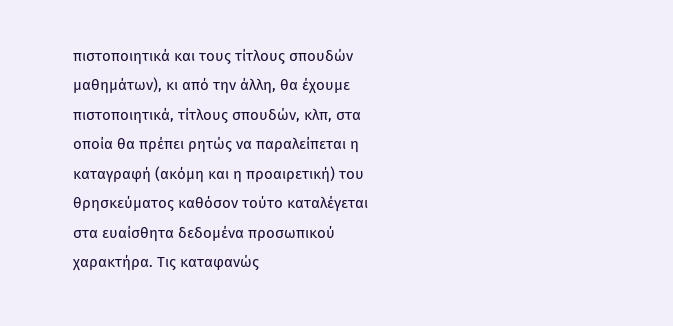πιστοποιητικά και τους τίτλους σπουδών μαθημάτων), κι από την άλλη, θα έχουμε πιστοποιητικά, τίτλους σπουδών, κλπ, στα οποία θα πρέπει ρητώς να παραλείπεται η καταγραφή (ακόμη και η προαιρετική) του θρησκεύματος καθόσον τούτο καταλέγεται στα ευαίσθητα δεδομένα προσωπικού χαρακτήρα. Τις καταφανώς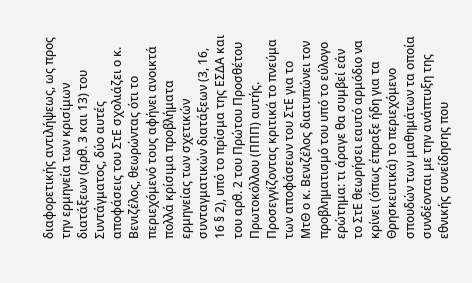διαφορετικής αντιλήψεως, ως προς την ερμηνεία των κρισίμων διατάξεων (αρθ. 3 και 13) του Συντάγματος, δύο αυτές αποφάσεις του ΣτΕ σχολιάζει ο κ. Βενιζέλος, θεωρώντας ότι το περιεχόμενό τους αφήνει ανοικτά πολλά κρίσιμα προβλήματα ερμηνείας των σχετικών συνταγματικών διατάξεων (3, 16, 16 § 2), υπό το πρίσμα της ΕΣΔΑ και του αρθ. 2 του Πρώτου Προσθέτου Πρωτοκόλλου (ΠΠΠ) αυτής. Προσεγγίζοντας κριτικά το πνεύμα των αποφάσεων του ΣτΕ για το ΜτΘ ο κ. Βενιζέλος διατυπώνει τον προβληματισμό του υπό το εύλογο ερώτημα: τι άραγε θα συμβεί εάν το ΣτΕ θεωρήσει εαυτό αρμόδιο να κρίνει (όπως έπραξε ήδη για τα Θρησκευτικά) το περιεχόμενο σπουδών των μαθημάτων τα οποία συνδέονται με την ανάπτυξη της εθνικής συνείδησης που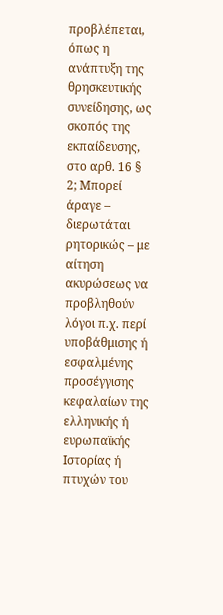προβλέπεται, όπως η ανάπτυξη της θρησκευτικής συνείδησης, ως σκοπός της εκπαίδευσης, στο αρθ. 16 § 2; Μπορεί άραγε – διερωτάται ρητορικώς – με αίτηση ακυρώσεως να προβληθούν λόγοι π.χ. περί υποβάθμισης ή εσφαλμένης προσέγγισης κεφαλαίων της ελληνικής ή ευρωπαϊκής Ιστορίας ή πτυχών του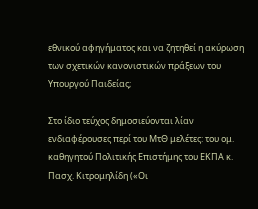εθνικού αφηγήματος και να ζητηθεί η ακύρωση των σχετικών κανονιστικών πράξεων του Υπουργού Παιδείας;

Στο ίδιο τεύχος δημοσιεύονται λίαν ενδιαφέρουσες περί του ΜτΘ μελέτες: του ομ. καθηγητού Πολιτικής Επιστήμης του ΕΚΠΑ κ. Πασχ. Κιτρομηλίδη («Οι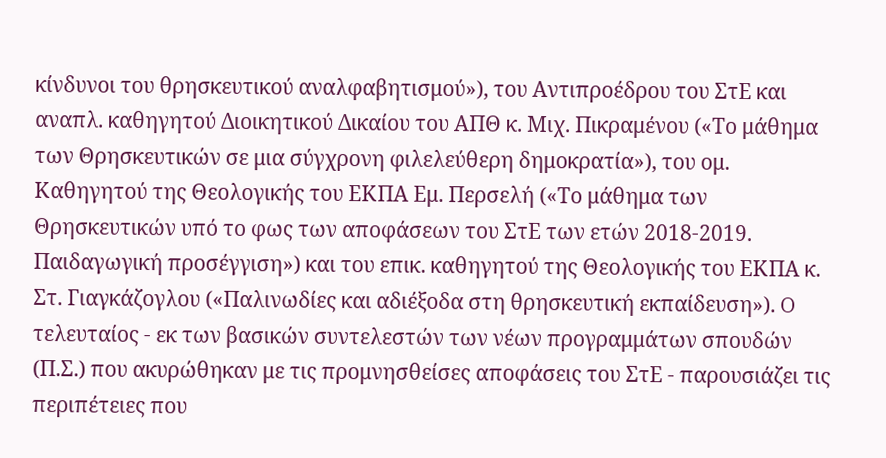κίνδυνοι του θρησκευτικού αναλφαβητισμού»), του Αντιπροέδρου του ΣτΕ και αναπλ. καθηγητού Διοικητικού Δικαίου του ΑΠΘ κ. Μιχ. Πικραμένου («Το μάθημα των Θρησκευτικών σε μια σύγχρονη φιλελεύθερη δημοκρατία»), του ομ. Καθηγητού της Θεολογικής του ΕΚΠΑ Εμ. Περσελή («Το μάθημα των Θρησκευτικών υπό το φως των αποφάσεων του ΣτΕ των ετών 2018-2019. Παιδαγωγική προσέγγιση») και του επικ. καθηγητού της Θεολογικής του ΕΚΠΑ κ. Στ. Γιαγκάζογλου («Παλινωδίες και αδιέξοδα στη θρησκευτική εκπαίδευση»). O τελευταίος - εκ των βασικών συντελεστών των νέων προγραμμάτων σπουδών (Π.Σ.) που ακυρώθηκαν με τις προμνησθείσες αποφάσεις του ΣτΕ - παρουσιάζει τις περιπέτειες που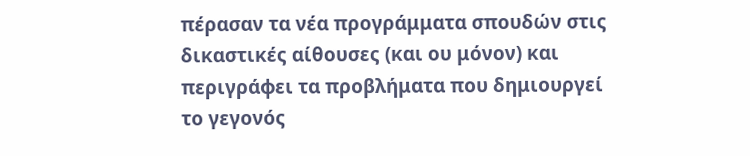πέρασαν τα νέα προγράμματα σπουδών στις δικαστικές αίθουσες (και ου μόνον) και περιγράφει τα προβλήματα που δημιουργεί το γεγονός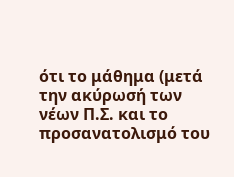ότι το μάθημα (μετά την ακύρωσή των νέων Π.Σ. και το προσανατολισμό του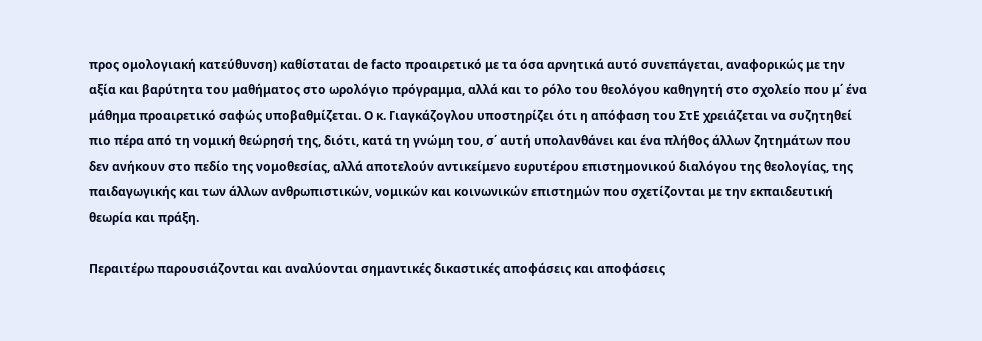προς ομολογιακή κατεύθυνση) καθίσταται de facto προαιρετικό με τα όσα αρνητικά αυτό συνεπάγεται, αναφορικώς με την αξία και βαρύτητα του μαθήματος στο ωρολόγιο πρόγραμμα, αλλά και το ρόλο του θεολόγου καθηγητή στο σχολείο που μ΄ ένα μάθημα προαιρετικό σαφώς υποβαθμίζεται. Ο κ. Γιαγκάζογλου υποστηρίζει ότι η απόφαση του ΣτΕ χρειάζεται να συζητηθεί πιο πέρα από τη νομική θεώρησή της, διότι, κατά τη γνώμη του, σ΄ αυτή υπολανθάνει και ένα πλήθος άλλων ζητημάτων που δεν ανήκουν στο πεδίο της νομοθεσίας, αλλά αποτελούν αντικείμενο ευρυτέρου επιστημονικού διαλόγου της θεολογίας, της παιδαγωγικής και των άλλων ανθρωπιστικών, νομικών και κοινωνικών επιστημών που σχετίζονται με την εκπαιδευτική θεωρία και πράξη.

Περαιτέρω παρουσιάζονται και αναλύονται σημαντικές δικαστικές αποφάσεις και αποφάσεις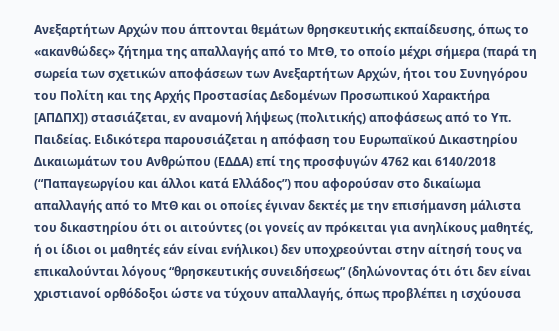Ανεξαρτήτων Αρχών που άπτονται θεμάτων θρησκευτικής εκπαίδευσης, όπως το «ακανθώδες» ζήτημα της απαλλαγής από το ΜτΘ, το οποίο μέχρι σήμερα (παρά τη σωρεία των σχετικών αποφάσεων των Ανεξαρτήτων Αρχών, ήτοι του Συνηγόρου του Πολίτη και της Αρχής Προστασίας Δεδομένων Προσωπικού Χαρακτήρα [ΑΠΔΠΧ]) στασιάζεται, εν αναμονή λήψεως (πολιτικής) αποφάσεως από το Υπ. Παιδείας. Ειδικότερα παρουσιάζεται η απόφαση του Ευρωπαϊκού Δικαστηρίου Δικαιωμάτων του Ανθρώπου (ΕΔΔΑ) επί της προσφυγών 4762 και 6140/2018 (“Παπαγεωργίου και άλλοι κατά Ελλάδος”) που αφορούσαν στο δικαίωμα απαλλαγής από το ΜτΘ και οι οποίες έγιναν δεκτές με την επισήμανση μάλιστα του δικαστηρίου ότι οι αιτούντες (οι γονείς αν πρόκειται για ανηλίκους μαθητές, ή οι ίδιοι οι μαθητές εάν είναι ενήλικοι) δεν υποχρεούνται στην αίτησή τους να επικαλούνται λόγους “θρησκευτικής συνειδήσεως” (δηλώνοντας ότι ότι δεν είναι χριστιανοί ορθόδοξοι ώστε να τύχουν απαλλαγής, όπως προβλέπει η ισχύουσα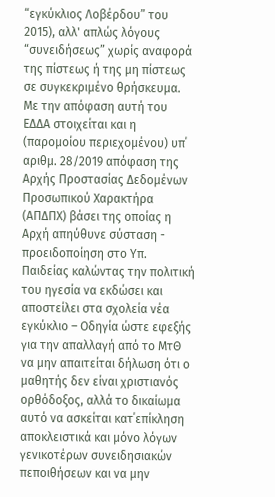“εγκύκλιος Λοβέρδου” του 2015), αλλ' απλώς λόγους “συνειδήσεως” χωρίς αναφορά της πίστεως ή της μη πίστεως σε συγκεκριμένο θρήσκευμα. Με την απόφαση αυτή του ΕΔΔΑ στοιχείται και η (παρομοίου περιεχομένου) υπ΄ αριθμ. 28/2019 απόφαση της Αρχής Προστασίας Δεδομένων Προσωπικού Χαρακτήρα (ΑΠΔΠΧ) βάσει της οποίας η Αρχή απηύθυνε σύσταση - προειδοποίηση στο Υπ. Παιδείας καλώντας την πολιτική του ηγεσία να εκδώσει και αποστείλει στα σχολεία νέα εγκύκλιο – Οδηγία ώστε εφεξής για την απαλλαγή από το ΜτΘ να μην απαιτείται δήλωση ότι ο μαθητής δεν είναι χριστιανός ορθόδοξος, αλλά το δικαίωμα αυτό να ασκείται κατ΄επίκληση αποκλειστικά και μόνο λόγων γενικοτέρων συνειδησιακών πεποιθήσεων και να μην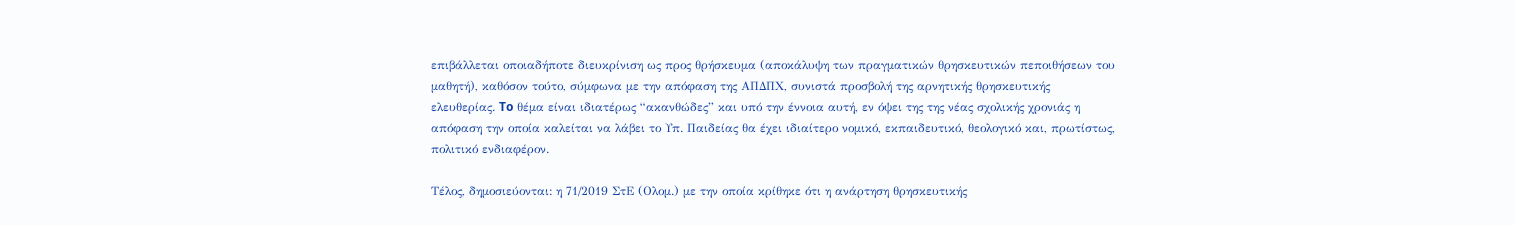επιβάλλεται οποιαδήποτε διευκρίνιση ως προς θρήσκευμα (αποκάλυψη των πραγματικών θρησκευτικών πεποιθήσεων του μαθητή), καθόσον τούτο, σύμφωνα με την απόφαση της ΑΠΔΠΧ, συνιστά προσβολή της αρνητικής θρησκευτικής ελευθερίας. To θέμα είναι ιδιατέρως “ακανθώδες” και υπό την έννοια αυτή, εν όψει της της νέας σχολικής χρονιάς η απόφαση την οποία καλείται να λάβει το Υπ. Παιδείας θα έχει ιδιαίτερο νομικό, εκπαιδευτικό, θεολογικό και, πρωτίστως, πολιτικό ενδιαφέρον.

Τέλος, δημοσιεύονται: η 71/2019 ΣτΕ (Ολομ.) με την οποία κρίθηκε ότι η ανάρτηση θρησκευτικής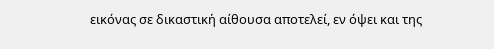εικόνας σε δικαστική αίθουσα αποτελεί, εν όψει και της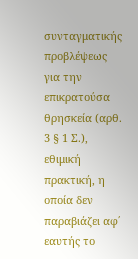συνταγματικής προβλέψεως για την επικρατούσα θρησκεία (αρθ. 3 § 1 Σ.), εθιμική πρακτική, η οποία δεν παραβιάζει αφ΄ εαυτής το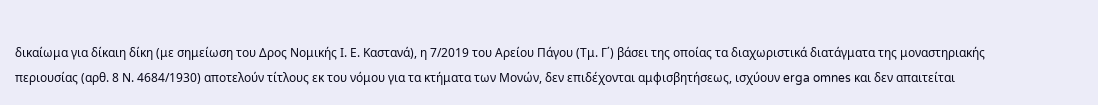δικαίωμα για δίκαιη δίκη (με σημείωση του Δρος Νομικής Ι. Ε. Καστανά), η 7/2019 του Αρείου Πάγου (Τμ. Γ΄) βάσει της οποίας τα διαχωριστικά διατάγματα της μοναστηριακής περιουσίας (αρθ. 8 Ν. 4684/1930) αποτελούν τίτλους εκ του νόμου για τα κτήματα των Μονών, δεν επιδέχονται αμφισβητήσεως, ισχύουν erga omnes και δεν απαιτείται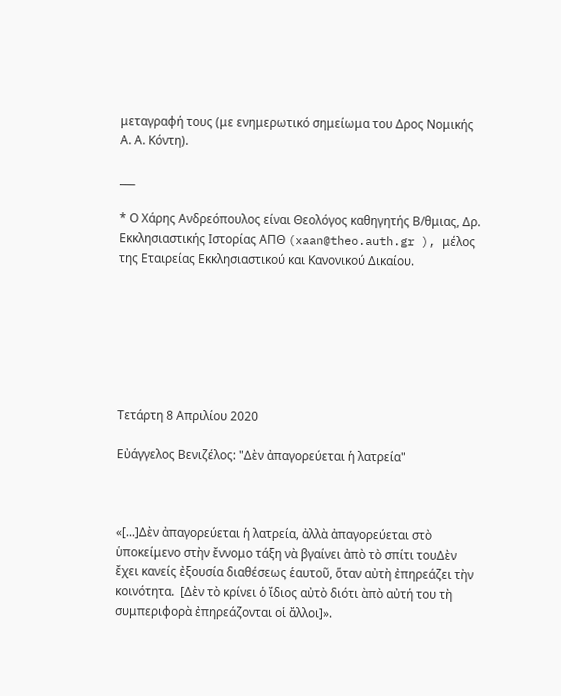μεταγραφή τους (με ενημερωτικό σημείωμα του Δρος Νομικής Α. Α. Κόντη).

___

* Ο Χάρης Ανδρεόπουλος είναι Θεολόγος καθηγητής Β/θμιας, Δρ. Εκκλησιαστικής Ιστορίας ΑΠΘ (xaan@theo.auth.gr ), μέλος της Εταιρείας Εκκλησιαστικού και Κανονικού Δικαίου.







Τετάρτη 8 Απριλίου 2020

Εὐάγγελος Βενιζέλος: "Δὲν ἀπαγορεύεται ἡ λατρεία"



«[...]Δὲν ἀπαγορεύεται ἡ λατρεία, ἀλλὰ ἀπαγορεύεται στὸ ὑποκείμενο στὴν ἔννομο τάξη νὰ βγαίνει ἀπὸ τὸ σπίτι τουΔὲν ἔχει κανείς ἐξουσία διαθέσεως ἑαυτοῦ, ὅταν αὐτὴ ἐπηρεάζει τὴν κοινότητα.  [Δὲν τὸ κρίνει ὁ ἴδιος αὐτὸ διότι ὰπὸ αὐτή του τὴ συμπεριφορὰ ἐπηρεάζονται οἱ ἄλλοι]».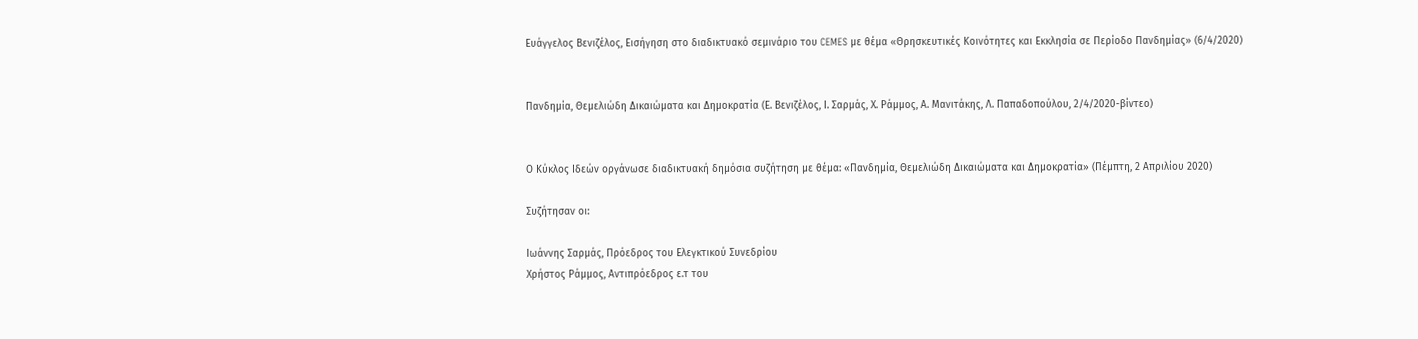Ευάγγελος Βενιζέλος, Εισήγηση στο διαδικτυακό σεμινάριο του CEMES με θέμα «Θρησκευτικές Κοινότητες και Εκκλησία σε Περίοδο Πανδημίας» (6/4/2020)


Πανδημία, Θεμελιώδη Δικαιώματα και Δημοκρατία (Ε. Βενιζέλος, Ι. Σαρμάς, Χ. Ράμμος, Α. Μανιτάκης, Λ. Παπαδοπούλου, 2/4/2020-βίντεο)


Ο Κύκλος Ιδεών οργάνωσε διαδικτυακή δημόσια συζήτηση με θέμα: «Πανδημία, Θεμελιώδη Δικαιώματα και Δημοκρατία» (Πέμπτη, 2 Απριλίου 2020)

Συζήτησαν οι:

Ιωάννης Σαρμάς, Πρόεδρος του Ελεγκτικού Συνεδρίου
Χρήστος Ράμμος, Αντιπρόεδρος ε.τ του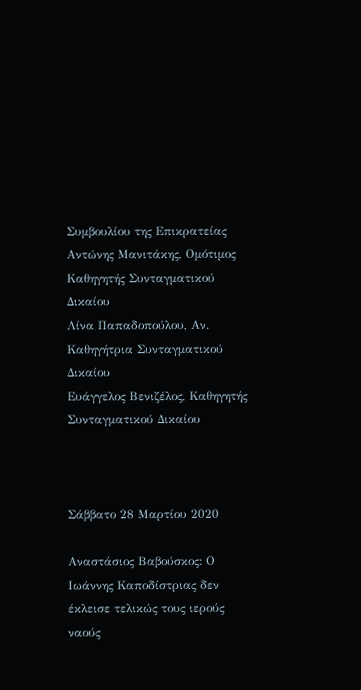Συμβουλίου της Επικρατείας
Αντώνης Μανιτάκης, Ομότιμος Καθηγητής Συνταγματικού Δικαίου
Λίνα Παπαδοπούλου, Αν. Καθηγήτρια Συνταγματικού Δικαίου
Ευάγγελος Βενιζέλος, Καθηγητής Συνταγματικού Δικαίου



Σάββατο 28 Μαρτίου 2020

Αναστάσιος Βαβούσκος: Ο Ιωάννης Καποδίστριας δεν έκλεισε τελικώς τους ιερούς ναούς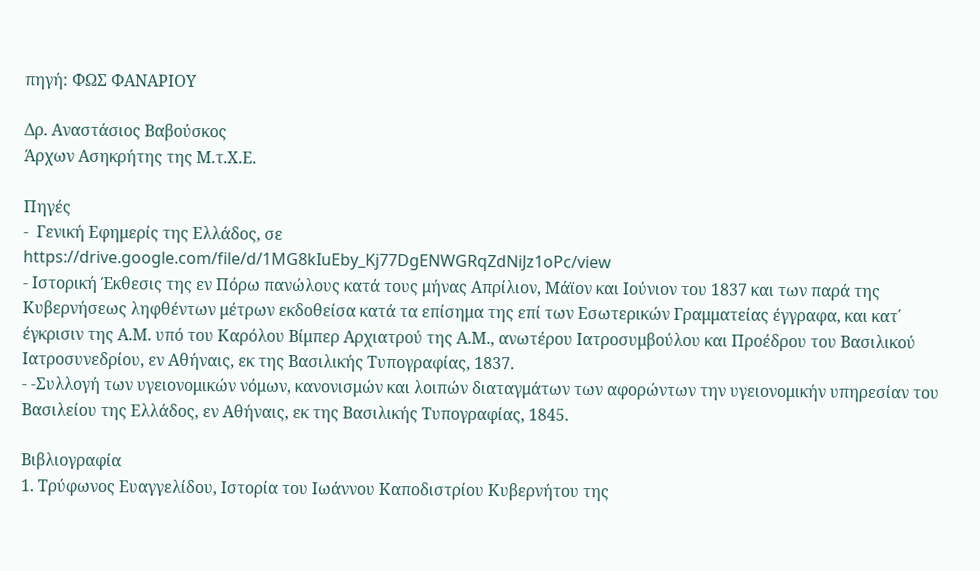πηγή: ΦΩΣ ΦΑΝΑΡΙΟΥ

Δρ. Αναστάσιος Βαβούσκος
Άρχων Ασηκρήτης της Μ.τ.Χ.Ε.

Πηγές
-  Γενική Εφημερίς της Ελλάδος, σε
https://drive.google.com/file/d/1MG8kIuEby_Kj77DgENWGRqZdNiJz1oPc/view
- Ιστορική Έκθεσις της εν Πόρω πανώλους κατά τους μήνας Απρίλιον, Μάϊον και Ιούνιον του 1837 και των παρά της Κυβερνήσεως ληφθέντων μέτρων εκδοθείσα κατά τα επίσημα της επί των Εσωτερικών Γραμματείας έγγραφα, και κατ΄ έγκρισιν της Α.Μ. υπό του Καρόλου Βίμπερ Αρχιατρού της Α.Μ., ανωτέρου Ιατροσυμβούλου και Προέδρου του Βασιλικού Ιατροσυνεδρίου, εν Αθήναις, εκ της Βασιλικής Τυπογραφίας, 1837.
- -Συλλογή των υγειονομικών νόμων, κανονισμών και λοιπών διαταγμάτων των αφορώντων την υγειονομικήν υπηρεσίαν του Βασιλείου της Ελλάδος, εν Αθήναις, εκ της Βασιλικής Τυπογραφίας, 1845.

Βιβλιογραφία
1. Τρύφωνος Ευαγγελίδου, Ιστορία του Ιωάννου Καποδιστρίου Κυβερνήτου της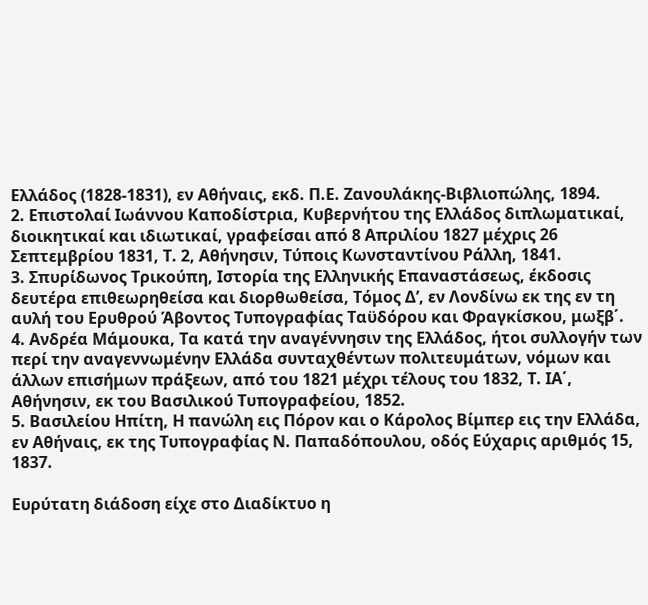Ελλάδος (1828-1831), εν Αθήναις, εκδ. Π.Ε. Ζανουλάκης-Βιβλιοπώλης, 1894.
2. Επιστολαί Ιωάννου Καποδίστρια, Κυβερνήτου της Ελλάδος διπλωματικαί, διοικητικαί και ιδιωτικαί, γραφείσαι από 8 Απριλίου 1827 μέχρις 26 Σεπτεμβρίου 1831, Τ. 2, Αθήνησιν, Τύποις Κωνσταντίνου Ράλλη, 1841.
3. Σπυρίδωνος Τρικούπη, Ιστορία της Ελληνικής Επαναστάσεως, έκδοσις δευτέρα επιθεωρηθείσα και διορθωθείσα, Τόμος Δ’, εν Λονδίνω εκ της εν τη αυλή του Ερυθρού Άβοντος Τυπογραφίας Ταϋδόρου και Φραγκίσκου, μωξβ΄.
4. Ανδρέα Μάμουκα, Τα κατά την αναγέννησιν της Ελλάδος, ήτοι συλλογήν των περί την αναγεννωμένην Ελλάδα συνταχθέντων πολιτευμάτων, νόμων και άλλων επισήμων πράξεων, από του 1821 μέχρι τέλους του 1832, Τ. ΙΑ΄, Αθήνησιν, εκ του Βασιλικού Τυπογραφείου, 1852.
5. Βασιλείου Ηπίτη, Η πανώλη εις Πόρον και ο Κάρολος Βίμπερ εις την Ελλάδα, εν Αθήναις, εκ της Τυπογραφίας Ν. Παπαδόπουλου, οδός Εύχαρις αριθμός 15, 1837.

Ευρύτατη διάδοση είχε στο Διαδίκτυο η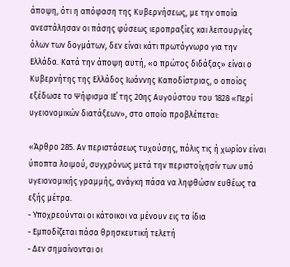άποψη, ότι η απόφαση της Κυβερνήσεως, με την οποία ανεστάλησαν οι πάσης φύσεως ιεροπραξίες και λειτουργίες όλων των δογμάτων, δεν είναι κάτι πρωτόγνωρο για την Ελλάδα. Κατά την άποψη αυτή, «ο πρώτος διδάξας» είναι ο Κυβερνήτης της Ελλάδος Ιωάννης Καποδίστριας, ο οποίος εξέδωσε το Ψήφισμα ΙΕ΄ της 20ης Αυγούστου του 1828 «Περί υγειονομικών διατάξεων», στο οποίο προβλέπεται:

«Άρθρο 285. Αν περιστάσεως τυχούσης, πόλις τις ή χωρίον είναι ύποπτα λοιμού, συγχρόνως μετά την περιστοίχησίν των υπό υγειονομικής γραμμής, ανάγκη πάσα να ληφθώσιν ευθέως τα εξής μέτρα.
- Υποχρεούνται οι κάτοικοι να μένουν εις τα ίδια
- Εμποδίζεται πάσα θρησκευτική τελετή
- Δεν σημαίνονται οι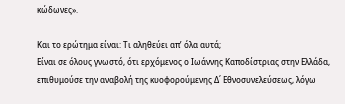κώδωνες».

Και το ερώτημα είναι: Τι αληθεύει απ’ όλα αυτά;
Είναι σε όλους γνωστό, ότι ερχόμενος ο Ιωάννης Καποδίστριας στην Ελλάδα, επιθυμούσε την αναβολή της κυοφορούμενης Δ΄ Εθνοσυνελεύσεως, λόγω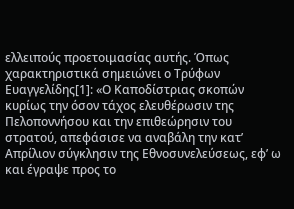ελλειπούς προετοιμασίας αυτής. Όπως χαρακτηριστικά σημειώνει ο Τρύφων Ευαγγελίδης[1]: «Ο Καποδίστριας σκοπών κυρίως την όσον τάχος ελευθέρωσιν της Πελοποννήσου και την επιθεώρησιν του στρατού, απεφάσισε να αναβάλη την κατ’ Απρίλιον σύγκλησιν της Εθνοσυνελεύσεως, εφ’ ω και έγραψε προς το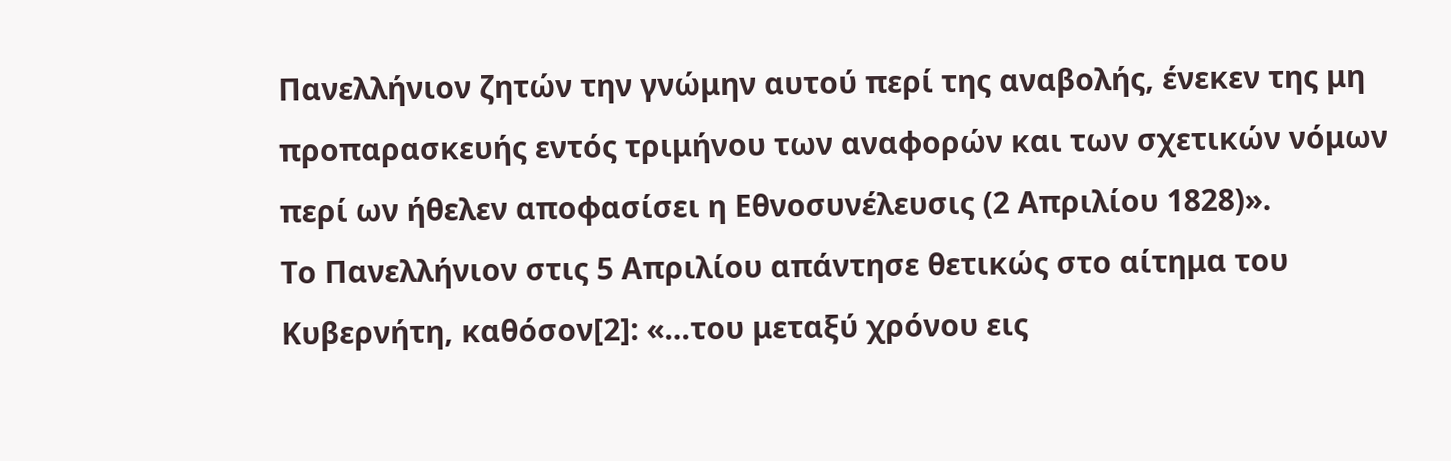Πανελλήνιον ζητών την γνώμην αυτού περί της αναβολής, ένεκεν της μη προπαρασκευής εντός τριμήνου των αναφορών και των σχετικών νόμων περί ων ήθελεν αποφασίσει η Εθνοσυνέλευσις (2 Απριλίου 1828)».
Το Πανελλήνιον στις 5 Απριλίου απάντησε θετικώς στο αίτημα του Κυβερνήτη, καθόσον[2]: «…του μεταξύ χρόνου εις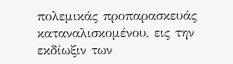πολεμικάς προπαρασκευάς καταναλισκομένου, εις την εκδίωξιν των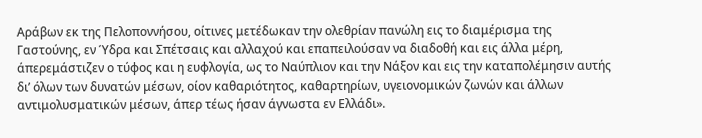Αράβων εκ της Πελοποννήσου, οίτινες μετέδωκαν την ολεθρίαν πανώλη εις το διαμέρισμα της Γαστούνης, εν Ύδρα και Σπέτσαις και αλλαχού και επαπειλούσαν να διαδοθή και εις άλλα μέρη, άπερεμάστιζεν ο τύφος και η ευφλογία, ως το Ναύπλιον και την Νάξον και εις την καταπολέμησιν αυτής δι’ όλων των δυνατών μέσων, οίον καθαριότητος, καθαρτηρίων, υγειονομικών ζωνών και άλλων αντιμολυσματικών μέσων, άπερ τέως ήσαν άγνωστα εν Ελλάδι».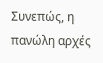Συνεπώς, η πανώλη αρχές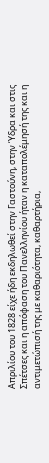Απριλίου του 1828 είχε ήδη εκδηλωθεί στην Γαστούνη, στην Ύδρα και στις Σπέτσες και η απόφαση του Πανελληνίου ήταν η καταπολέμησή της και η αντιμετώπισή της με καθαριότητα, καθαρτήρια,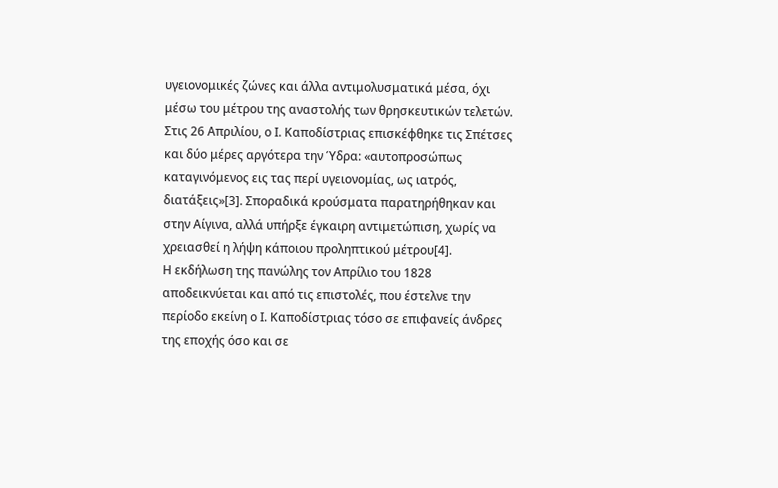υγειονομικές ζώνες και άλλα αντιμολυσματικά μέσα, όχι μέσω του μέτρου της αναστολής των θρησκευτικών τελετών.
Στις 26 Απριλίου, ο Ι. Καποδίστριας επισκέφθηκε τις Σπέτσες και δύο μέρες αργότερα την Ύδρα: «αυτοπροσώπως καταγινόμενος εις τας περί υγειονομίας, ως ιατρός, διατάξεις»[3]. Σποραδικά κρούσματα παρατηρήθηκαν και στην Αίγινα, αλλά υπήρξε έγκαιρη αντιμετώπιση, χωρίς να χρειασθεί η λήψη κάποιου προληπτικού μέτρου[4].
Η εκδήλωση της πανώλης τον Απρίλιο του 1828 αποδεικνύεται και από τις επιστολές, που έστελνε την περίοδο εκείνη ο Ι. Καποδίστριας τόσο σε επιφανείς άνδρες της εποχής όσο και σε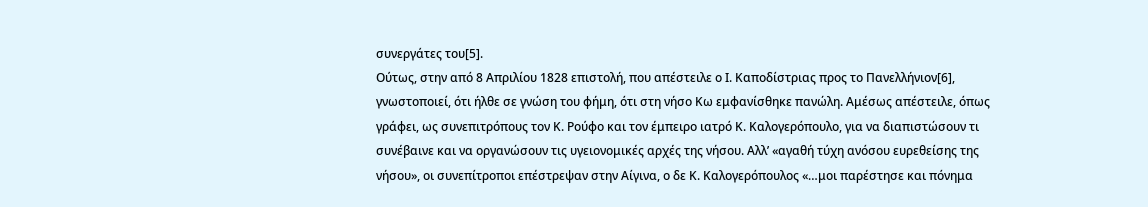συνεργάτες του[5].
Ούτως, στην από 8 Απριλίου 1828 επιστολή, που απέστειλε ο Ι. Καποδίστριας προς το Πανελλήνιον[6], γνωστοποιεί, ότι ήλθε σε γνώση του φήμη, ότι στη νήσο Κω εμφανίσθηκε πανώλη. Αμέσως απέστειλε, όπως γράφει, ως συνεπιτρόπους τον Κ. Ρούφο και τον έμπειρο ιατρό Κ. Καλογερόπουλο, για να διαπιστώσουν τι συνέβαινε και να οργανώσουν τις υγειονομικές αρχές της νήσου. Αλλ’ «αγαθή τύχη ανόσου ευρεθείσης της νήσου», οι συνεπίτροποι επέστρεψαν στην Αίγινα, ο δε Κ. Καλογερόπουλος «…μοι παρέστησε και πόνημα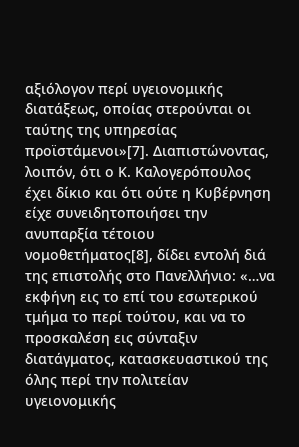αξιόλογον περί υγειονομικής διατάξεως, οποίας στερούνται οι ταύτης της υπηρεσίας προϊστάμενοι»[7]. Διαπιστώνοντας, λοιπόν, ότι ο Κ. Καλογερόπουλος έχει δίκιο και ότι ούτε η Κυβέρνηση είχε συνειδητοποιήσει την ανυπαρξία τέτοιου νομοθετήματος[8], δίδει εντολή διά της επιστολής στο Πανελλήνιο: «…να εκφήνη εις το επί του εσωτερικού τμήμα το περί τούτου, και να το προσκαλέση εις σύνταξιν διατάγματος, κατασκευαστικού της όλης περί την πολιτείαν υγειονομικής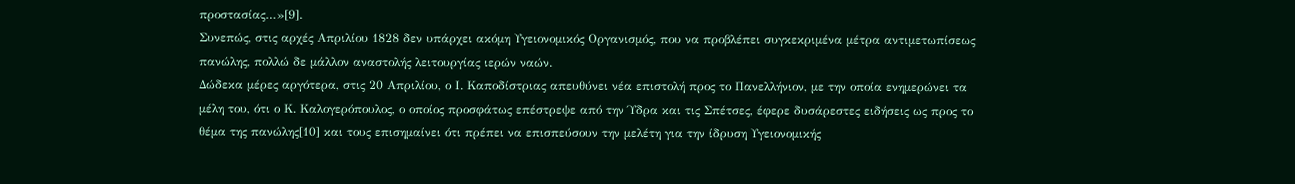προστασίας…»[9].
Συνεπώς, στις αρχές Απριλίου 1828 δεν υπάρχει ακόμη Υγειονομικός Οργανισμός, που να προβλέπει συγκεκριμένα μέτρα αντιμετωπίσεως πανώλης, πολλώ δε μάλλον αναστολής λειτουργίας ιερών ναών.
Δώδεκα μέρες αργότερα, στις 20 Απριλίου, ο Ι. Καποδίστριας απευθύνει νέα επιστολή προς το Πανελλήνιον, με την οποία ενημερώνει τα μέλη του, ότι ο Κ. Καλογερόπουλος, ο οποίος προσφάτως επέστρεψε από την Ύδρα και τις Σπέτσες, έφερε δυσάρεστες ειδήσεις ως προς το θέμα της πανώλης[10] και τους επισημαίνει ότι πρέπει να επισπεύσουν την μελέτη για την ίδρυση Υγειονομικής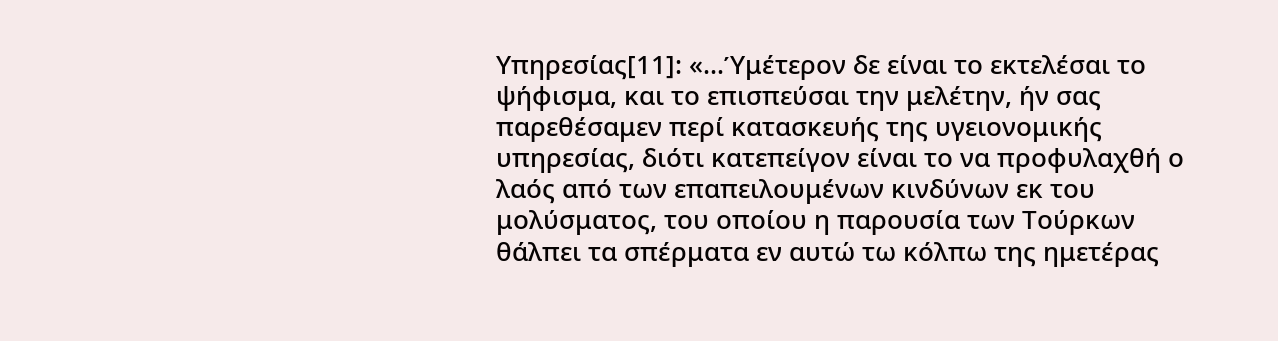Υπηρεσίας[11]: «…Ύμέτερον δε είναι το εκτελέσαι το ψήφισμα, και το επισπεύσαι την μελέτην, ήν σας παρεθέσαμεν περί κατασκευής της υγειονομικής υπηρεσίας, διότι κατεπείγον είναι το να προφυλαχθή ο λαός από των επαπειλουμένων κινδύνων εκ του μολύσματος, του οποίου η παρουσία των Τούρκων θάλπει τα σπέρματα εν αυτώ τω κόλπω της ημετέρας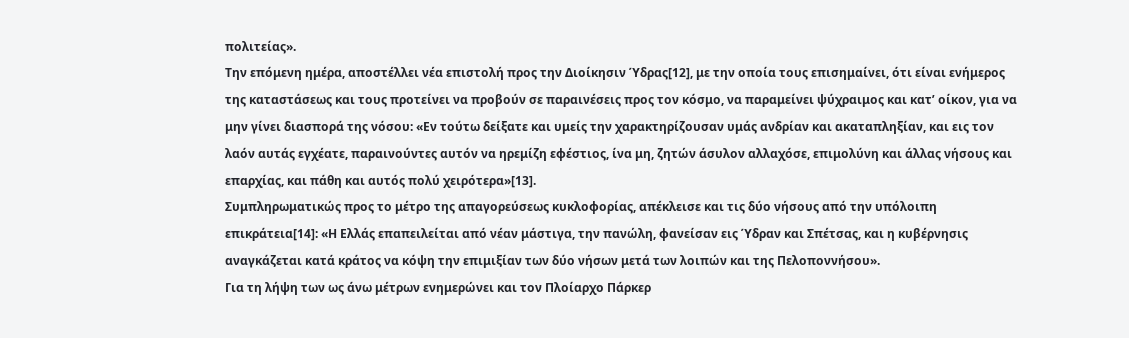πολιτείας».
Την επόμενη ημέρα, αποστέλλει νέα επιστολή προς την Διοίκησιν Ύδρας[12], με την οποία τους επισημαίνει, ότι είναι ενήμερος της καταστάσεως και τους προτείνει να προβούν σε παραινέσεις προς τον κόσμο, να παραμείνει ψύχραιμος και κατ’ οίκον, για να μην γίνει διασπορά της νόσου: «Εν τούτω δείξατε και υμείς την χαρακτηρίζουσαν υμάς ανδρίαν και ακαταπληξίαν, και εις τον λαόν αυτάς εγχέατε, παραινούντες αυτόν να ηρεμίζη εφέστιος, ίνα μη, ζητών άσυλον αλλαχόσε, επιμολύνη και άλλας νήσους και επαρχίας, και πάθη και αυτός πολύ χειρότερα»[13].
Συμπληρωματικώς προς το μέτρο της απαγορεύσεως κυκλοφορίας, απέκλεισε και τις δύο νήσους από την υπόλοιπη επικράτεια[14]: «Η Ελλάς επαπειλείται από νέαν μάστιγα, την πανώλη, φανείσαν εις Ύδραν και Σπέτσας, και η κυβέρνησις αναγκάζεται κατά κράτος να κόψη την επιμιξίαν των δύο νήσων μετά των λοιπών και της Πελοποννήσου».
Για τη λήψη των ως άνω μέτρων ενημερώνει και τον Πλοίαρχο Πάρκερ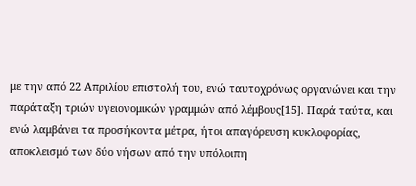με την από 22 Απριλίου επιστολή του, ενώ ταυτοχρόνως οργανώνει και την παράταξη τριών υγειονομικών γραμμών από λέμβους[15]. Παρά ταύτα, και ενώ λαμβάνει τα προσήκοντα μέτρα, ήτοι απαγόρευση κυκλοφορίας, αποκλεισμό των δύο νήσων από την υπόλοιπη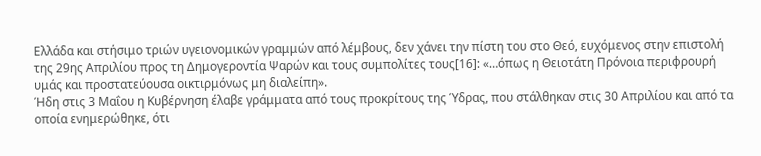Ελλάδα και στήσιμο τριών υγειονομικών γραμμών από λέμβους, δεν χάνει την πίστη του στο Θεό, ευχόμενος στην επιστολή της 29ης Απριλίου προς τη Δημογεροντία Ψαρών και τους συμπολίτες τους[16]: «…όπως η Θειοτάτη Πρόνοια περιφρουρή υμάς και προστατεύουσα οικτιρμόνως μη διαλείπη».
Ήδη στις 3 Μαΐου η Κυβέρνηση έλαβε γράμματα από τους προκρίτους της Ύδρας, που στάλθηκαν στις 30 Απριλίου και από τα οποία ενημερώθηκε, ότι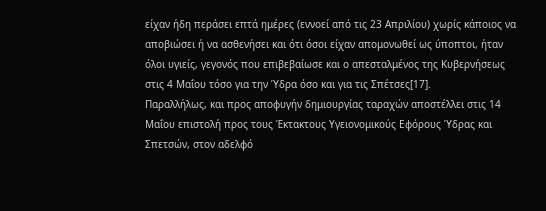είχαν ήδη περάσει επτά ημέρες (εννοεί από τις 23 Απριλίου) χωρίς κάποιος να αποβιώσει ή να ασθενήσει και ότι όσοι είχαν απομονωθεί ως ύποπτοι, ήταν όλοι υγιείς, γεγονός που επιβεβαίωσε και ο απεσταλμένος της Κυβερνήσεως στις 4 Μαΐου τόσο για την Ύδρα όσο και για τις Σπέτσες[17].
Παραλλήλως, και προς αποφυγήν δημιουργίας ταραχών αποστέλλει στις 14 Μαΐου επιστολή προς τους Έκτακτους Υγειονομικούς Εφόρους Ύδρας και Σπετσών, στον αδελφό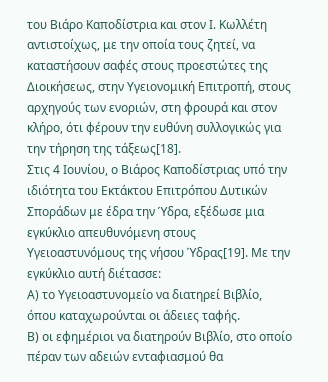του Βιάρο Καποδίστρια και στον Ι. Κωλλέτη αντιστοίχως, με την οποία τους ζητεί, να καταστήσουν σαφές στους προεστώτες της Διοικήσεως, στην Υγειονομική Επιτροπή, στους αρχηγούς των ενοριών, στη φρουρά και στον κλήρο, ότι φέρουν την ευθύνη συλλογικώς για την τήρηση της τάξεως[18].
Στις 4 Ιουνίου, ο Βιάρος Καποδίστριας υπό την ιδιότητα του Εκτάκτου Επιτρόπου Δυτικών Σποράδων με έδρα την Ύδρα, εξέδωσε μια εγκύκλιο απευθυνόμενη στους Υγειοαστυνόμους της νήσου Ύδρας[19]. Με την εγκύκλιο αυτή διέτασσε:
Α) το Υγειοαστυνομείο να διατηρεί Βιβλίο, όπου καταχωρούνται οι άδειες ταφής.
Β) οι εφημέριοι να διατηρούν Βιβλίο, στο οποίο πέραν των αδειών ενταφιασμού θα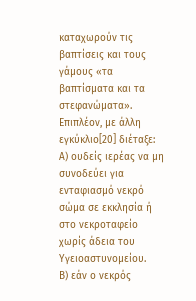καταχωρούν τις βαπτίσεις και τους γάμους «τα βαπτίσματα και τα στεφανώματα».
Επιπλέον, με άλλη εγκύκλιο[20] διέταξε:
Α) ουδείς ιερέας να μη συνοδεύει για ενταφιασμό νεκρό σώμα σε εκκλησία ή στο νεκροταφείο χωρίς άδεια του Υγειοαστυνομείου.
Β) εάν ο νεκρός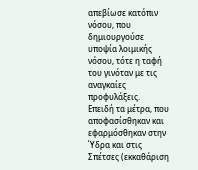απεβίωσε κατόπιν νόσου, που δημιουργούσε υποψία λοιμικής νόσου, τότε η ταφή του γινόταν με τις αναγκαίες προφυλάξεις.
Επειδή τα μέτρα, που αποφασίσθηκαν και εφαρμόσθηκαν στην Ύδρα και στις Σπέτσες (εκκαθάριση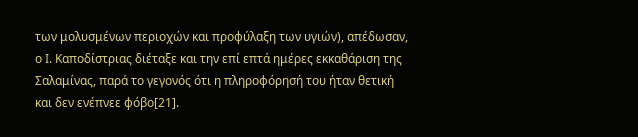των μολυσμένων περιοχών και προφύλαξη των υγιών), απέδωσαν, ο Ι. Καποδίστριας διέταξε και την επί επτά ημέρες εκκαθάριση της Σαλαμίνας, παρά το γεγονός ότι η πληροφόρησή του ήταν θετική και δεν ενέπνεε φόβο[21].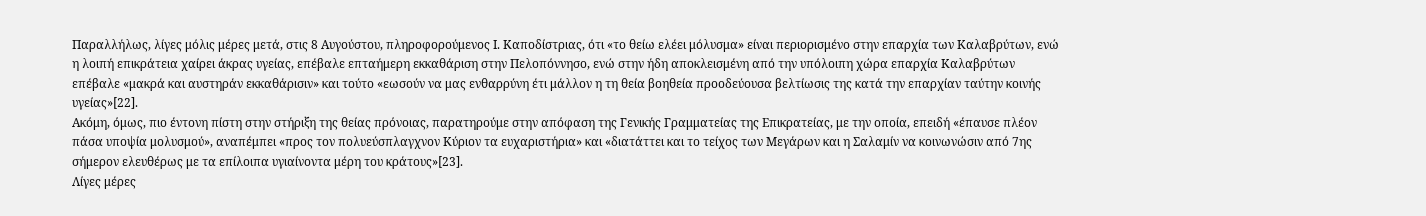Παραλλήλως, λίγες μόλις μέρες μετά, στις 8 Αυγούστου, πληροφορούμενος Ι. Καποδίστριας, ότι «το θείω ελέει μόλυσμα» είναι περιορισμένο στην επαρχία των Καλαβρύτων, ενώ η λοιπή επικράτεια χαίρει άκρας υγείας, επέβαλε επταήμερη εκκαθάριση στην Πελοπόννησο, ενώ στην ήδη αποκλεισμένη από την υπόλοιπη χώρα επαρχία Καλαβρύτων επέβαλε «μακρά και αυστηράν εκκαθάρισιν» και τούτο «εωσούν να μας ενθαρρύνη έτι μάλλον η τη θεία βοηθεία προοδεύουσα βελτίωσις της κατά την επαρχίαν ταύτην κοινής υγείας»[22].
Ακόμη, όμως, πιο έντονη πίστη στην στήριξη της θείας πρόνοιας, παρατηρούμε στην απόφαση της Γενικής Γραμματείας της Επικρατείας, με την οποία, επειδή «έπαυσε πλέον πάσα υποψία μολυσμού», αναπέμπει «προς τον πολυεύσπλαγχνον Κύριον τα ευχαριστήρια» και «διατάττει και το τείχος των Μεγάρων και η Σαλαμίν να κοινωνώσιν από 7ης σήμερον ελευθέρως με τα επίλοιπα υγιαίνοντα μέρη του κράτους»[23].
Λίγες μέρες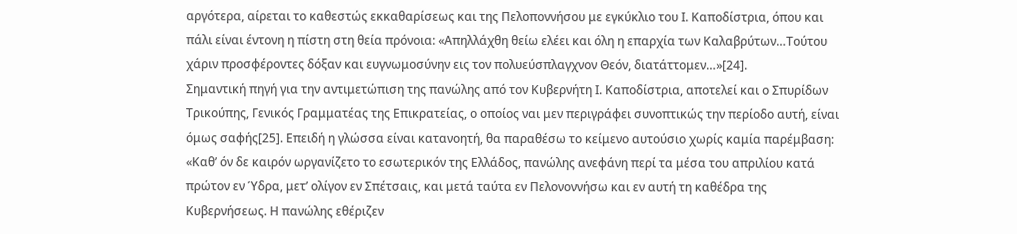αργότερα, αίρεται το καθεστώς εκκαθαρίσεως και της Πελοποννήσου με εγκύκλιο του Ι. Καποδίστρια, όπου και πάλι είναι έντονη η πίστη στη θεία πρόνοια: «Απηλλάχθη θείω ελέει και όλη η επαρχία των Καλαβρύτων…Τούτου χάριν προσφέροντες δόξαν και ευγνωμοσύνην εις τον πολυεύσπλαγχνον Θεόν, διατάττομεν…»[24].
Σημαντική πηγή για την αντιμετώπιση της πανώλης από τον Κυβερνήτη Ι. Καποδίστρια, αποτελεί και ο Σπυρίδων Τρικούπης, Γενικός Γραμματέας της Επικρατείας, ο οποίος ναι μεν περιγράφει συνοπτικώς την περίοδο αυτή, είναι όμως σαφής[25]. Επειδή η γλώσσα είναι κατανοητή, θα παραθέσω το κείμενο αυτούσιο χωρίς καμία παρέμβαση: «Καθ’ όν δε καιρόν ωργανίζετο το εσωτερικόν της Ελλάδος, πανώλης ανεφάνη περί τα μέσα του απριλίου κατά πρώτον εν Ύδρα, μετ’ ολίγον εν Σπέτσαις, και μετά ταύτα εν Πελονοννήσω και εν αυτή τη καθέδρα της Κυβερνήσεως. Η πανώλης εθέριζεν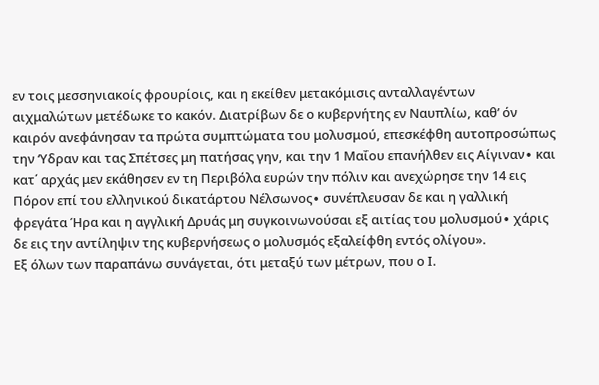εν τοις μεσσηνιακοίς φρουρίοις, και η εκείθεν μετακόμισις ανταλλαγέντων αιχμαλώτων μετέδωκε το κακόν. Διατρίβων δε ο κυβερνήτης εν Ναυπλίω, καθ’ όν καιρόν ανεφάνησαν τα πρώτα συμπτώματα του μολυσμού, επεσκέφθη αυτοπροσώπως την ‘Υδραν και τας Σπέτσες μη πατήσας γην, και την 1 Μαΐου επανήλθεν εις Αίγιναν∙ και κατ΄ αρχάς μεν εκάθησεν εν τη Περιβόλα ευρών την πόλιν και ανεχώρησε την 14 εις Πόρον επί του ελληνικού δικατάρτου Νέλσωνος∙ συνέπλευσαν δε και η γαλλική φρεγάτα Ήρα και η αγγλική Δρυάς μη συγκοινωνούσαι εξ αιτίας του μολυσμού∙ χάρις δε εις την αντίληψιν της κυβερνήσεως ο μολυσμός εξαλείφθη εντός ολίγου».
Εξ όλων των παραπάνω συνάγεται, ότι μεταξύ των μέτρων, που ο Ι.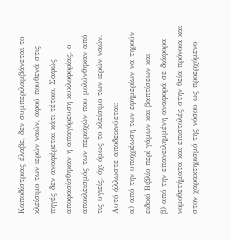Καποδίστριας έλαβε, δεν συμπεριλαμβάνεται το κλείσιμο των ιερών ναών, αφού πουθενά στις πηγές δεν αναφέρεται κάτι τέτοιο. Σαφώς αποφασίσθηκαν η απαγόρευση κυκλοφορίας, ο αποκλεισμός των περιοχών που μολύνθηκαν από τις υγιείς, όχι όμως το κλείσιμο των ιερών ναών. Αυτό άλλωστε αποδεικνύεται:
α) από την υποχρέωση των εφημερίων να τηρούν ειδικό Βιβλίο περί γάμων και βαπτίσεων και
β) από την επανειλημμένη αναφορά σε διάφορα νομοθετήματα και επιστολές στην θεία πρόνοια και στον χαρακτηρισμό της νόσου ως προερχόμενο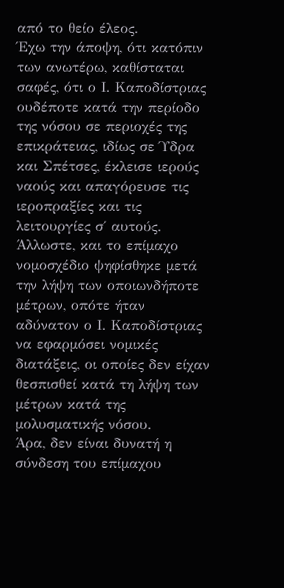από το θείο έλεος.
Έχω την άποψη, ότι κατόπιν των ανωτέρω, καθίσταται σαφές, ότι ο Ι. Καποδίστριας ουδέποτε κατά την περίοδο της νόσου σε περιοχές της επικράτειας, ιδίως σε Ύδρα και Σπέτσες, έκλεισε ιερούς ναούς και απαγόρευσε τις ιεροπραξίες και τις λειτουργίες σ΄ αυτούς.
Άλλωστε, και το επίμαχο νομοσχέδιο ψηφίσθηκε μετά την λήψη των οποιωνδήποτε μέτρων, οπότε ήταν αδύνατον ο Ι. Καποδίστριας να εφαρμόσει νομικές διατάξεις, οι οποίες δεν είχαν θεσπισθεί κατά τη λήψη των μέτρων κατά της μολυσματικής νόσου.
Άρα, δεν είναι δυνατή η σύνδεση του επίμαχου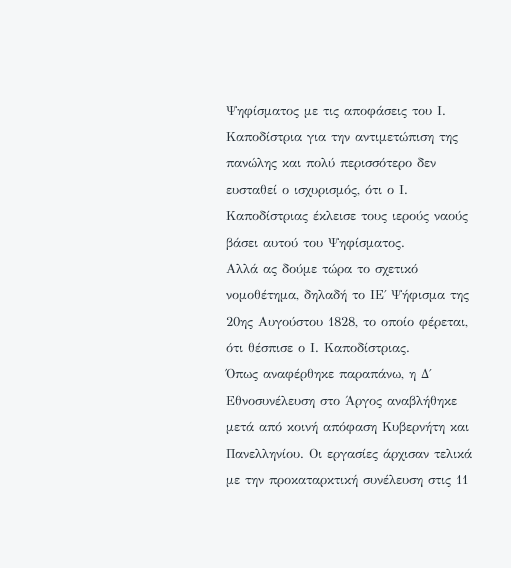Ψηφίσματος με τις αποφάσεις του Ι. Καποδίστρια για την αντιμετώπιση της πανώλης και πολύ περισσότερο δεν ευσταθεί ο ισχυρισμός, ότι ο Ι. Καποδίστριας έκλεισε τους ιερούς ναούς βάσει αυτού του Ψηφίσματος.
Αλλά ας δούμε τώρα το σχετικό νομοθέτημα, δηλαδή το ΙΕ΄ Ψήφισμα της 20ης Αυγούστου 1828, το οποίο φέρεται, ότι θέσπισε ο Ι. Καποδίστριας.
Όπως αναφέρθηκε παραπάνω, η Δ΄ Εθνοσυνέλευση στο Άργος αναβλήθηκε μετά από κοινή απόφαση Κυβερνήτη και Πανελληνίου. Οι εργασίες άρχισαν τελικά με την προκαταρκτική συνέλευση στις 11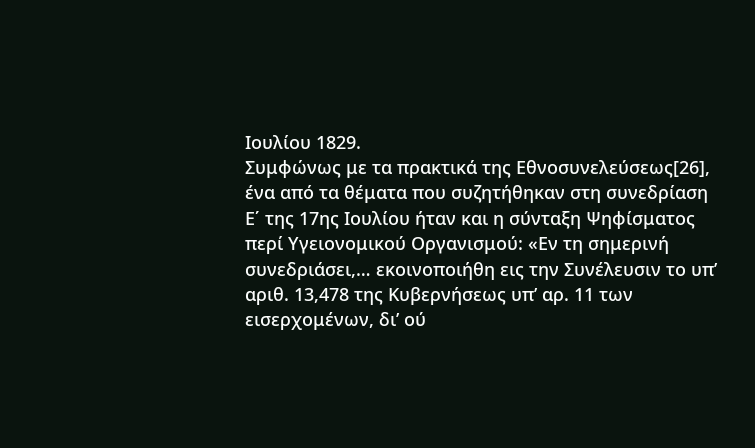Ιουλίου 1829.
Συμφώνως με τα πρακτικά της Εθνοσυνελεύσεως[26], ένα από τα θέματα που συζητήθηκαν στη συνεδρίαση Ε΄ της 17ης Ιουλίου ήταν και η σύνταξη Ψηφίσματος περί Υγειονομικού Οργανισμού: «Εν τη σημερινή συνεδριάσει,… εκοινοποιήθη εις την Συνέλευσιν το υπ’ αριθ. 13,478 της Κυβερνήσεως υπ’ αρ. 11 των εισερχομένων, δι’ ού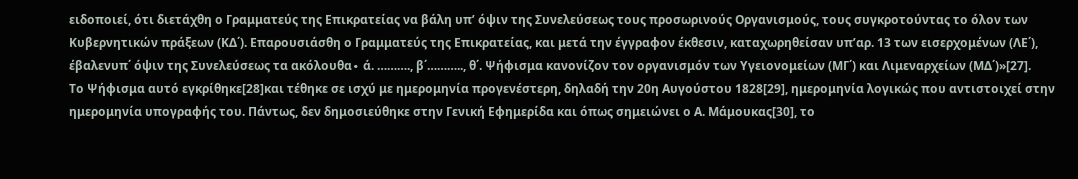ειδοποιεί, ότι διετάχθη ο Γραμματεύς της Επικρατείας να βάλη υπ’ όψιν της Συνελεύσεως τους προσωρινούς Οργανισμούς, τους συγκροτούντας το όλον των Κυβερνητικών πράξεων (ΚΔ΄). Επαρουσιάσθη ο Γραμματεύς της Επικρατείας, και μετά την έγγραφον έκθεσιν, καταχωρηθείσαν υπ’αρ. 13 των εισερχομένων (ΛΕ΄), έβαλενυπ΄ όψιν της Συνελεύσεως τα ακόλουθα∙ ά. ………., β΄……….., θ΄. Ψήφισμα κανονίζον τον οργανισμόν των Υγειονομείων (ΜΓ΄) και Λιμεναρχείων (ΜΔ΄)»[27].
Το Ψήφισμα αυτό εγκρίθηκε[28]και τέθηκε σε ισχύ με ημερομηνία προγενέστερη, δηλαδή την 20η Αυγούστου 1828[29], ημερομηνία λογικώς που αντιστοιχεί στην ημερομηνία υπογραφής του. Πάντως, δεν δημοσιεύθηκε στην Γενική Εφημερίδα και όπως σημειώνει ο Α. Μάμουκας[30], το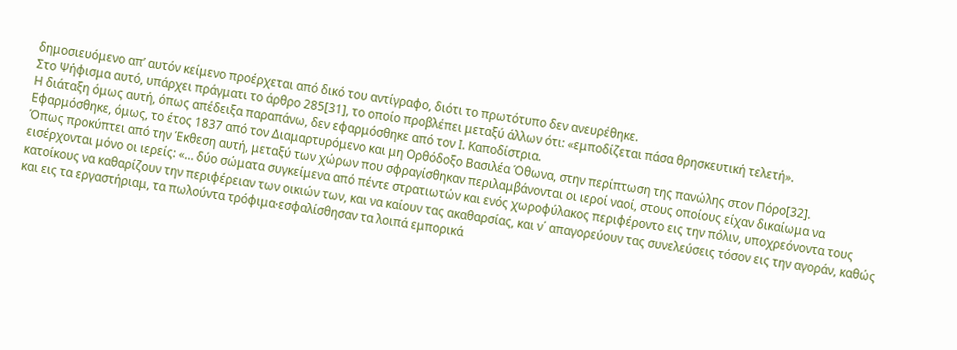δημοσιευόμενο απ’ αυτόν κείμενο προέρχεται από δικό του αντίγραφο, διότι το πρωτότυπο δεν ανευρέθηκε.
Στο Ψήφισμα αυτό, υπάρχει πράγματι το άρθρο 285[31], το οποίο προβλέπει μεταξύ άλλων ότι: «εμποδίζεται πάσα θρησκευτική τελετή».
Η διάταξη όμως αυτή, όπως απέδειξα παραπάνω, δεν εφαρμόσθηκε από τον Ι. Καποδίστρια.
Εφαρμόσθηκε, όμως, το έτος 1837 από τον Διαμαρτυρόμενο και μη Ορθόδοξο Βασιλέα Όθωνα, στην περίπτωση της πανώλης στον Πόρο[32].
Όπως προκύπτει από την Έκθεση αυτή, μεταξύ των χώρων που σφραγίσθηκαν περιλαμβάνονται οι ιεροί ναοί, στους οποίους είχαν δικαίωμα να εισέρχονται μόνο οι ιερείς: «… δύο σώματα συγκείμενα από πέντε στρατιωτών και ενός χωροφύλακος περιφέροντο εις την πόλιν, υποχρεόνοντα τους κατοίκους να καθαρίζουν την περιφέρειαν των οικιών των, και να καίουν τας ακαθαρσίας, και ν΄ απαγορεύουν τας συνελεύσεις τόσον εις την αγοράν, καθώς και εις τα εργαστήριαμ, τα πωλούντα τρόφιμα∙εσφαλίσθησαν τα λοιπά εμπορικά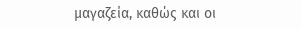μαγαζεία, καθώς και οι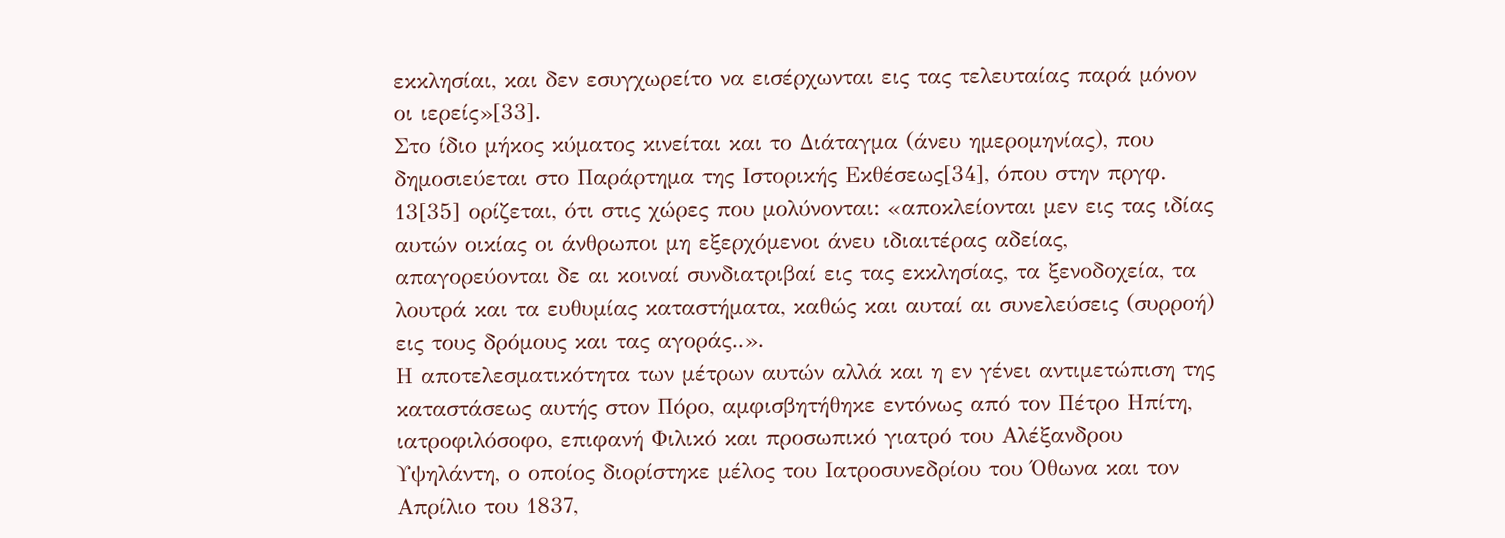εκκλησίαι, και δεν εσυγχωρείτο να εισέρχωνται εις τας τελευταίας παρά μόνον οι ιερείς»[33].
Στο ίδιο μήκος κύματος κινείται και το Διάταγμα (άνευ ημερομηνίας), που δημοσιεύεται στο Παράρτημα της Ιστορικής Εκθέσεως[34], όπου στην πργφ. 13[35] ορίζεται, ότι στις χώρες που μολύνονται: «αποκλείονται μεν εις τας ιδίας αυτών οικίας οι άνθρωποι μη εξερχόμενοι άνευ ιδιαιτέρας αδείας, απαγορεύονται δε αι κοιναί συνδιατριβαί εις τας εκκλησίας, τα ξενοδοχεία, τα λουτρά και τα ευθυμίας καταστήματα, καθώς και αυταί αι συνελεύσεις (συρροή) εις τους δρόμους και τας αγοράς..».
Η αποτελεσματικότητα των μέτρων αυτών αλλά και η εν γένει αντιμετώπιση της καταστάσεως αυτής στον Πόρο, αμφισβητήθηκε εντόνως από τον Πέτρο Ηπίτη, ιατροφιλόσοφο, επιφανή Φιλικό και προσωπικό γιατρό του Αλέξανδρου Υψηλάντη, ο οποίος διορίστηκε μέλος του Ιατροσυνεδρίου του Όθωνα και τον Απρίλιο του 1837,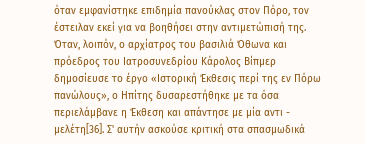όταν εμφανίστηκε επιδημία πανούκλας στον Πόρο, τον έστειλαν εκεί για να βοηθήσει στην αντιμετώπισή της.
Όταν, λοιπόν, ο αρχίατρος του βασιλιά Όθωνα και πρόεδρος του Ιατροσυνεδρίου Κάρολος Βίπμερ δημοσίευσε το έργο «Ιστορική Έκθεσις περί της εν Πόρω πανώλους», ο Ηπίτης δυσαρεστήθηκε με τα όσα περιελάμβανε η Έκθεση και απάντησε με μία αντι - μελέτη[36]. Σ' αυτήν ασκούσε κριτική στα σπασμωδικά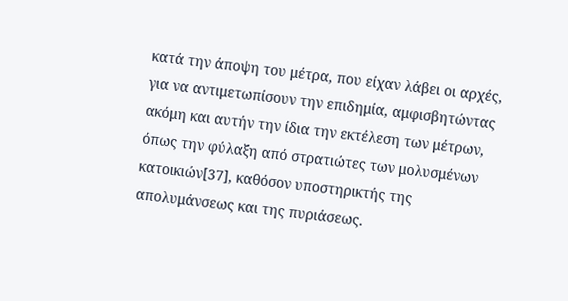κατά την άποψη του μέτρα, που είχαν λάβει οι αρχές, για να αντιμετωπίσουν την επιδημία, αμφισβητώντας ακόμη και αυτήν την ίδια την εκτέλεση των μέτρων, όπως την φύλαξη από στρατιώτες των μολυσμένων κατοικιών[37], καθόσον υποστηρικτής της απολυμάνσεως και της πυριάσεως.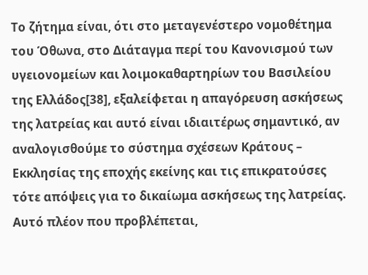Το ζήτημα είναι, ότι στο μεταγενέστερο νομοθέτημα του Όθωνα, στο Διάταγμα περί του Κανονισμού των υγειονομείων και λοιμοκαθαρτηρίων του Βασιλείου της Ελλάδος[38], εξαλείφεται η απαγόρευση ασκήσεως της λατρείας και αυτό είναι ιδιαιτέρως σημαντικό, αν αναλογισθούμε το σύστημα σχέσεων Κράτους – Εκκλησίας της εποχής εκείνης και τις επικρατούσες τότε απόψεις για το δικαίωμα ασκήσεως της λατρείας. Αυτό πλέον που προβλέπεται,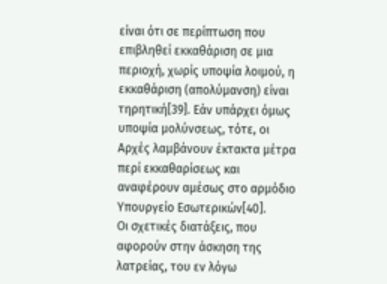είναι ότι σε περίπτωση που επιβληθεί εκκαθάριση σε μια περιοχή, χωρίς υποψία λοιμού, η εκκαθάριση (απολύμανση) είναι τηρητική[39]. Εάν υπάρχει όμως υποψία μολύνσεως, τότε, οι Αρχές λαμβάνουν έκτακτα μέτρα περί εκκαθαρίσεως και αναφέρουν αμέσως στο αρμόδιο Υπουργείο Εσωτερικών[40].
Οι σχετικές διατάξεις, που αφορούν στην άσκηση της λατρείας, του εν λόγω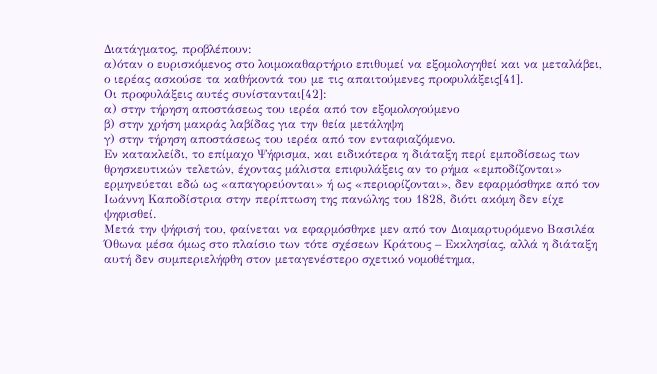Διατάγματος, προβλέπουν:
α)όταν ο ευρισκόμενος στο λοιμοκαθαρτήριο επιθυμεί να εξομολογηθεί και να μεταλάβει, ο ιερέας ασκούσε τα καθήκοντά του με τις απαιτούμενες προφυλάξεις[41].
Οι προφυλάξεις αυτές συνίστανται[42]:
α) στην τήρηση αποστάσεως του ιερέα από τον εξομολογούμενο
β) στην χρήση μακράς λαβίδας για την θεία μετάληψη
γ) στην τήρηση αποστάσεως του ιερέα από τον ενταφιαζόμενο.
Εν κατακλείδι, το επίμαχο Ψήφισμα, και ειδικότερα η διάταξη περί εμποδίσεως των θρησκευτικών τελετών, έχοντας μάλιστα επιφυλάξεις αν το ρήμα «εμποδίζονται» ερμηνεύεται εδώ ως «απαγορεύονται» ή ως «περιορίζονται», δεν εφαρμόσθηκε από τον Ιωάννη Καποδίστρια στην περίπτωση της πανώλης του 1828, διότι ακόμη δεν είχε ψηφισθεί.
Μετά την ψήφισή του, φαίνεται να εφαρμόσθηκε μεν από τον Διαμαρτυρόμενο Βασιλέα Όθωνα μέσα όμως στο πλαίσιο των τότε σχέσεων Κράτους – Εκκλησίας, αλλά η διάταξη αυτή δεν συμπεριελήφθη στον μεταγενέστερο σχετικό νομοθέτημα,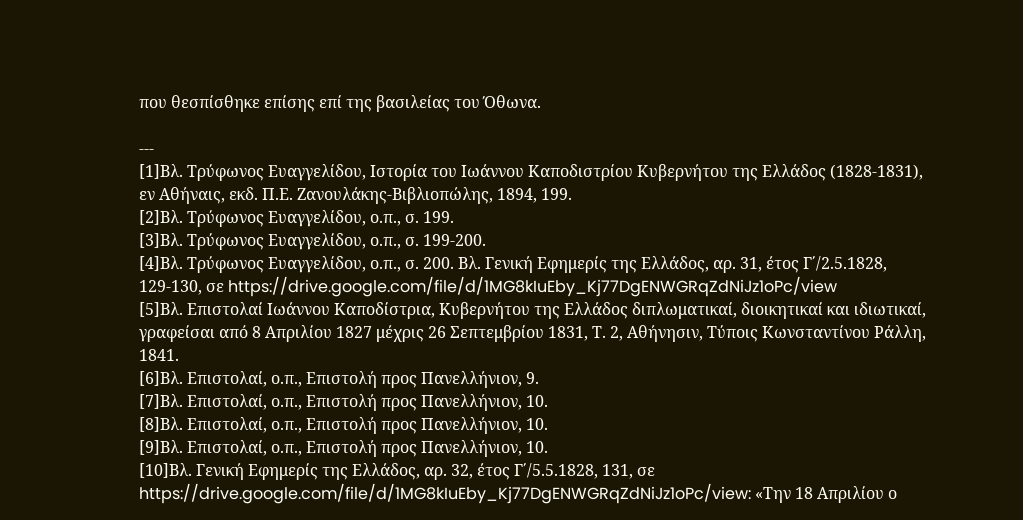που θεσπίσθηκε επίσης επί της βασιλείας του Όθωνα.

---
[1]Βλ. Τρύφωνος Ευαγγελίδου, Ιστορία του Ιωάννου Καποδιστρίου Κυβερνήτου της Ελλάδος (1828-1831), εν Αθήναις, εκδ. Π.Ε. Ζανουλάκης-Βιβλιοπώλης, 1894, 199.
[2]Βλ. Τρύφωνος Ευαγγελίδου, ο.π., σ. 199.
[3]Βλ. Τρύφωνος Ευαγγελίδου, ο.π., σ. 199-200.
[4]Βλ. Τρύφωνος Ευαγγελίδου, ο.π., σ. 200. Βλ. Γενική Εφημερίς της Ελλάδος, αρ. 31, έτος Γ΄/2.5.1828, 129-130, σε https://drive.google.com/file/d/1MG8kIuEby_Kj77DgENWGRqZdNiJz1oPc/view
[5]Βλ. Επιστολαί Ιωάννου Καποδίστρια, Κυβερνήτου της Ελλάδος διπλωματικαί, διοικητικαί και ιδιωτικαί, γραφείσαι από 8 Απριλίου 1827 μέχρις 26 Σεπτεμβρίου 1831, Τ. 2, Αθήνησιν, Τύποις Κωνσταντίνου Ράλλη, 1841.
[6]Βλ. Επιστολαί, ο.π., Επιστολή προς Πανελλήνιον, 9.
[7]Βλ. Επιστολαί, ο.π., Επιστολή προς Πανελλήνιον, 10.
[8]Βλ. Επιστολαί, ο.π., Επιστολή προς Πανελλήνιον, 10.
[9]Βλ. Επιστολαί, ο.π., Επιστολή προς Πανελλήνιον, 10.
[10]Βλ. Γενική Εφημερίς της Ελλάδος, αρ. 32, έτος Γ΄/5.5.1828, 131, σε https://drive.google.com/file/d/1MG8kIuEby_Kj77DgENWGRqZdNiJz1oPc/view: «Την 18 Απριλίου ο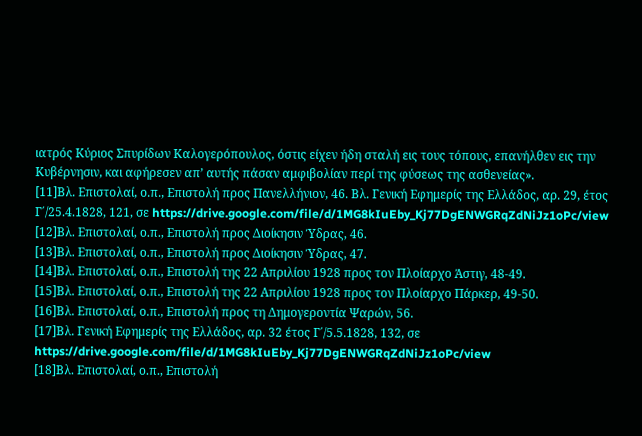ιατρός Κύριος Σπυρίδων Καλογερόπουλος, όστις είχεν ήδη σταλή εις τους τόπους, επανήλθεν εις την Κυβέρνησιν, και αφήρεσεν απ’ αυτής πάσαν αμφιβολίαν περί της φύσεως της ασθενείας».
[11]Βλ. Επιστολαί, ο.π., Επιστολή προς Πανελλήνιον, 46. Βλ. Γενική Εφημερίς της Ελλάδος, αρ. 29, έτος Γ΄/25.4.1828, 121, σε https://drive.google.com/file/d/1MG8kIuEby_Kj77DgENWGRqZdNiJz1oPc/view
[12]Βλ. Επιστολαί, ο.π., Επιστολή προς Διοίκησιν Ύδρας, 46.
[13]Βλ. Επιστολαί, ο.π., Επιστολή προς Διοίκησιν Ύδρας, 47.
[14]Βλ. Επιστολαί, ο.π., Επιστολή της 22 Απριλίου 1928 προς τον Πλοίαρχο Άστιγ, 48-49.
[15]Βλ. Επιστολαί, ο.π., Επιστολή της 22 Απριλίου 1928 προς τον Πλοίαρχο Πάρκερ, 49-50.
[16]Βλ. Επιστολαί, ο.π., Επιστολή προς τη Δημογεροντία Ψαρών, 56.
[17]Βλ. Γενική Εφημερίς της Ελλάδος, αρ. 32 έτος Γ΄/5.5.1828, 132, σε https://drive.google.com/file/d/1MG8kIuEby_Kj77DgENWGRqZdNiJz1oPc/view
[18]Βλ. Επιστολαί, ο.π., Επιστολή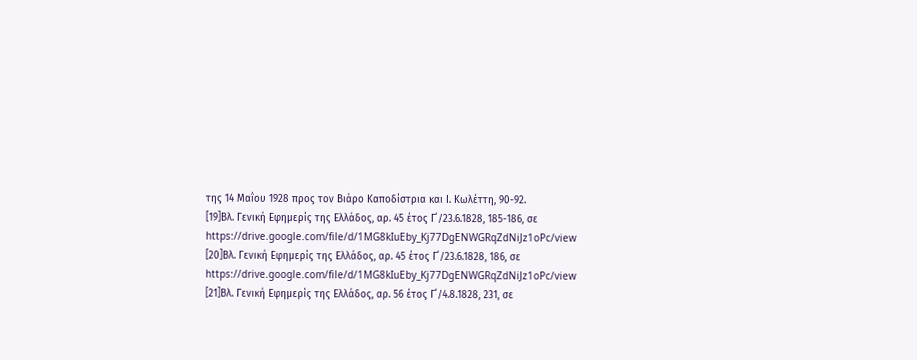της 14 Μαΐου 1928 προς τον Βιάρο Καποδίστρια και Ι. Κωλέττη, 90-92.
[19]Βλ. Γενική Εφημερίς της Ελλάδος, αρ. 45 έτος Γ΄/23.6.1828, 185-186, σε https://drive.google.com/file/d/1MG8kIuEby_Kj77DgENWGRqZdNiJz1oPc/view
[20]Βλ. Γενική Εφημερίς της Ελλάδος, αρ. 45 έτος Γ΄/23.6.1828, 186, σε https://drive.google.com/file/d/1MG8kIuEby_Kj77DgENWGRqZdNiJz1oPc/view
[21]Βλ. Γενική Εφημερίς της Ελλάδος, αρ. 56 έτος Γ΄/4.8.1828, 231, σε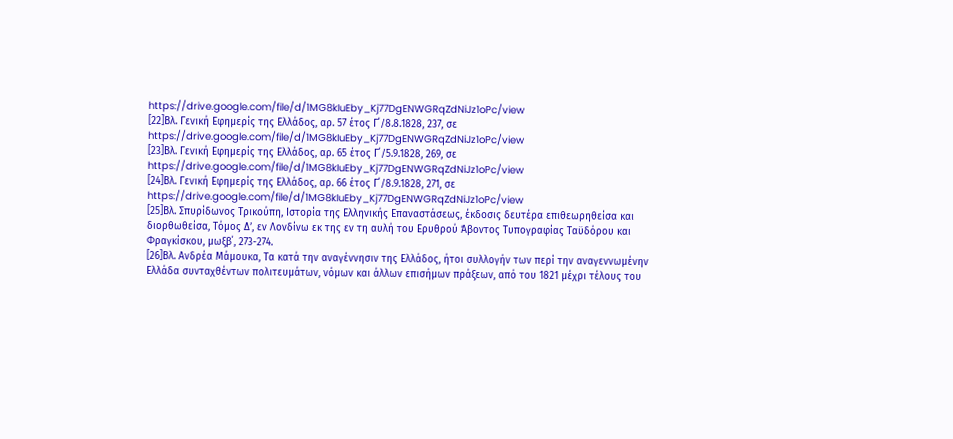https://drive.google.com/file/d/1MG8kIuEby_Kj77DgENWGRqZdNiJz1oPc/view
[22]Βλ. Γενική Εφημερίς της Ελλάδος, αρ. 57 έτος Γ΄/8.8.1828, 237, σε https://drive.google.com/file/d/1MG8kIuEby_Kj77DgENWGRqZdNiJz1oPc/view
[23]Βλ. Γενική Εφημερίς της Ελλάδος, αρ. 65 έτος Γ΄/5.9.1828, 269, σε https://drive.google.com/file/d/1MG8kIuEby_Kj77DgENWGRqZdNiJz1oPc/view
[24]Βλ. Γενική Εφημερίς της Ελλάδος, αρ. 66 έτος Γ΄/8.9.1828, 271, σε https://drive.google.com/file/d/1MG8kIuEby_Kj77DgENWGRqZdNiJz1oPc/view
[25]Βλ. Σπυρίδωνος Τρικούπη, Ιστορία της Ελληνικής Επαναστάσεως, έκδοσις δευτέρα επιθεωρηθείσα και διορθωθείσα, Τόμος Δ’, εν Λονδίνω εκ της εν τη αυλή του Ερυθρού Άβοντος Τυπογραφίας Ταϋδόρου και Φραγκίσκου, μωξβ΄, 273-274.
[26]Βλ. Ανδρέα Μάμουκα, Τα κατά την αναγέννησιν της Ελλάδος, ήτοι συλλογήν των περί την αναγεννωμένην Ελλάδα συνταχθέντων πολιτευμάτων, νόμων και άλλων επισήμων πράξεων, από του 1821 μέχρι τέλους του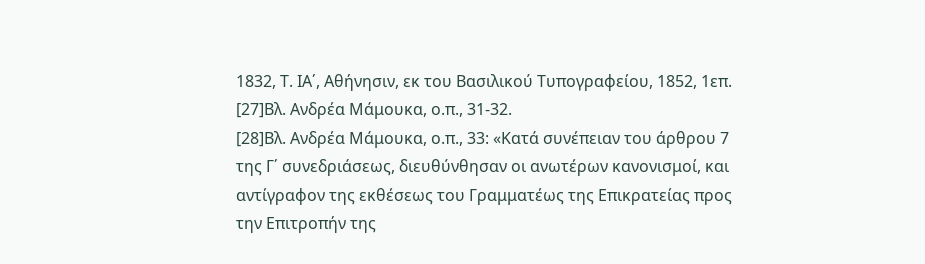1832, Τ. ΙΑ΄, Αθήνησιν, εκ του Βασιλικού Τυπογραφείου, 1852, 1επ.
[27]Βλ. Ανδρέα Μάμουκα, ο.π., 31-32.
[28]Βλ. Ανδρέα Μάμουκα, ο.π., 33: «Κατά συνέπειαν του άρθρου 7 της Γ΄ συνεδριάσεως, διευθύνθησαν οι ανωτέρων κανονισμοί, και αντίγραφον της εκθέσεως του Γραμματέως της Επικρατείας προς την Επιτροπήν της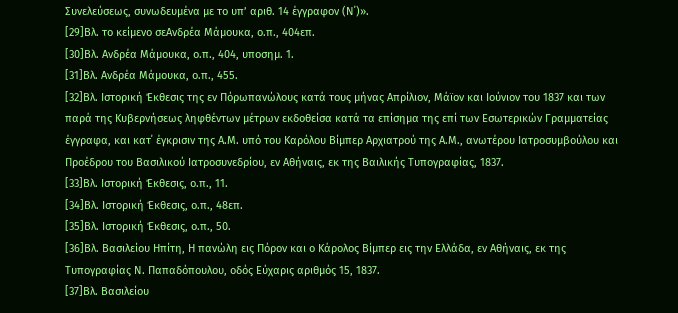Συνελεύσεως, συνωδευμένα με το υπ’ αριθ. 14 έγγραφον (Ν΄)».
[29]Βλ. το κείμενο σεΑνδρέα Μάμουκα, ο.π., 404επ.
[30]Βλ. Ανδρέα Μάμουκα, ο.π., 404, υποσημ. 1.
[31]Βλ. Ανδρέα Μάμουκα, ο.π., 455.
[32]Βλ. Ιστορική Έκθεσις της εν Πόρωπανώλους κατά τους μήνας Απρίλιον, Μάϊον και Ιούνιον του 1837 και των παρά της Κυβερνήσεως ληφθέντων μέτρων εκδοθείσα κατά τα επίσημα της επί των Εσωτερικών Γραμματείας έγγραφα, και κατ΄ έγκρισιν της Α.Μ. υπό του Καρόλου Βίμπερ Αρχιατρού της Α.Μ., ανωτέρου Ιατροσυμβούλου και Προέδρου του Βασιλικού Ιατροσυνεδρίου, εν Αθήναις, εκ της Βαιλικής Τυπογραφίας, 1837.
[33]Βλ. Ιστορική Έκθεσις, ο.π., 11.
[34]Βλ. Ιστορική Έκθεσις, ο.π., 48επ.
[35]Βλ. Ιστορική Έκθεσις, ο.π., 50.
[36]Βλ. Βασιλείου Ηπίτη, Η πανώλη εις Πόρον και ο Κάρολος Βίμπερ εις την Ελλάδα, εν Αθήναις, εκ της Τυπογραφίας Ν. Παπαδόπουλου, οδός Εύχαρις αριθμός 15, 1837.
[37]Βλ. Βασιλείου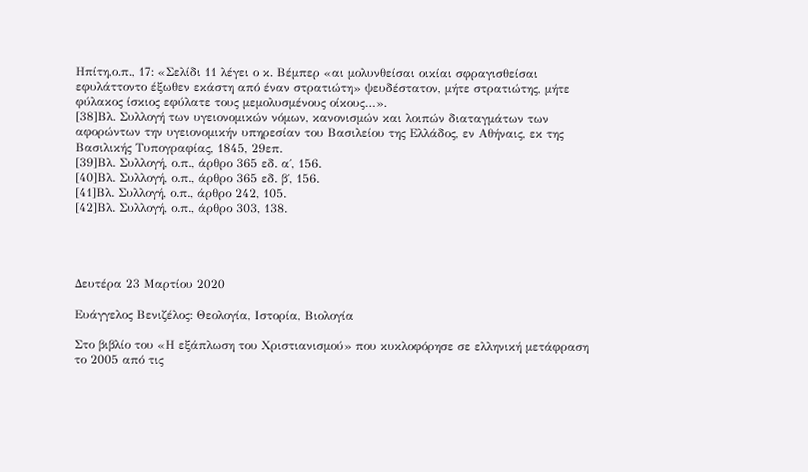Ηπίτη,ο.π., 17: «Σελίδι 11 λέγει ο κ. Βέμπερ «αι μολυνθείσαι οικίαι σφραγισθείσαι εφυλάττοντο έξωθεν εκάστη από έναν στρατιώτη» ψευδέστατον, μήτε στρατιώτης, μήτε φύλακος ίσκιος εφύλατε τους μεμολυσμένους οίκους…».
[38]Βλ. Συλλογή των υγειονομικών νόμων, κανονισμών και λοιπών διαταγμάτων των αφορώντων την υγειονομικήν υπηρεσίαν του Βασιλείου της Ελλάδος, εν Αθήναις, εκ της Βασιλικής Τυπογραφίας, 1845, 29επ.
[39]Βλ. Συλλογή, ο.π., άρθρο 365 εδ. α΄, 156.
[40]Βλ. Συλλογή, ο.π., άρθρο 365 εδ. β΄, 156.
[41]Βλ. Συλλογή, ο.π., άρθρο 242, 105.
[42]Βλ. Συλλογή, ο.π., άρθρο 303, 138.




Δευτέρα 23 Μαρτίου 2020

Ευάγγελος Βενιζέλος: Θεολογία, Ιστορία, Βιολογία

Στο βιβλίο του «Η εξάπλωση του Χριστιανισμού» που κυκλοφόρησε σε ελληνική μετάφραση το 2005 από τις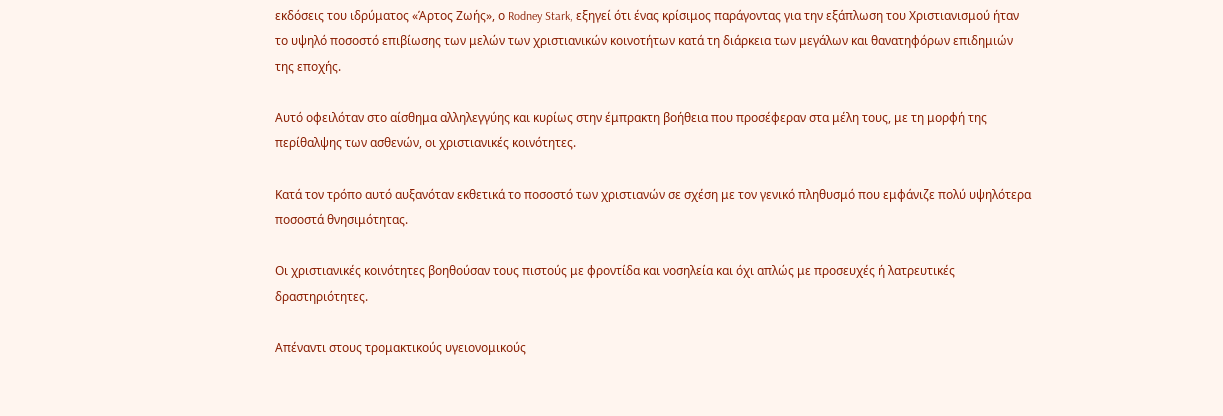εκδόσεις του ιδρύματος «Άρτος Ζωής», ο Rodney Stark, εξηγεί ότι ένας κρίσιμος παράγοντας για την εξάπλωση του Χριστιανισμού ήταν το υψηλό ποσοστό επιβίωσης των μελών των χριστιανικών κοινοτήτων κατά τη διάρκεια των μεγάλων και θανατηφόρων επιδημιών της εποχής.

Αυτό οφειλόταν στο αίσθημα αλληλεγγύης και κυρίως στην έμπρακτη βοήθεια που προσέφεραν στα μέλη τους, με τη μορφή της περίθαλψης των ασθενών, οι χριστιανικές κοινότητες.

Κατά τον τρόπο αυτό αυξανόταν εκθετικά το ποσοστό των χριστιανών σε σχέση με τον γενικό πληθυσμό που εμφάνιζε πολύ υψηλότερα ποσοστά θνησιμότητας.

Οι χριστιανικές κοινότητες βοηθούσαν τους πιστούς με φροντίδα και νοσηλεία και όχι απλώς με προσευχές ή λατρευτικές δραστηριότητες.

Απέναντι στους τρομακτικούς υγειονομικούς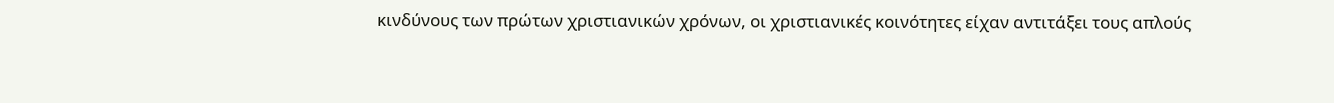κινδύνους των πρώτων χριστιανικών χρόνων, οι χριστιανικές κοινότητες είχαν αντιτάξει τους απλούς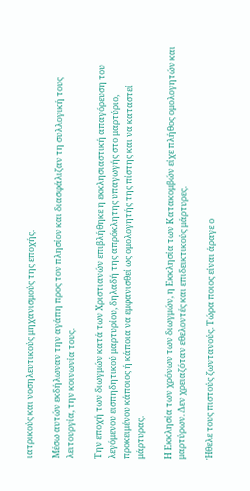ιατρικούς και νοσηλευτικούς μηχανισμούς της εποχής.

Μέσω αυτών εκδήλωναν την αγάπη προς τον πλησίον και διασφάλιζαν τη συλλογική τους λειτουργία, την κοινωνία τους.

Την εποχή των διωγμών κατά των Χριστιανών επιβλήθηκε η εκκλησιαστική απαγόρευση του λεγόμενου εισπηδητικού μαρτυρίου, δηλαδή της απρόκλητης υπαγωγής στο μαρτύριο, προκειμένου κάποιος ή κάποια να εμφανισθεί ως ομολογητής της πίστης και να καταστεί μάρτυρας.

Η Εκκλησία των χρόνων των διωγμών, η Εκκλησία των Κατακομβών είχε πλήθος ομολογητών και μαρτύρων. Δεν χρειαζόταν εθελοντές και επιδεικτικούς μάρτυρες.

Ήθελε τους πιστούς ζωντανούς. Τώρα ποιος είναι άραγε ο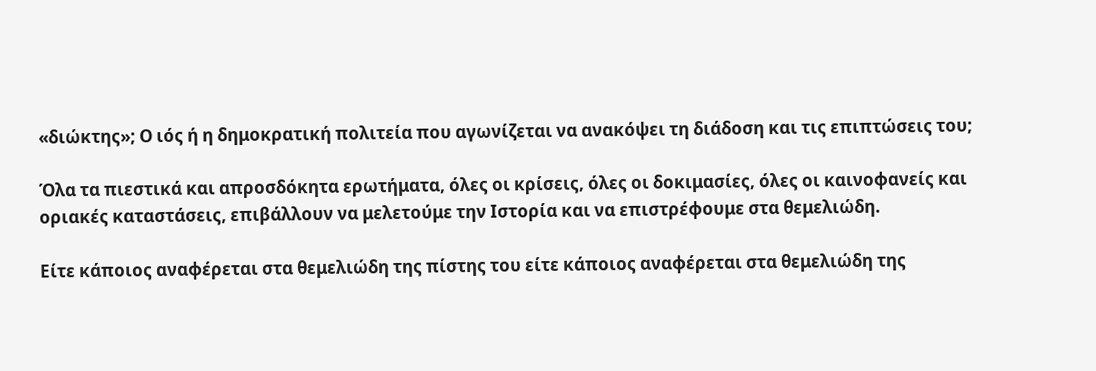«διώκτης»; Ο ιός ή η δημοκρατική πολιτεία που αγωνίζεται να ανακόψει τη διάδοση και τις επιπτώσεις του;

Όλα τα πιεστικά και απροσδόκητα ερωτήματα, όλες οι κρίσεις, όλες οι δοκιμασίες, όλες οι καινοφανείς και οριακές καταστάσεις, επιβάλλουν να μελετούμε την Ιστορία και να επιστρέφουμε στα θεμελιώδη.

Είτε κάποιος αναφέρεται στα θεμελιώδη της πίστης του είτε κάποιος αναφέρεται στα θεμελιώδη της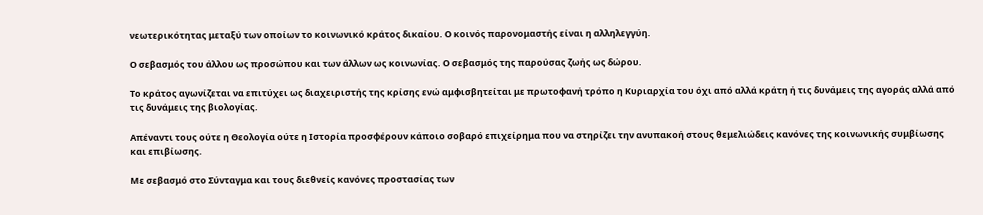νεωτερικότητας μεταξύ των οποίων το κοινωνικό κράτος δικαίου. Ο κοινός παρονομαστής είναι η αλληλεγγύη.

Ο σεβασμός του άλλου ως προσώπου και των άλλων ως κοινωνίας. Ο σεβασμός της παρούσας ζωής ως δώρου.

Το κράτος αγωνίζεται να επιτύχει ως διαχειριστής της κρίσης ενώ αμφισβητείται με πρωτοφανή τρόπο η Κυριαρχία του όχι από αλλά κράτη ή τις δυνάμεις της αγοράς αλλά από τις δυνάμεις της βιολογίας.

Απέναντι τους ούτε η Θεολογία ούτε η Ιστορία προσφέρουν κάποιο σοβαρό επιχείρημα που να στηρίζει την ανυπακοή στους θεμελιώδεις κανόνες της κοινωνικής συμβίωσης και επιβίωσης.

Με σεβασμό στο Σύνταγμα και τους διεθνείς κανόνες προστασίας των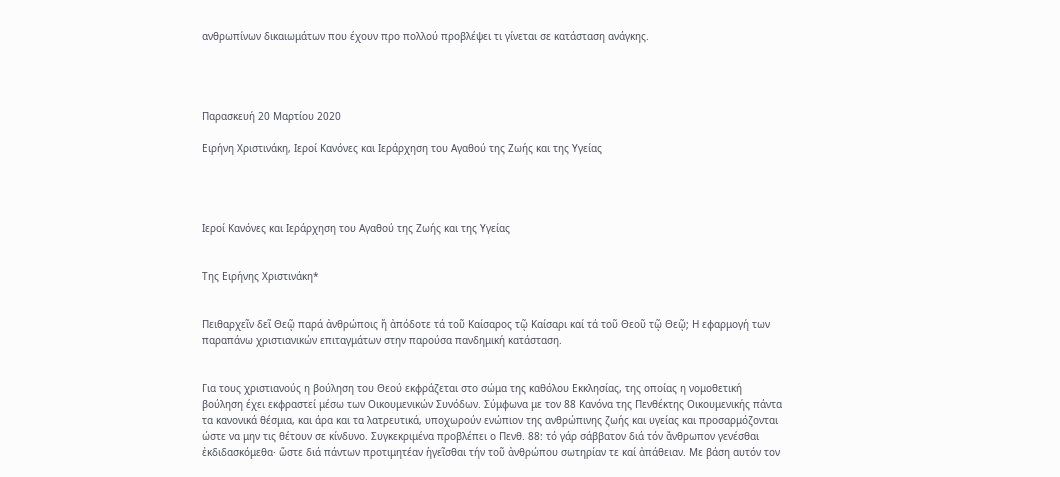ανθρωπίνων δικαιωμάτων που έχουν προ πολλού προβλέψει τι γίνεται σε κατάσταση ανάγκης.




Παρασκευή 20 Μαρτίου 2020

Ειρήνη Χριστινάκη, Ιεροί Κανόνες και Ιεράρχηση του Αγαθού της Ζωής και της Υγείας




Ιεροί Κανόνες και Ιεράρχηση του Αγαθού της Ζωής και της Υγείας


Της Ειρήνης Χριστινάκη*


Πειθαρχεῖν δεῖ Θεῷ παρά ἀνθρώποις ἤ ἀπόδοτε τά τοῦ Καίσαρος τῷ Καίσαρι καί τά τοῦ Θεοῦ τῷ Θεῷ; Η εφαρμογή των παραπάνω χριστιανικών επιταγμάτων στην παρούσα πανδημική κατάσταση.


Για τους χριστιανούς η βούληση του Θεού εκφράζεται στο σώμα της καθόλου Εκκλησίας, της οποίας η νομοθετική βούληση έχει εκφραστεί μέσω των Οικουμενικών Συνόδων. Σύμφωνα με τον 88 Κανόνα της Πενθέκτης Οικουμενικής πάντα τα κανονικά θέσμια, και άρα και τα λατρευτικά, υποχωρούν ενώπιον της ανθρώπινης ζωής και υγείας και προσαρμόζονται ώστε να μην τις θέτουν σε κίνδυνο. Συγκεκριμένα προβλέπει ο Πενθ. 88: τό γάρ σάββατον διά τόν ἄνθρωπον γενέσθαι ἐκδιδασκόμεθα· ὥστε διά πάντων προτιμητέαν ἡγεῖσθαι τήν τοῦ ἀνθρώπου σωτηρίαν τε καί ἀπάθειαν. Με βάση αυτόν τον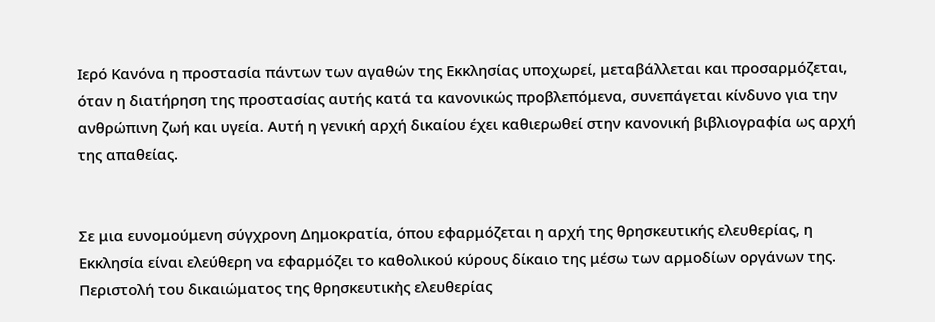Ιερό Κανόνα η προστασία πάντων των αγαθών της Εκκλησίας υποχωρεί, μεταβάλλεται και προσαρμόζεται, όταν η διατήρηση της προστασίας αυτής κατά τα κανονικώς προβλεπόμενα, συνεπάγεται κίνδυνο για την ανθρώπινη ζωή και υγεία. Αυτή η γενική αρχή δικαίου έχει καθιερωθεί στην κανονική βιβλιογραφία ως αρχή της απαθείας.


Σε μια ευνομούμενη σύγχρονη Δημοκρατία, όπου εφαρμόζεται η αρχή της θρησκευτικής ελευθερίας, η Εκκλησία είναι ελεύθερη να εφαρμόζει το καθολικού κύρους δίκαιο της μέσω των αρμοδίων οργάνων της. Περιστολή του δικαιώματος της θρησκευτικἠς ελευθερίας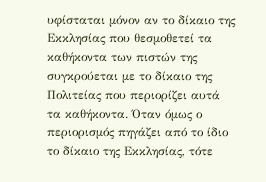υφίσταται μόνον αν το δίκαιο της Εκκλησίας που θεσμοθετεί τα καθήκοντα των πιστών της συγκρούεται με το δίκαιο της Πολιτείας που περιορίζει αυτά τα καθήκοντα. Όταν όμως ο περιορισμός πηγάζει από το ίδιο το δίκαιο της Εκκλησίας, τότε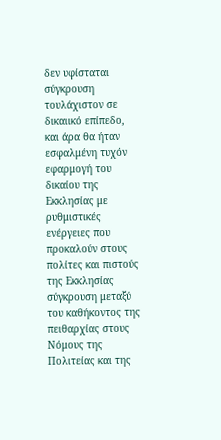δεν υφίσταται σύγκρουση τουλάχιστον σε δικαιικό επίπεδο, και άρα θα ήταν εσφαλμένη τυχόν εφαρμογή του δικαίου της Εκκλησίας με ρυθμιστικές ενέργειες που προκαλούν στους πολίτες και πιστούς της Εκκλησίας σύγκρουση μεταξύ του καθήκοντος της πειθαρχίας στους Νόμους της Πολιτείας και της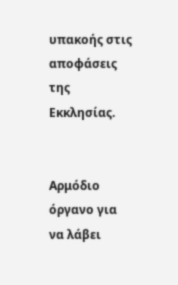υπακοής στις αποφάσεις της Εκκλησίας.


Αρμόδιο όργανο για να λάβει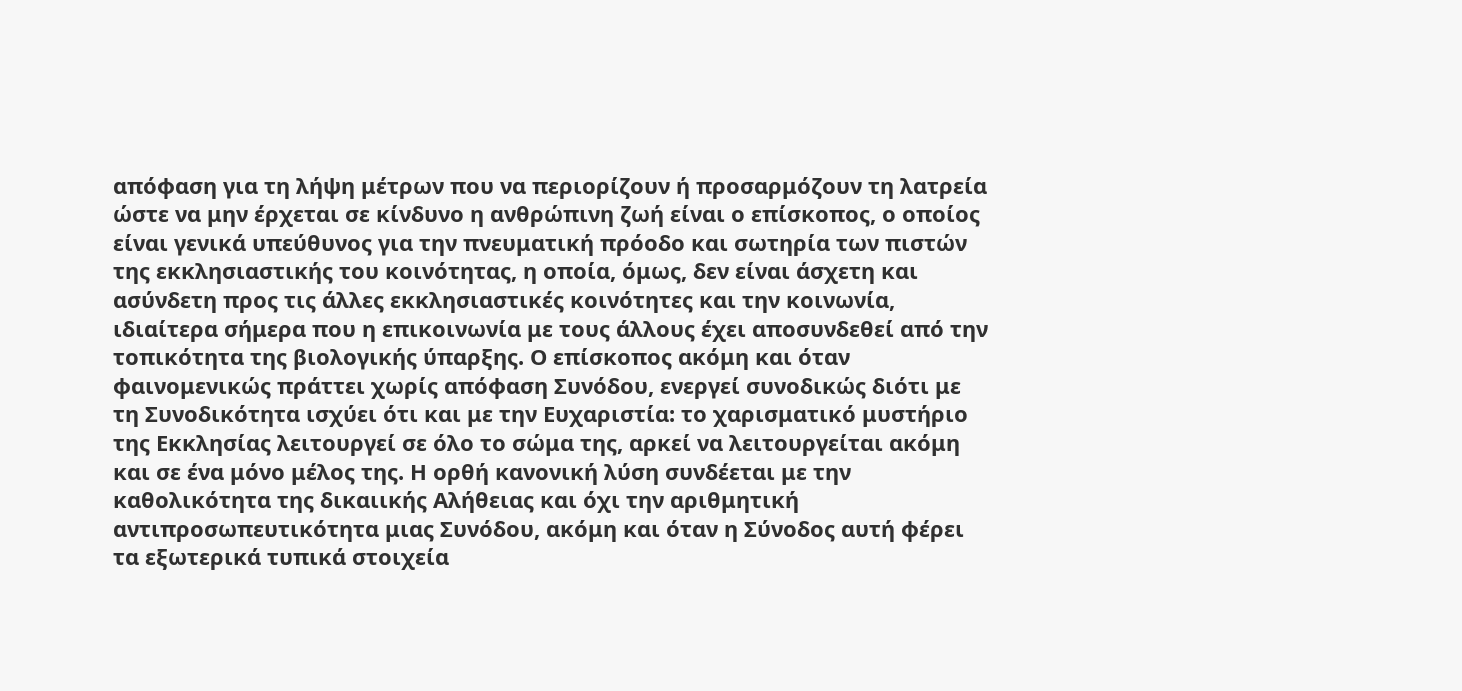απόφαση για τη λήψη μέτρων που να περιορίζουν ή προσαρμόζουν τη λατρεία ώστε να μην έρχεται σε κίνδυνο η ανθρώπινη ζωή είναι ο επίσκοπος, ο οποίος είναι γενικά υπεύθυνος για την πνευματική πρόοδο και σωτηρία των πιστών της εκκλησιαστικής του κοινότητας, η οποία, όμως, δεν είναι άσχετη και ασύνδετη προς τις άλλες εκκλησιαστικές κοινότητες και την κοινωνία, ιδιαίτερα σήμερα που η επικοινωνία με τους άλλους έχει αποσυνδεθεί από την τοπικότητα της βιολογικής ύπαρξης. Ο επίσκοπος ακόμη και όταν φαινομενικώς πράττει χωρίς απόφαση Συνόδου, ενεργεί συνοδικώς διότι με τη Συνοδικότητα ισχύει ότι και με την Ευχαριστία: το χαρισματικό μυστήριο της Εκκλησίας λειτουργεί σε όλο το σώμα της, αρκεί να λειτουργείται ακόμη και σε ένα μόνο μέλος της. Η ορθή κανονική λύση συνδέεται με την καθολικότητα της δικαιικής Αλήθειας και όχι την αριθμητική αντιπροσωπευτικότητα μιας Συνόδου, ακόμη και όταν η Σύνοδος αυτή φέρει τα εξωτερικά τυπικά στοιχεία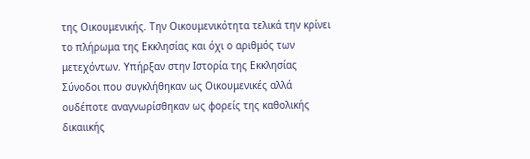της Οικουμενικής. Την Οικουμενικότητα τελικά την κρίνει το πλήρωμα της Εκκλησίας και όχι ο αριθμός των μετεχόντων. Υπήρξαν στην Ιστορία της Εκκλησίας Σύνοδοι που συγκλήθηκαν ως Οικουμενικές αλλά ουδέποτε αναγνωρίσθηκαν ως φορείς της καθολικής δικαιικής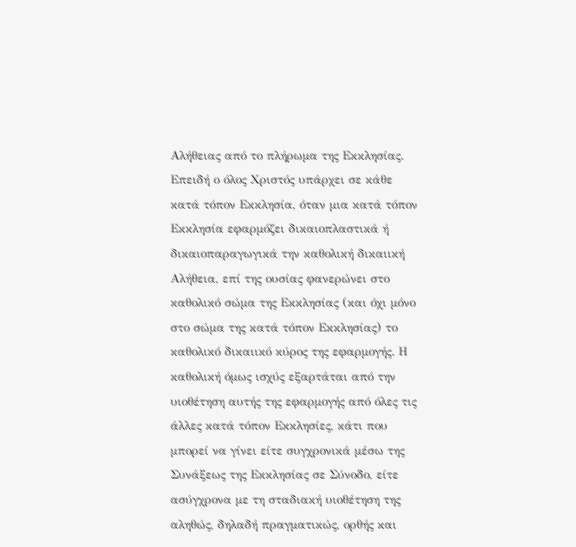Αλήθειας από το πλήρωμα της Εκκλησίας. Επειδή ο όλος Χριστός υπάρχει σε κάθε κατά τόπον Εκκλησία, όταν μια κατά τόπον Εκκλησία εφαρμόζει δικαιοπλαστικά ή δικαιοπαραγωγικά την καθολική δικαιική Αλήθεια, επί της ουσίας φανερώνει στο καθολικό σώμα της Εκκλησίας (και όχι μόνο στο σώμα της κατά τόπον Εκκλησίας) το καθολικό δικαιικό κύρος της εφαρμογής. Η καθολική όμως ισχύς εξαρτάται από την υιοθέτηση αυτής της εφαρμογής από όλες τις άλλες κατά τόπον Εκκλησίες, κάτι που μπορεί να γίνει είτε συγχρονικά μέσω της Συνάξεως της Εκκλησίας σε Σύνοδο, είτε ασύγχρονα με τη σταδιακή υιοθέτηση της αληθώς, δηλαδή πραγματικώς, ορθής και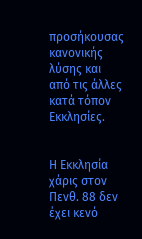προσήκουσας κανονικής λύσης και από τις άλλες κατά τόπον Εκκλησίες.


Η Εκκλησία χάρις στον Πενθ. 88 δεν έχει κενό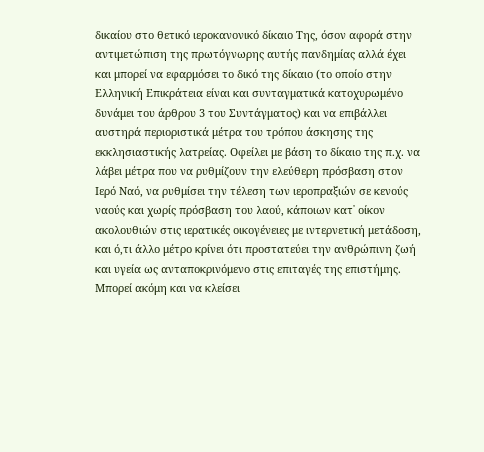δικαίου στο θετικό ιεροκανονικό δίκαιο Της, όσον αφορά στην αντιμετώπιση της πρωτόγνωρης αυτής πανδημίας αλλά έχει και μπορεί να εφαρμόσει το δικό της δίκαιο (το οποίο στην Ελληνική Επικράτεια είναι και συνταγματικά κατοχυρωμένο δυνάμει του άρθρου 3 του Συντάγματος) και να επιβάλλει αυστηρά περιοριστικά μέτρα του τρόπου άσκησης της εκκλησιαστικής λατρείας. Οφείλει με βάση το δίκαιο της π.χ. να λάβει μέτρα που να ρυθμίζουν την ελεύθερη πρόσβαση στον Ιερό Ναό, να ρυθμίσει την τέλεση των ιεροπραξιών σε κενούς ναούς και χωρίς πρόσβαση του λαού, κάποιων κατ᾽ οίκον ακολουθιών στις ιερατικές οικογένειες με ιντερνετική μετάδοση, και ό,τι άλλο μέτρο κρίνει ότι προστατεύει την ανθρώπινη ζωή και υγεία ως ανταποκρινόμενο στις επιταγές της επιστήμης. Μπορεί ακόμη και να κλείσει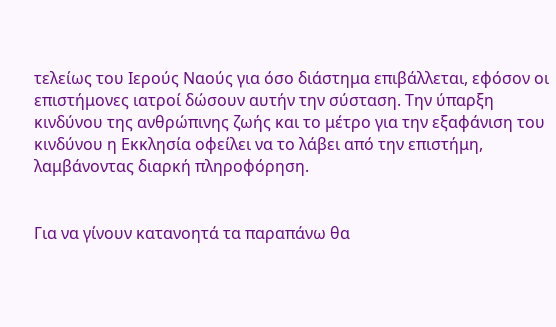τελείως του Ιερούς Ναούς για όσο διάστημα επιβάλλεται, εφόσον οι επιστήμονες ιατροί δώσουν αυτήν την σύσταση. Την ύπαρξη κινδύνου της ανθρώπινης ζωής και το μέτρο για την εξαφάνιση του κινδύνου η Εκκλησία οφείλει να το λάβει από την επιστήμη, λαμβάνοντας διαρκή πληροφόρηση.


Για να γίνουν κατανοητά τα παραπάνω θα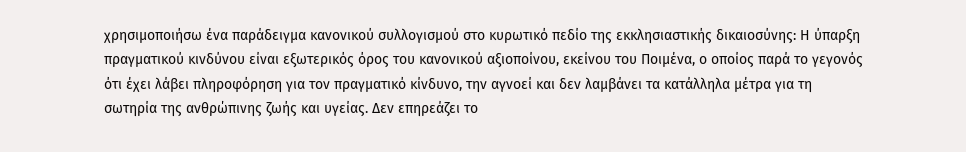χρησιμοποιήσω ένα παράδειγμα κανονικού συλλογισμού στο κυρωτικό πεδίο της εκκλησιαστικής δικαιοσύνης: Η ύπαρξη πραγματικού κινδύνου είναι εξωτερικός όρος του κανονικού αξιοποίνου, εκείνου του Ποιμένα, ο οποίος παρά το γεγονός ότι έχει λάβει πληροφόρηση για τον πραγματικό κίνδυνο, την αγνοεί και δεν λαμβάνει τα κατάλληλα μέτρα για τη σωτηρία της ανθρώπινης ζωής και υγείας. Δεν επηρεάζει το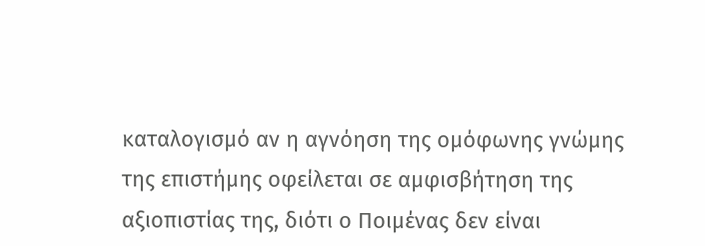καταλογισμό αν η αγνόηση της ομόφωνης γνώμης της επιστήμης οφείλεται σε αμφισβήτηση της αξιοπιστίας της, διότι ο Ποιμένας δεν είναι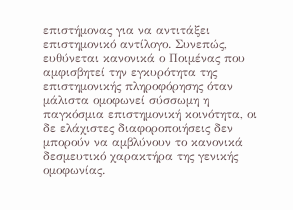επιστήμονας για να αντιτάξει επιστημονικό αντίλογο. Συνεπώς, ευθύνεται κανονικά ο Ποιμένας που αμφισβητεί την εγκυρότητα της επιστημονικής πληροφόρησης όταν μάλιστα ομοφωνεί σύσσωμη η παγκόσμια επιστημονική κοινότητα, οι δε ελάχιστες διαφοροποιήσεις δεν μπορούν να αμβλύνουν το κανονικά δεσμευτικό χαρακτήρα της γενικής ομοφωνίας.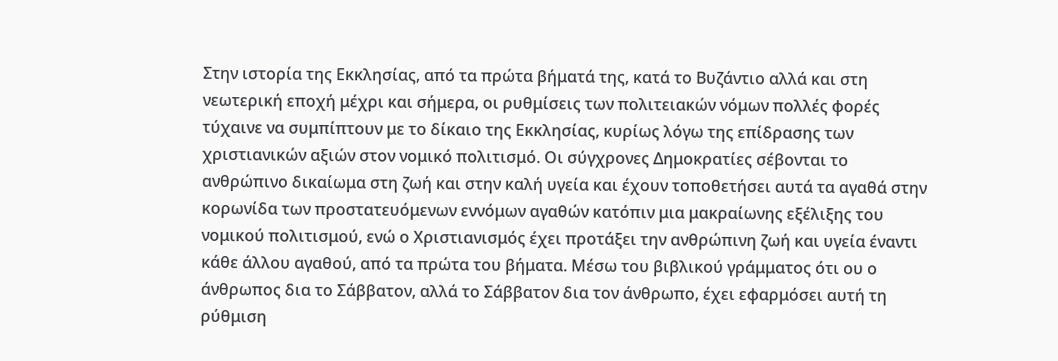Στην ιστορία της Εκκλησίας, από τα πρώτα βήματά της, κατά το Βυζάντιο αλλά και στη νεωτερική εποχή μέχρι και σήμερα, οι ρυθμίσεις των πολιτειακών νόμων πολλές φορές τύχαινε να συμπίπτουν με το δίκαιο της Εκκλησίας, κυρίως λόγω της επίδρασης των χριστιανικών αξιών στον νομικό πολιτισμό. Οι σύγχρονες Δημοκρατίες σέβονται το ανθρώπινο δικαίωμα στη ζωή και στην καλή υγεία και έχουν τοποθετήσει αυτά τα αγαθά στην κορωνίδα των προστατευόμενων εννόμων αγαθών κατόπιν μια μακραίωνης εξέλιξης του νομικού πολιτισμού, ενώ ο Χριστιανισμός έχει προτάξει την ανθρώπινη ζωή και υγεία έναντι κάθε άλλου αγαθού, από τα πρώτα του βήματα. Μέσω του βιβλικού γράμματος ότι ου ο άνθρωπος δια το Σάββατον, αλλά το Σάββατον δια τον άνθρωπο, έχει εφαρμόσει αυτή τη ρύθμιση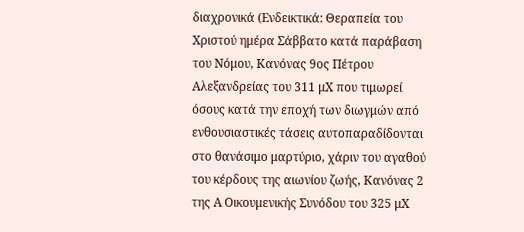διαχρονικά (Ενδεικτικά: Θεραπεία του Χριστού ημέρα Σάββατο κατά παράβαση του Νόμου, Κανόνας 9ος Πέτρου Αλεξανδρείας του 311 μΧ που τιμωρεί όσους κατά την εποχή των διωγμών από ενθουσιαστικές τάσεις αυτοπαραδίδονται στο θανάσιμο μαρτύριο, χάριν του αγαθού του κέρδους της αιωνίου ζωής, Κανόνας 2 της Α Οικουμενικής Συνόδου του 325 μΧ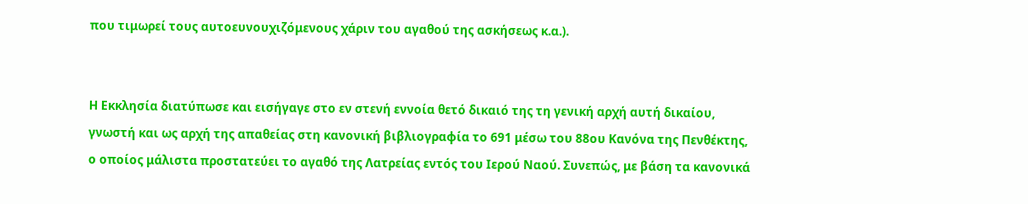που τιμωρεί τους αυτοευνουχιζόμενους χάριν του αγαθού της ασκήσεως κ.α.).


Η Εκκλησία διατύπωσε και εισήγαγε στο εν στενή εννοία θετό δικαιό της τη γενική αρχή αυτή δικαίου, γνωστή και ως αρχή της απαθείας στη κανονική βιβλιογραφία το 691 μέσω του 88ου Κανόνα της Πενθέκτης, ο οποίος μάλιστα προστατεύει το αγαθό της Λατρείας εντός του Ιερού Ναού. Συνεπώς, με βάση τα κανονικά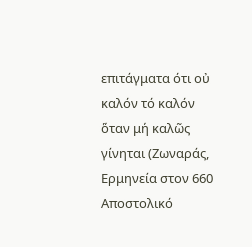επιτάγματα ότι οὐ καλόν τό καλόν ὅταν μή καλῶς γίνηται (Ζωναράς, Ερμηνεία στον 660 Αποστολικό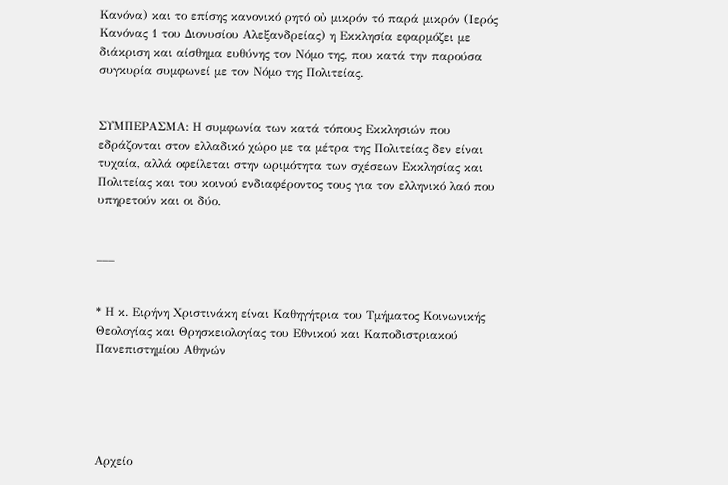Κανόνα) και το επίσης κανονικό ρητό οὐ μικρόν τό παρά μικρόν (Ιερός Κανόνας 1 του Διονυσίου Αλεξανδρείας) η Εκκλησία εφαρμόζει με διάκριση και αίσθημα ευθύνης τον Νόμο της, που κατά την παρούσα συγκυρία συμφωνεί με τον Νόμο της Πολιτείας.


ΣΥΜΠΕΡΑΣΜΑ: Η συμφωνία των κατά τόπους Εκκλησιών που εδράζονται στον ελλαδικό χώρο με τα μέτρα της Πολιτείας δεν είναι τυχαία, αλλά οφείλεται στην ωριμότητα των σχέσεων Εκκλησίας και Πολιτείας και του κοινού ενδιαφέροντος τους για τον ελληνικό λαό που υπηρετούν και οι δύο.


___


* Η κ. Ειρήνη Χριστινάκη είναι Καθηγήτρια του Τμήματος Κοινωνικής Θεολογίας και Θρησκειολογίας του Εθνικού και Καποδιστριακού Πανεπιστημίου Αθηνών





Αρχείο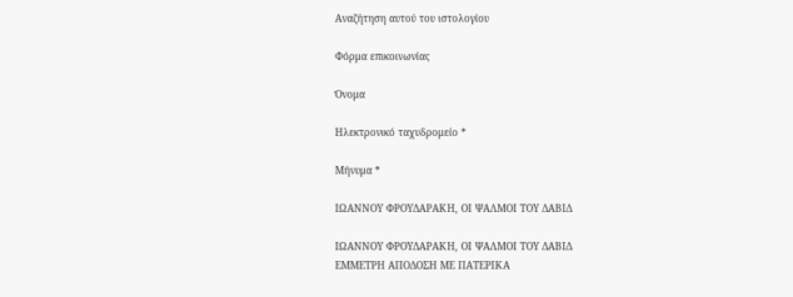Αναζήτηση αυτού του ιστολογίου

Φόρμα επικοινωνίας

Όνομα

Ηλεκτρονικό ταχυδρομείο *

Μήνυμα *

ΙΩΑΝΝΟΥ ΦΡΟΥΔΑΡΑΚΗ, ΟΙ ΨΑΛΜΟΙ ΤΟΥ ΔΑΒΙΔ

ΙΩΑΝΝΟΥ ΦΡΟΥΔΑΡΑΚΗ, ΟΙ ΨΑΛΜΟΙ ΤΟΥ ΔΑΒΙΔ
ΕΜΜΕΤΡΗ ΑΠΟΔΟΣΗ ΜΕ ΠΑΤΕΡΙΚΑ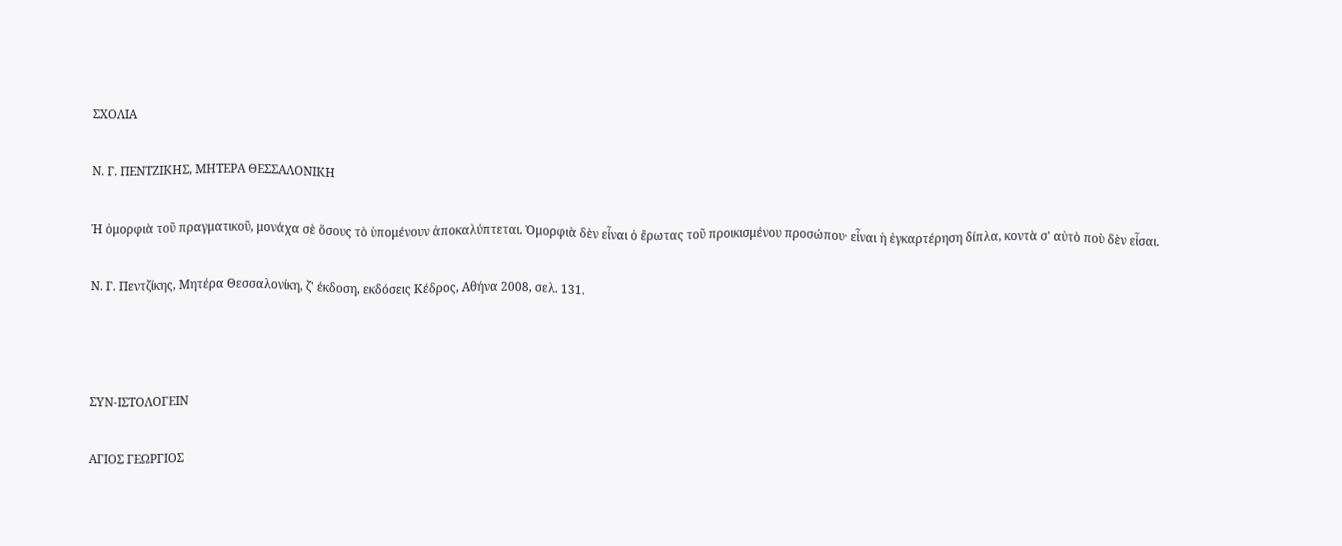ΣΧΟΛΙΑ

Ν. Γ. ΠΕΝΤΖΙΚΗΣ, ΜΗΤΕΡΑ ΘΕΣΣΑΛΟΝΙΚΗ

Ἡ ὀμορφιὰ τοῦ πραγματικοῦ, μονάχα σὲ ὅσους τὸ ὑπομένουν ἀποκαλύπτεται. Ὀμορφιὰ δὲν εἶναι ὁ ἔρωτας τοῦ προικισμένου προσώπου· εἶναι ἡ ἐγκαρτέρηση δίπλα, κοντὰ σ' αὐτὸ ποὺ δὲν εἶσαι.

Ν. Γ. Πεντζίκης, Μητέρα Θεσσαλονίκη, ζ' έκδοση, εκδόσεις Κέδρος, Αθήνα 2008, σελ. 131.



ΣΥΝ-ΙΣΤΟΛΟΓΕΙΝ

ΑΓΙΟΣ ΓΕΩΡΓΙΟΣ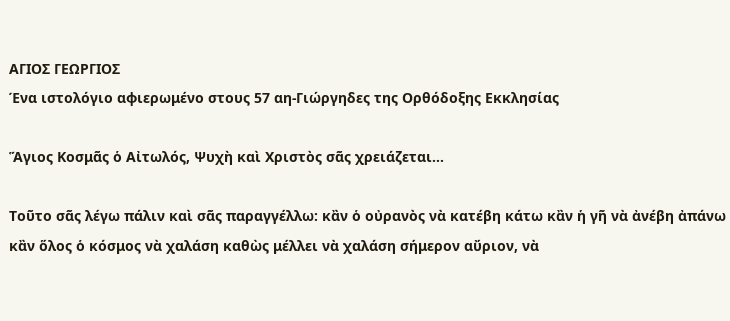ΑΓΙΟΣ ΓΕΩΡΓΙΟΣ
Ένα ιστολόγιο αφιερωμένο στους 57 αη-Γιώργηδες της Ορθόδοξης Εκκλησίας

Ἅγιος Κοσμᾶς ὁ Αἰτωλός, Ψυχὴ καὶ Χριστὸς σᾶς χρειάζεται...

Τοῦτο σᾶς λέγω πάλιν καὶ σᾶς παραγγέλλω: κἂν ὁ οὐρανὸς νὰ κατέβη κάτω κἂν ἡ γῆ νὰ ἀνέβη ἀπάνω κἂν ὅλος ὁ κόσμος νὰ χαλάση καθὼς μέλλει νὰ χαλάση σήμερον αὔριον, νὰ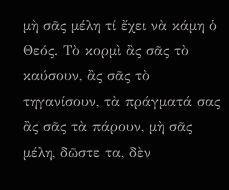μὴ σᾶς μέλη τί ἔχει νὰ κάμη ὁ Θεός. Τὸ κορμὶ ἂς σᾶς τὸ καύσουν, ἂς σᾶς τὸ τηγανίσουν, τὰ πράγματά σας ἂς σᾶς τὰ πάρουν, μὴ σᾶς μέλη, δῶστε τα, δὲν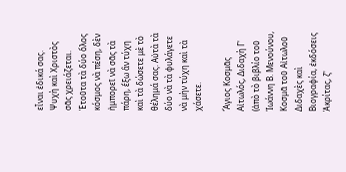εἶναι ἐδικά σας. Ψυχὴ καὶ Χριστὸς σᾶς χρειάζεται. Ἐτοῦτα τὰ δύο ὅλος κόσμος νὰ πέση, δὲν ἠμπορεῖ νὰ σᾶς τὰ πάρη, ἔξω ἂν τύχη καὶ τὰ δώσετε μὲ τὸ θέλημά σας. Αὐτὰ τὰ δύο νὰ τὰ φυλάγετε νὰ μὴν τύχη καὶ τὰ χάσετε.

Ἅγιος Κοσμᾶς Αἰτωλός, Διδαχὴ Γ' (ἀπὸ τὸ βιβλίο τοῦ Ἰωάννη Β. Μενούνου, Κοσμᾶ τοῦ Αἰτωλοῦ Διδαχὲς καὶ Βιογραφία, ἐκδόσεις Ἀκρίτας, ζ'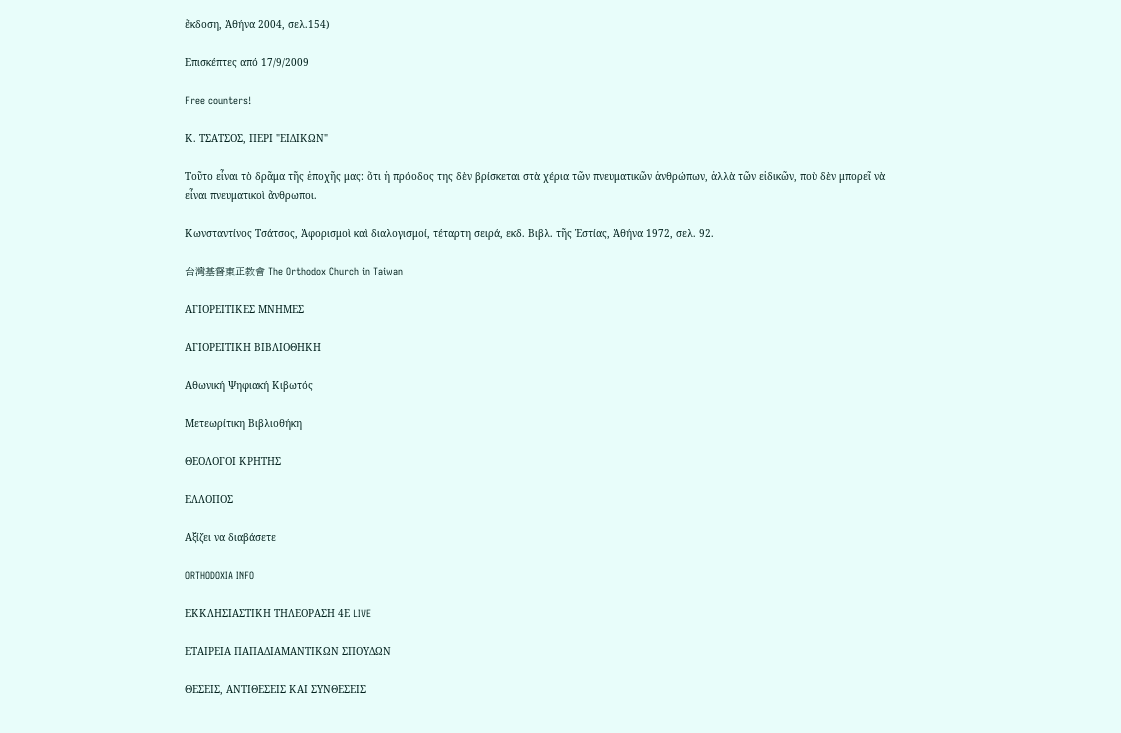ἔκδοση, Ἀθήνα 2004, σελ.154)

Επισκέπτες από 17/9/2009

Free counters!

Κ. ΤΣΑΤΣΟΣ, ΠΕΡΙ "ΕΙΔΙΚΩΝ"

Τοῦτο εἶναι τὸ δρᾶμα τῆς ἐποχῆς μας: ὅτι ἡ πρόοδος της δὲν βρίσκεται στὰ χέρια τῶν πνευματικῶν ἀνθρώπων, ἀλλὰ τῶν εἰδικῶν, ποὺ δὲν μπορεῖ νὰ εἶναι πνευματικοὶ ἄνθρωποι.

Κωνσταντίνος Τσάτσος, Ἀφορισμοὶ καὶ διαλογισμοί, τέταρτη σειρά, εκδ. Βιβλ. τῆς Ἑστίας, Ἀθήνα 1972, σελ. 92.

台灣基督東正教會 The Orthodox Church in Taiwan

ΑΓΙΟΡΕΙΤΙΚΕΣ ΜΝΗΜΕΣ

ΑΓΙΟΡΕΙΤΙΚΗ ΒΙΒΛΙΟΘΗΚΗ

Αθωνική Ψηφιακή Κιβωτός

Μετεωρίτικη Βιβλιοθήκη

ΘΕΟΛΟΓΟΙ ΚΡΗΤΗΣ

ΕΛΛΟΠΟΣ

Αξίζει να διαβάσετε

ORTHODOXIA INFO

ΕΚΚΛΗΣΙΑΣΤΙΚΗ ΤΗΛΕΟΡΑΣΗ 4Ε LIVE

ΕΤΑΙΡΕΙΑ ΠΑΠΑΔΙΑΜΑΝΤΙΚΩΝ ΣΠΟΥΔΩΝ

ΘΕΣΕΙΣ, ΑΝΤΙΘΕΣΕΙΣ ΚΑΙ ΣΥΝΘΕΣΕΙΣ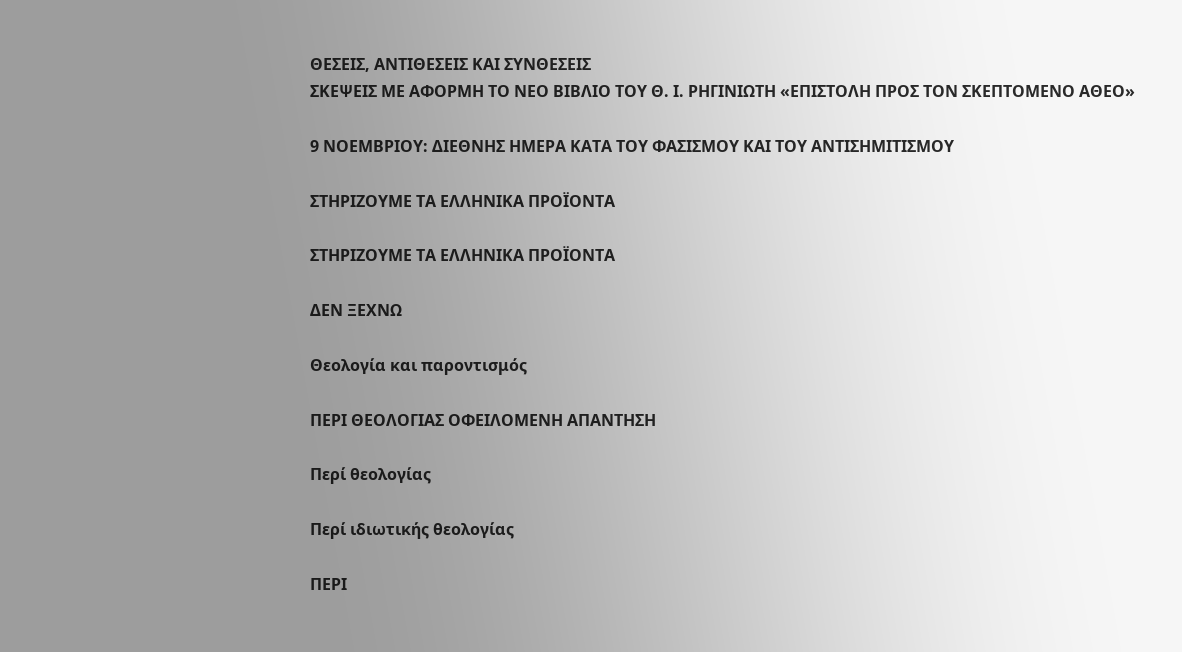ΘΕΣΕΙΣ, ΑΝΤΙΘΕΣΕΙΣ ΚΑΙ ΣΥΝΘΕΣΕΙΣ
ΣΚΕΨΕΙΣ ΜΕ ΑΦΟΡΜΗ ΤΟ ΝΕΟ ΒΙΒΛΙΟ ΤΟΥ Θ. Ι. ΡΗΓΙΝΙΩΤΗ «ΕΠΙΣΤΟΛΗ ΠΡΟΣ ΤΟΝ ΣΚΕΠΤΟΜΕΝΟ ΑΘΕΟ»

9 ΝΟΕΜΒΡΙΟΥ: ΔΙΕΘΝΗΣ ΗΜΕΡΑ ΚΑΤΑ ΤΟΥ ΦΑΣΙΣΜΟΥ ΚΑΙ ΤΟΥ ΑΝΤΙΣΗΜΙΤΙΣΜΟΥ

ΣΤΗΡΙΖΟΥΜΕ ΤΑ ΕΛΛΗΝΙΚΑ ΠΡΟΪΟΝΤΑ

ΣΤΗΡΙΖΟΥΜΕ ΤΑ ΕΛΛΗΝΙΚΑ ΠΡΟΪΟΝΤΑ

ΔΕΝ ΞΕΧΝΩ

Θεολογία και παροντισμός

ΠΕΡΙ ΘΕΟΛΟΓΙΑΣ ΟΦΕΙΛΟΜΕΝΗ ΑΠΑΝΤΗΣΗ

Περί θεολογίας

Περί ιδιωτικής θεολογίας

ΠΕΡΙ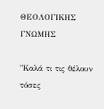ΘΕΟΛΟΓΙΚΗΣ ΓΝΩΜΗΣ

"Καλά τι τις θέλουν τόσες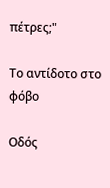πέτρες;"

Το αντίδοτο στο φόβο

Οδός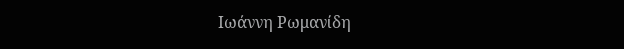Ιωάννη Ρωμανίδη